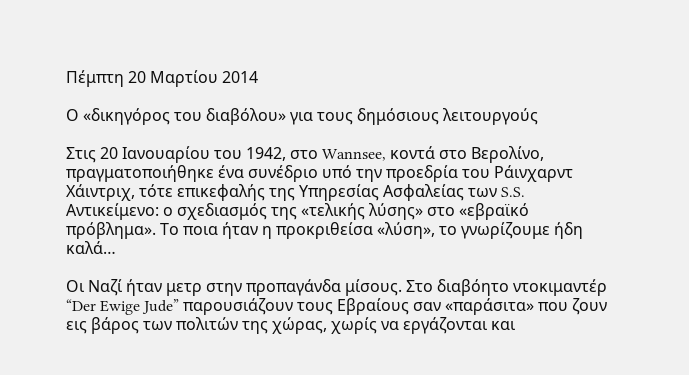Πέμπτη 20 Μαρτίου 2014

Ο «δικηγόρος του διαβόλου» για τους δημόσιους λειτουργούς

Στις 20 Ιανουαρίου του 1942, στο Wannsee, κοντά στο Βερολίνο, πραγματοποιήθηκε ένα συνέδριο υπό την προεδρία του Ράινχαρντ Χάιντριχ, τότε επικεφαλής της Υπηρεσίας Ασφαλείας των S.S. Αντικείμενο: ο σχεδιασμός της «τελικής λύσης» στο «εβραϊκό πρόβλημα». Το ποια ήταν η προκριθείσα «λύση», το γνωρίζουμε ήδη καλά…

Οι Ναζί ήταν μετρ στην προπαγάνδα μίσους. Στο διαβόητο ντοκιμαντέρ “Der Ewige Jude” παρουσιάζουν τους Εβραίους σαν «παράσιτα» που ζουν εις βάρος των πολιτών της χώρας, χωρίς να εργάζονται και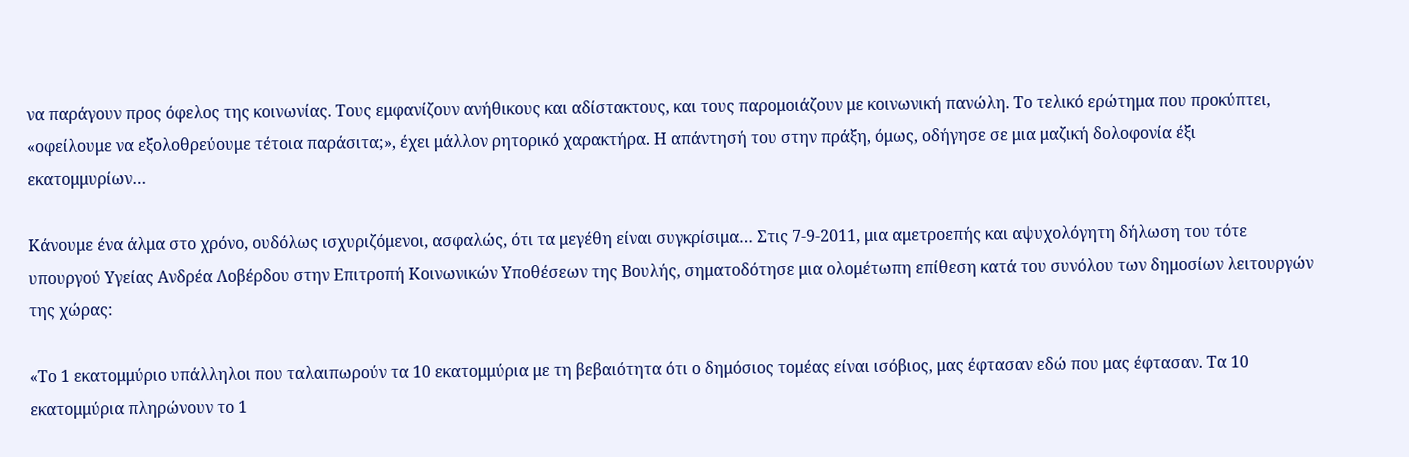να παράγουν προς όφελος της κοινωνίας. Τους εμφανίζουν ανήθικους και αδίστακτους, και τους παρομοιάζουν με κοινωνική πανώλη. Το τελικό ερώτημα που προκύπτει, «οφείλουμε να εξολοθρεύουμε τέτοια παράσιτα;», έχει μάλλον ρητορικό χαρακτήρα. Η απάντησή του στην πράξη, όμως, οδήγησε σε μια μαζική δολοφονία έξι εκατομμυρίων…

Κάνουμε ένα άλμα στο χρόνο, ουδόλως ισχυριζόμενοι, ασφαλώς, ότι τα μεγέθη είναι συγκρίσιμα… Στις 7-9-2011, μια αμετροεπής και αψυχολόγητη δήλωση του τότε υπουργού Υγείας Ανδρέα Λοβέρδου στην Επιτροπή Κοινωνικών Υποθέσεων της Βουλής, σηματοδότησε μια ολομέτωπη επίθεση κατά του συνόλου των δημοσίων λειτουργών της χώρας:

«Το 1 εκατομμύριο υπάλληλοι που ταλαιπωρούν τα 10 εκατομμύρια με τη βεβαιότητα ότι ο δημόσιος τομέας είναι ισόβιος, μας έφτασαν εδώ που μας έφτασαν. Τα 10 εκατομμύρια πληρώνουν το 1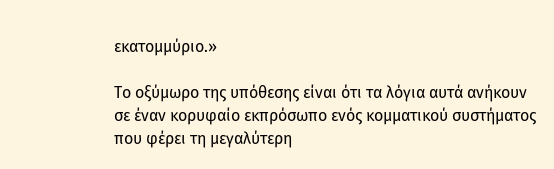εκατομμύριο.»

Το οξύμωρο της υπόθεσης είναι ότι τα λόγια αυτά ανήκουν σε έναν κορυφαίο εκπρόσωπο ενός κομματικού συστήματος που φέρει τη μεγαλύτερη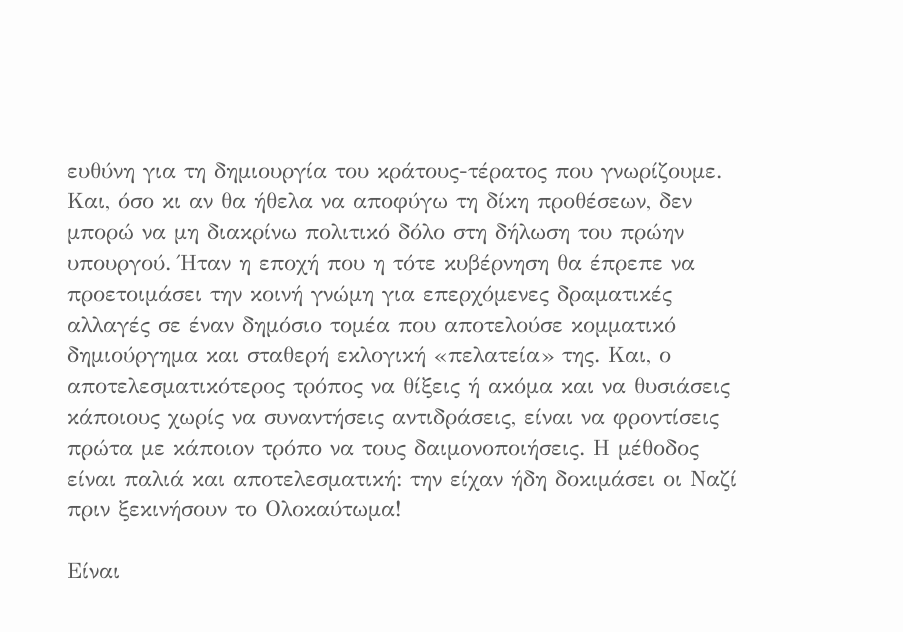ευθύνη για τη δημιουργία του κράτους-τέρατος που γνωρίζουμε. Και, όσο κι αν θα ήθελα να αποφύγω τη δίκη προθέσεων, δεν μπορώ να μη διακρίνω πολιτικό δόλο στη δήλωση του πρώην υπουργού. Ήταν η εποχή που η τότε κυβέρνηση θα έπρεπε να προετοιμάσει την κοινή γνώμη για επερχόμενες δραματικές αλλαγές σε έναν δημόσιο τομέα που αποτελούσε κομματικό δημιούργημα και σταθερή εκλογική «πελατεία» της. Και, ο αποτελεσματικότερος τρόπος να θίξεις ή ακόμα και να θυσιάσεις κάποιους χωρίς να συναντήσεις αντιδράσεις, είναι να φροντίσεις πρώτα με κάποιον τρόπο να τους δαιμονοποιήσεις. Η μέθοδος είναι παλιά και αποτελεσματική: την είχαν ήδη δοκιμάσει οι Ναζί πριν ξεκινήσουν το Ολοκαύτωμα!

Είναι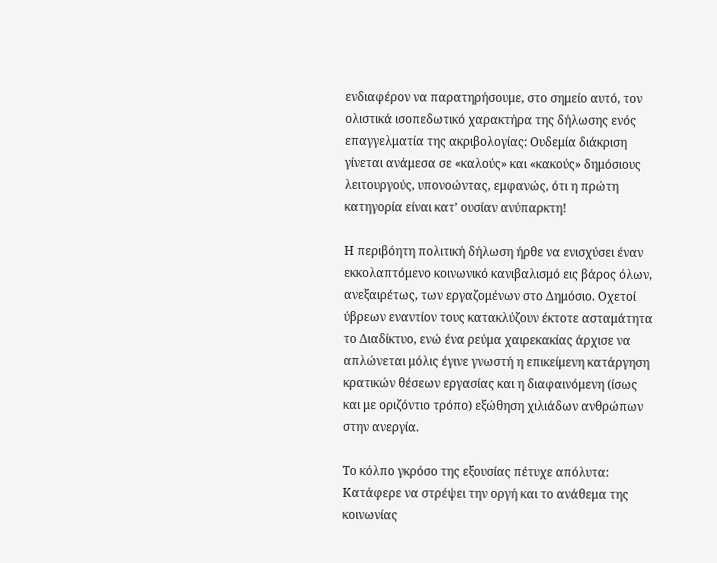ενδιαφέρον να παρατηρήσουμε, στο σημείο αυτό, τον ολιστικά ισοπεδωτικό χαρακτήρα της δήλωσης ενός επαγγελματία της ακριβολογίας: Ουδεμία διάκριση γίνεται ανάμεσα σε «καλούς» και «κακούς» δημόσιους λειτουργούς, υπονοώντας, εμφανώς, ότι η πρώτη κατηγορία είναι κατ’ ουσίαν ανύπαρκτη!

Η περιβόητη πολιτική δήλωση ήρθε να ενισχύσει έναν εκκολαπτόμενο κοινωνικό κανιβαλισμό εις βάρος όλων, ανεξαιρέτως, των εργαζομένων στο Δημόσιο. Οχετοί ύβρεων εναντίον τους κατακλύζουν έκτοτε ασταμάτητα το Διαδίκτυο, ενώ ένα ρεύμα χαιρεκακίας άρχισε να απλώνεται μόλις έγινε γνωστή η επικείμενη κατάργηση κρατικών θέσεων εργασίας και η διαφαινόμενη (ίσως και με οριζόντιο τρόπο) εξώθηση χιλιάδων ανθρώπων στην ανεργία.

Το κόλπο γκρόσο της εξουσίας πέτυχε απόλυτα: Κατάφερε να στρέψει την οργή και το ανάθεμα της κοινωνίας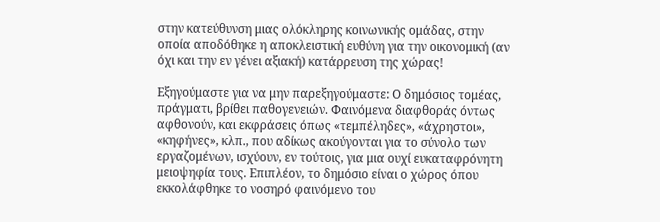στην κατεύθυνση μιας ολόκληρης κοινωνικής ομάδας, στην οποία αποδόθηκε η αποκλειστική ευθύνη για την οικονομική (αν όχι και την εν γένει αξιακή) κατάρρευση της χώρας!

Εξηγούμαστε για να μην παρεξηγούμαστε: Ο δημόσιος τομέας, πράγματι, βρίθει παθογενειών. Φαινόμενα διαφθοράς όντως αφθονούν, και εκφράσεις όπως «τεμπέληδες», «άχρηστοι», «κηφήνες», κλπ., που αδίκως ακούγονται για το σύνολο των εργαζομένων, ισχύουν, εν τούτοις, για μια ουχί ευκαταφρόνητη μειοψηφία τους. Επιπλέον, το δημόσιο είναι ο χώρος όπου εκκολάφθηκε το νοσηρό φαινόμενο του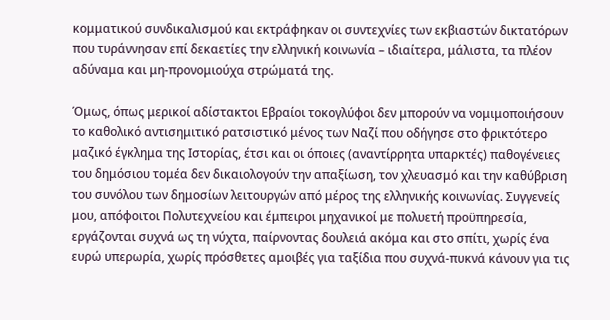κομματικού συνδικαλισμού και εκτράφηκαν οι συντεχνίες των εκβιαστών δικτατόρων που τυράννησαν επί δεκαετίες την ελληνική κοινωνία – ιδιαίτερα, μάλιστα, τα πλέον αδύναμα και μη-προνομιούχα στρώματά της.

Όμως, όπως μερικοί αδίστακτοι Εβραίοι τοκογλύφοι δεν μπορούν να νομιμοποιήσουν το καθολικό αντισημιτικό ρατσιστικό μένος των Ναζί που οδήγησε στο φρικτότερο μαζικό έγκλημα της Ιστορίας, έτσι και οι όποιες (αναντίρρητα υπαρκτές) παθογένειες του δημόσιου τομέα δεν δικαιολογούν την απαξίωση, τον χλευασμό και την καθύβριση του συνόλου των δημοσίων λειτουργών από μέρος της ελληνικής κοινωνίας. Συγγενείς μου, απόφοιτοι Πολυτεχνείου και έμπειροι μηχανικοί με πολυετή προϋπηρεσία, εργάζονται συχνά ως τη νύχτα, παίρνοντας δουλειά ακόμα και στο σπίτι, χωρίς ένα ευρώ υπερωρία, χωρίς πρόσθετες αμοιβές για ταξίδια που συχνά-πυκνά κάνουν για τις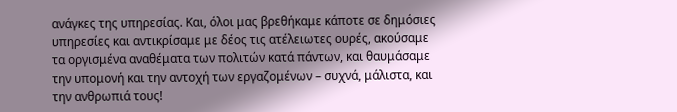ανάγκες της υπηρεσίας. Και, όλοι μας βρεθήκαμε κάποτε σε δημόσιες υπηρεσίες και αντικρίσαμε με δέος τις ατέλειωτες ουρές, ακούσαμε τα οργισμένα αναθέματα των πολιτών κατά πάντων, και θαυμάσαμε την υπομονή και την αντοχή των εργαζομένων – συχνά, μάλιστα, και την ανθρωπιά τους!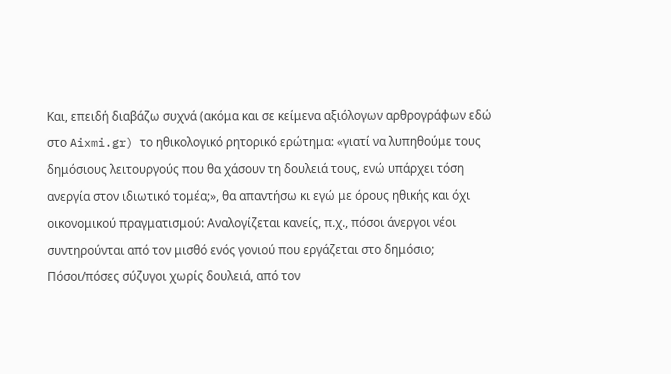Και, επειδή διαβάζω συχνά (ακόμα και σε κείμενα αξιόλογων αρθρογράφων εδώ στο Aixmi.gr) το ηθικολογικό ρητορικό ερώτημα: «γιατί να λυπηθούμε τους δημόσιους λειτουργούς που θα χάσουν τη δουλειά τους, ενώ υπάρχει τόση ανεργία στον ιδιωτικό τομέα;», θα απαντήσω κι εγώ με όρους ηθικής και όχι οικονομικού πραγματισμού: Αναλογίζεται κανείς, π.χ., πόσοι άνεργοι νέοι συντηρούνται από τον μισθό ενός γονιού που εργάζεται στο δημόσιο; Πόσοι/πόσες σύζυγοι χωρίς δουλειά, από τον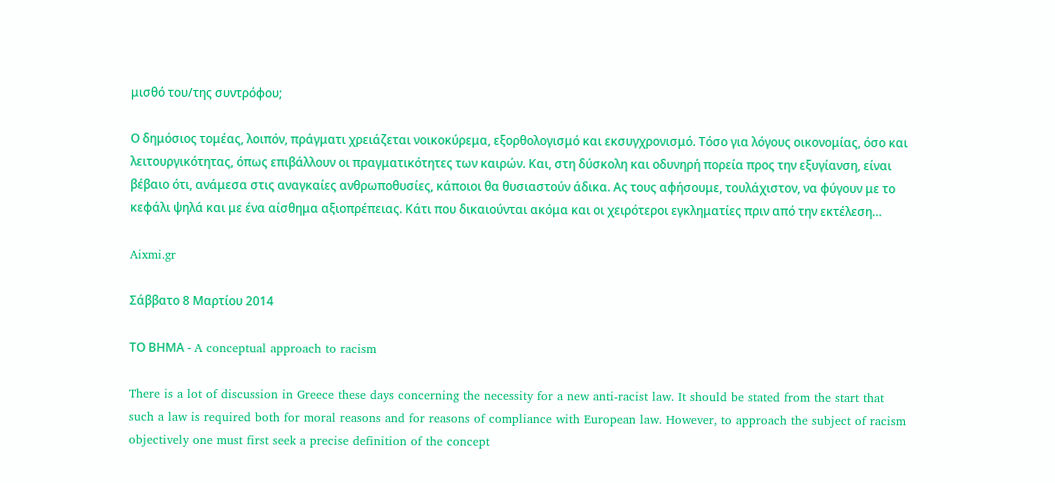μισθό του/της συντρόφου;

Ο δημόσιος τομέας, λοιπόν, πράγματι χρειάζεται νοικοκύρεμα, εξορθολογισμό και εκσυγχρονισμό. Τόσο για λόγους οικονομίας, όσο και λειτουργικότητας, όπως επιβάλλουν οι πραγματικότητες των καιρών. Και, στη δύσκολη και οδυνηρή πορεία προς την εξυγίανση, είναι βέβαιο ότι, ανάμεσα στις αναγκαίες ανθρωποθυσίες, κάποιοι θα θυσιαστούν άδικα. Ας τους αφήσουμε, τουλάχιστον, να φύγουν με το κεφάλι ψηλά και με ένα αίσθημα αξιοπρέπειας. Κάτι που δικαιούνται ακόμα και οι χειρότεροι εγκληματίες πριν από την εκτέλεση…

Aixmi.gr

Σάββατο 8 Μαρτίου 2014

ΤΟ ΒΗΜΑ - A conceptual approach to racism

There is a lot of discussion in Greece these days concerning the necessity for a new anti-racist law. It should be stated from the start that such a law is required both for moral reasons and for reasons of compliance with European law. However, to approach the subject of racism objectively one must first seek a precise definition of the concept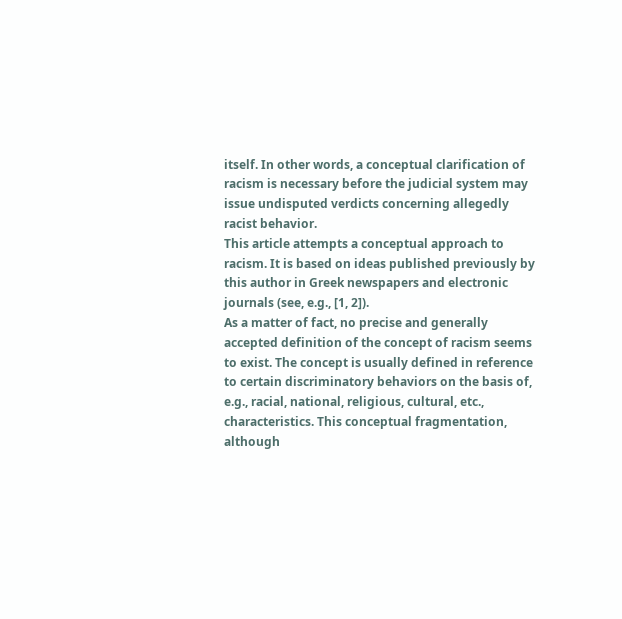itself. In other words, a conceptual clarification of racism is necessary before the judicial system may issue undisputed verdicts concerning allegedly racist behavior.
This article attempts a conceptual approach to racism. It is based on ideas published previously by this author in Greek newspapers and electronic journals (see, e.g., [1, 2]).
As a matter of fact, no precise and generally accepted definition of the concept of racism seems to exist. The concept is usually defined in reference to certain discriminatory behaviors on the basis of, e.g., racial, national, religious, cultural, etc., characteristics. This conceptual fragmentation, although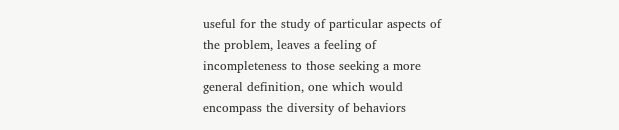useful for the study of particular aspects of the problem, leaves a feeling of incompleteness to those seeking a more general definition, one which would encompass the diversity of behaviors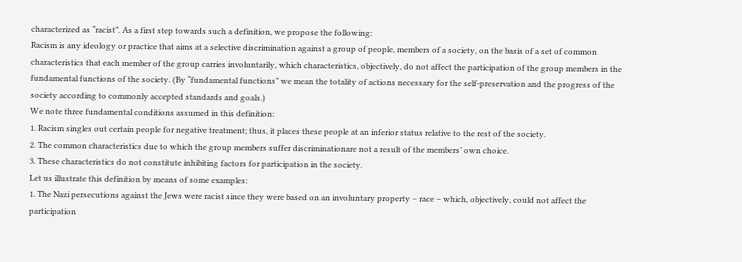characterized as “racist”. As a first step towards such a definition, we propose the following:
Racism is any ideology or practice that aims at a selective discrimination against a group of people, members of a society, on the basis of a set of common characteristics that each member of the group carries involuntarily, which characteristics, objectively, do not affect the participation of the group members in the fundamental functions of the society. (By “fundamental functions” we mean the totality of actions necessary for the self-preservation and the progress of the society according to commonly accepted standards and goals.)
We note three fundamental conditions assumed in this definition:
1. Racism singles out certain people for negative treatment; thus, it places these people at an inferior status relative to the rest of the society.
2. The common characteristics due to which the group members suffer discriminationare not a result of the members’ own choice.
3. These characteristics do not constitute inhibiting factors for participation in the society.
Let us illustrate this definition by means of some examples:
1. The Nazi persecutions against the Jews were racist since they were based on an involuntary property – race – which, objectively, could not affect the participation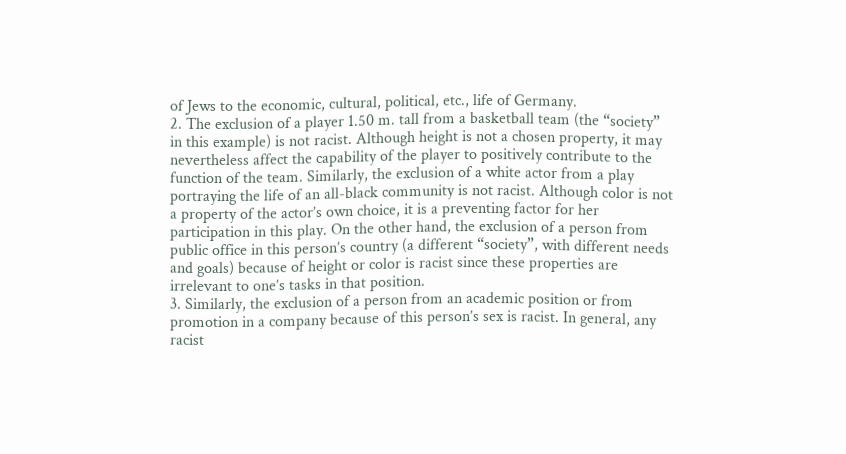of Jews to the economic, cultural, political, etc., life of Germany.
2. The exclusion of a player 1.50 m. tall from a basketball team (the “society” in this example) is not racist. Although height is not a chosen property, it may nevertheless affect the capability of the player to positively contribute to the function of the team. Similarly, the exclusion of a white actor from a play portraying the life of an all-black community is not racist. Although color is not a property of the actor’s own choice, it is a preventing factor for her participation in this play. On the other hand, the exclusion of a person from public office in this person’s country (a different “society”, with different needs and goals) because of height or color is racist since these properties are irrelevant to one’s tasks in that position.
3. Similarly, the exclusion of a person from an academic position or from promotion in a company because of this person’s sex is racist. In general, any racist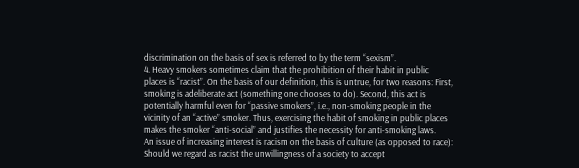discrimination on the basis of sex is referred to by the term “sexism”.
4. Heavy smokers sometimes claim that the prohibition of their habit in public places is “racist”. On the basis of our definition, this is untrue, for two reasons: First, smoking is adeliberate act (something one chooses to do). Second, this act is potentially harmful even for “passive smokers”, i.e., non-smoking people in the vicinity of an “active” smoker. Thus, exercising the habit of smoking in public places makes the smoker “anti-social” and justifies the necessity for anti-smoking laws.
An issue of increasing interest is racism on the basis of culture (as opposed to race): Should we regard as racist the unwillingness of a society to accept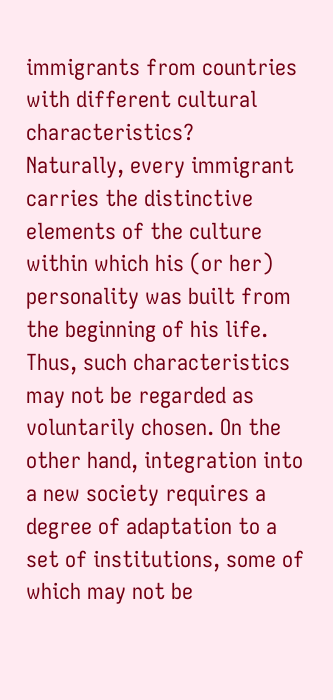immigrants from countries with different cultural characteristics?
Naturally, every immigrant carries the distinctive elements of the culture within which his (or her) personality was built from the beginning of his life. Thus, such characteristics may not be regarded as voluntarily chosen. On the other hand, integration into a new society requires a degree of adaptation to a set of institutions, some of which may not be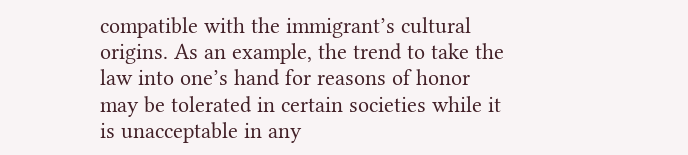compatible with the immigrant’s cultural origins. As an example, the trend to take the law into one’s hand for reasons of honor may be tolerated in certain societies while it is unacceptable in any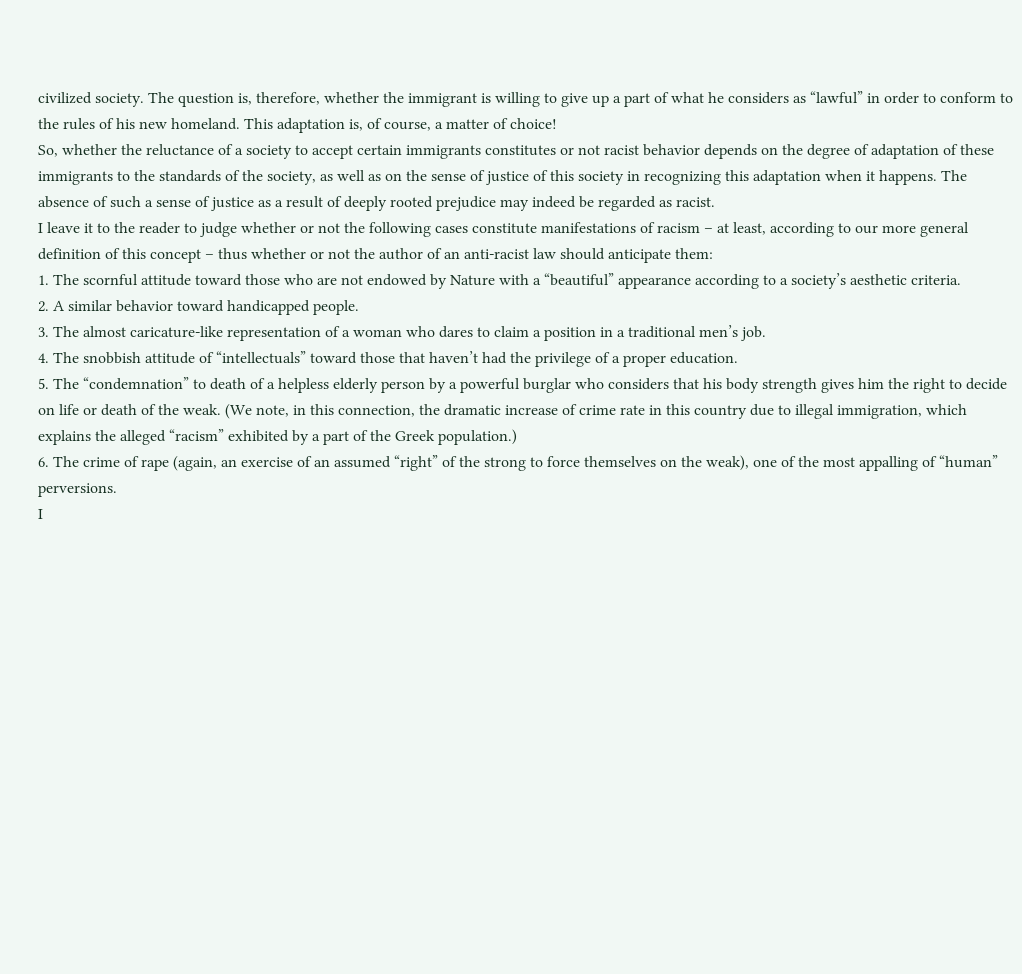civilized society. The question is, therefore, whether the immigrant is willing to give up a part of what he considers as “lawful” in order to conform to the rules of his new homeland. This adaptation is, of course, a matter of choice!
So, whether the reluctance of a society to accept certain immigrants constitutes or not racist behavior depends on the degree of adaptation of these immigrants to the standards of the society, as well as on the sense of justice of this society in recognizing this adaptation when it happens. The absence of such a sense of justice as a result of deeply rooted prejudice may indeed be regarded as racist.
I leave it to the reader to judge whether or not the following cases constitute manifestations of racism – at least, according to our more general definition of this concept – thus whether or not the author of an anti-racist law should anticipate them:
1. The scornful attitude toward those who are not endowed by Nature with a “beautiful” appearance according to a society’s aesthetic criteria.
2. A similar behavior toward handicapped people.
3. The almost caricature-like representation of a woman who dares to claim a position in a traditional men’s job.
4. The snobbish attitude of “intellectuals” toward those that haven’t had the privilege of a proper education.
5. The “condemnation” to death of a helpless elderly person by a powerful burglar who considers that his body strength gives him the right to decide on life or death of the weak. (We note, in this connection, the dramatic increase of crime rate in this country due to illegal immigration, which explains the alleged “racism” exhibited by a part of the Greek population.)
6. The crime of rape (again, an exercise of an assumed “right” of the strong to force themselves on the weak), one of the most appalling of “human” perversions.
I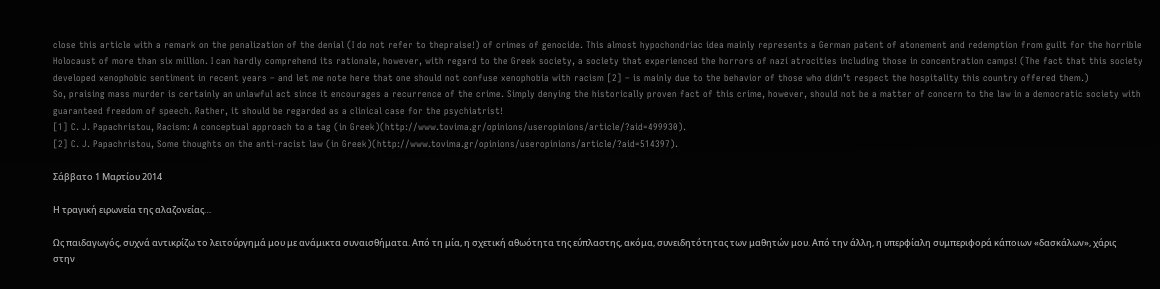close this article with a remark on the penalization of the denial (I do not refer to thepraise!) of crimes of genocide. This almost hypochondriac idea mainly represents a German patent of atonement and redemption from guilt for the horrible Holocaust of more than six million. I can hardly comprehend its rationale, however, with regard to the Greek society, a society that experienced the horrors of nazi atrocities including those in concentration camps! (The fact that this society developed xenophobic sentiment in recent years – and let me note here that one should not confuse xenophobia with racism [2] – is mainly due to the behavior of those who didn’t respect the hospitality this country offered them.)
So, praising mass murder is certainly an unlawful act since it encourages a recurrence of the crime. Simply denying the historically proven fact of this crime, however, should not be a matter of concern to the law in a democratic society with guaranteed freedom of speech. Rather, it should be regarded as a clinical case for the psychiatrist!
[1] C. J. Papachristou, Racism: A conceptual approach to a tag (in Greek)(http://www.tovima.gr/opinions/useropinions/article/?aid=499930).
[2] C. J. Papachristou, Some thoughts on the anti-racist law (in Greek)(http://www.tovima.gr/opinions/useropinions/article/?aid=514397).

Σάββατο 1 Μαρτίου 2014

Η τραγική ειρωνεία της αλαζονείας…

Ως παιδαγωγός, συχνά αντικρίζω το λειτούργημά μου με ανάμικτα συναισθήματα. Από τη μία, η σχετική αθωότητα της εύπλαστης, ακόμα, συνειδητότητας των μαθητών μου. Από την άλλη, η υπερφίαλη συμπεριφορά κάποιων «δασκάλων», χάρις στην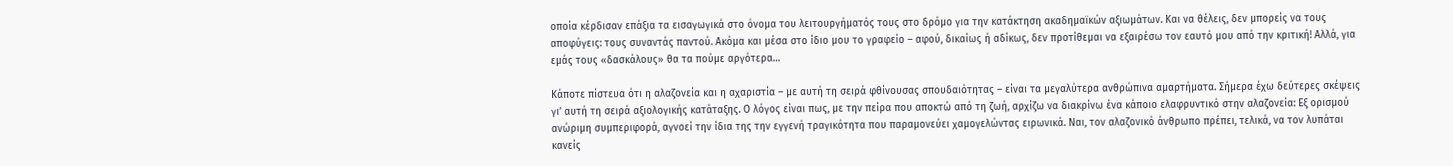οποία κέρδισαν επάξια τα εισαγωγικά στο όνομα του λειτουργήματός τους στο δρόμο για την κατάκτηση ακαδημαϊκών αξιωμάτων. Και να θέλεις, δεν μπορείς να τους αποφύγεις: τους συναντάς παντού. Ακόμα και μέσα στο ίδιο μου το γραφείο – αφού, δικαίως ή αδίκως, δεν προτίθεμαι να εξαιρέσω τον εαυτό μου από την κριτική! Αλλά, για εμάς τους «δασκάλους» θα τα πούμε αργότερα…

Κάποτε πίστευα ότι η αλαζονεία και η αχαριστία – με αυτή τη σειρά φθίνουσας σπουδαιότητας – είναι τα μεγαλύτερα ανθρώπινα αμαρτήματα. Σήμερα έχω δεύτερες σκέψεις γι’ αυτή τη σειρά αξιολογικής κατάταξης. Ο λόγος είναι πως, με την πείρα που αποκτώ από τη ζωή, αρχίζω να διακρίνω ένα κάποιο ελαφρυντικό στην αλαζονεία: Εξ ορισμού ανώριμη συμπεριφορά, αγνοεί την ίδια της την εγγενή τραγικότητα που παραμονεύει χαμογελώντας ειρωνικά. Ναι, τον αλαζονικό άνθρωπο πρέπει, τελικά, να τον λυπάται κανείς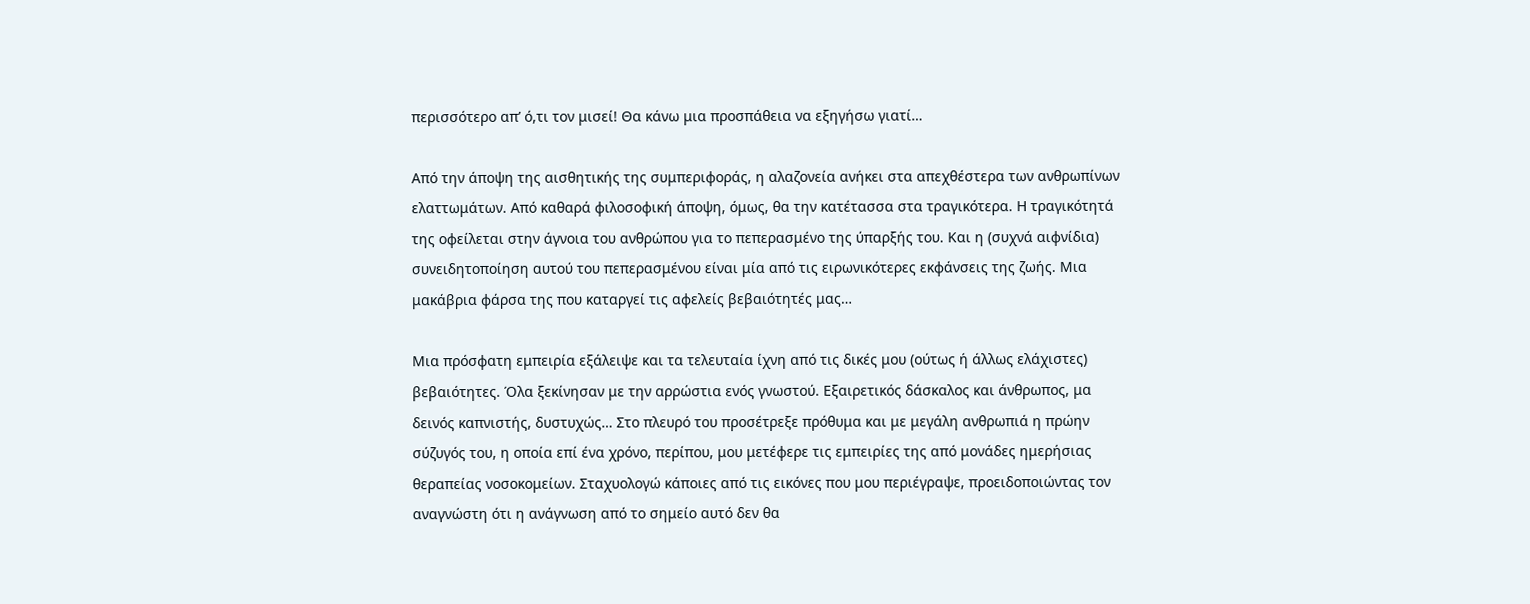περισσότερο απ’ ό,τι τον μισεί! Θα κάνω μια προσπάθεια να εξηγήσω γιατί…

Από την άποψη της αισθητικής της συμπεριφοράς, η αλαζονεία ανήκει στα απεχθέστερα των ανθρωπίνων ελαττωμάτων. Από καθαρά φιλοσοφική άποψη, όμως, θα την κατέτασσα στα τραγικότερα. Η τραγικότητά της οφείλεται στην άγνοια του ανθρώπου για το πεπερασμένο της ύπαρξής του. Και η (συχνά αιφνίδια) συνειδητοποίηση αυτού του πεπερασμένου είναι μία από τις ειρωνικότερες εκφάνσεις της ζωής. Μια μακάβρια φάρσα της που καταργεί τις αφελείς βεβαιότητές μας…

Μια πρόσφατη εμπειρία εξάλειψε και τα τελευταία ίχνη από τις δικές μου (ούτως ή άλλως ελάχιστες) βεβαιότητες. Όλα ξεκίνησαν με την αρρώστια ενός γνωστού. Εξαιρετικός δάσκαλος και άνθρωπος, μα δεινός καπνιστής, δυστυχώς… Στο πλευρό του προσέτρεξε πρόθυμα και με μεγάλη ανθρωπιά η πρώην σύζυγός του, η οποία επί ένα χρόνο, περίπου, μου μετέφερε τις εμπειρίες της από μονάδες ημερήσιας θεραπείας νοσοκομείων. Σταχυολογώ κάποιες από τις εικόνες που μου περιέγραψε, προειδοποιώντας τον αναγνώστη ότι η ανάγνωση από το σημείο αυτό δεν θα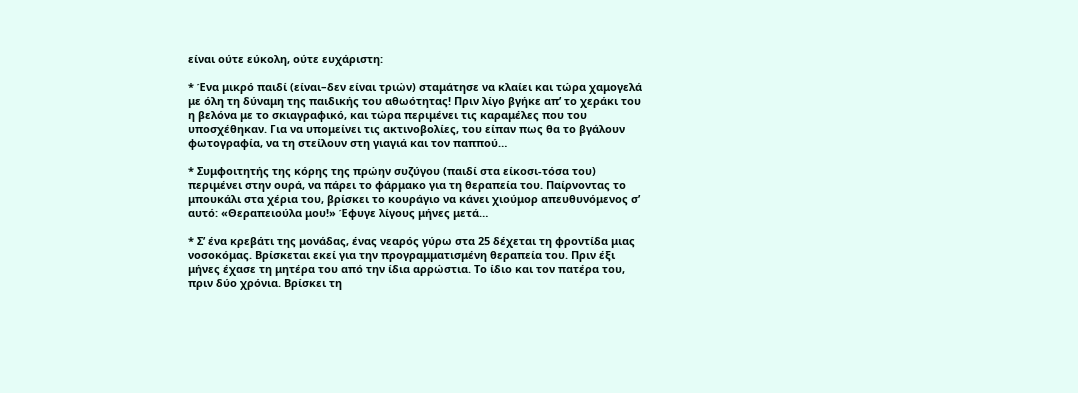είναι ούτε εύκολη, ούτε ευχάριστη:

* Ένα μικρό παιδί (είναι–δεν είναι τριών) σταμάτησε να κλαίει και τώρα χαμογελά με όλη τη δύναμη της παιδικής του αθωότητας! Πριν λίγο βγήκε απ’ το χεράκι του η βελόνα με το σκιαγραφικό, και τώρα περιμένει τις καραμέλες που του υποσχέθηκαν. Για να υπομείνει τις ακτινοβολίες, του είπαν πως θα το βγάλουν φωτογραφία, να τη στείλουν στη γιαγιά και τον παππού…

* Συμφοιτητής της κόρης της πρώην συζύγου (παιδί στα είκοσι-τόσα του) περιμένει στην ουρά, να πάρει το φάρμακο για τη θεραπεία του. Παίρνοντας το μπουκάλι στα χέρια του, βρίσκει το κουράγιο να κάνει χιούμορ απευθυνόμενος σ’ αυτό: «Θεραπειούλα μου!» Έφυγε λίγους μήνες μετά…

* Σ’ ένα κρεβάτι της μονάδας, ένας νεαρός γύρω στα 25 δέχεται τη φροντίδα μιας νοσοκόμας. Βρίσκεται εκεί για την προγραμματισμένη θεραπεία του. Πριν έξι μήνες έχασε τη μητέρα του από την ίδια αρρώστια. Το ίδιο και τον πατέρα του, πριν δύο χρόνια. Βρίσκει τη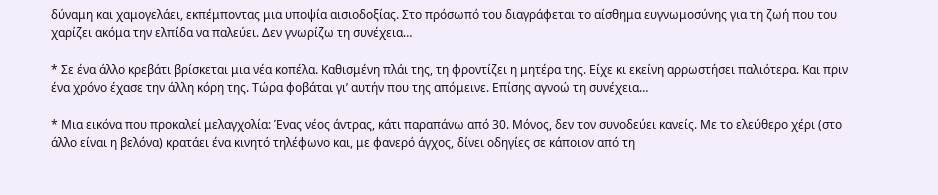δύναμη και χαμογελάει, εκπέμποντας μια υποψία αισιοδοξίας. Στο πρόσωπό του διαγράφεται το αίσθημα ευγνωμοσύνης για τη ζωή που του χαρίζει ακόμα την ελπίδα να παλεύει. Δεν γνωρίζω τη συνέχεια…

* Σε ένα άλλο κρεβάτι βρίσκεται μια νέα κοπέλα. Καθισμένη πλάι της, τη φροντίζει η μητέρα της. Είχε κι εκείνη αρρωστήσει παλιότερα. Και πριν ένα χρόνο έχασε την άλλη κόρη της. Τώρα φοβάται γι’ αυτήν που της απόμεινε. Επίσης αγνοώ τη συνέχεια…

* Μια εικόνα που προκαλεί μελαγχολία: Ένας νέος άντρας, κάτι παραπάνω από 30. Μόνος, δεν τον συνοδεύει κανείς. Με το ελεύθερο χέρι (στο άλλο είναι η βελόνα) κρατάει ένα κινητό τηλέφωνο και, με φανερό άγχος, δίνει οδηγίες σε κάποιον από τη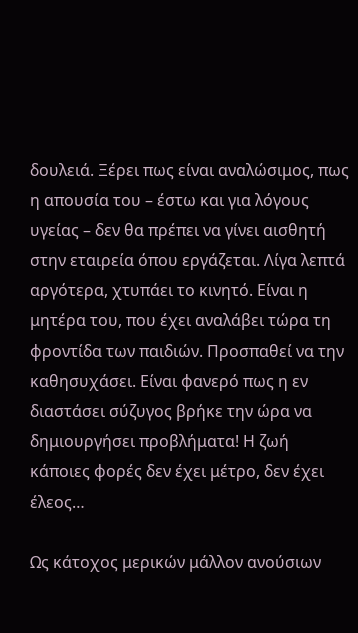δουλειά. Ξέρει πως είναι αναλώσιμος, πως η απουσία του – έστω και για λόγους υγείας – δεν θα πρέπει να γίνει αισθητή στην εταιρεία όπου εργάζεται. Λίγα λεπτά αργότερα, χτυπάει το κινητό. Είναι η μητέρα του, που έχει αναλάβει τώρα τη φροντίδα των παιδιών. Προσπαθεί να την καθησυχάσει. Είναι φανερό πως η εν διαστάσει σύζυγος βρήκε την ώρα να δημιουργήσει προβλήματα! Η ζωή κάποιες φορές δεν έχει μέτρο, δεν έχει έλεος…

Ως κάτοχος μερικών μάλλον ανούσιων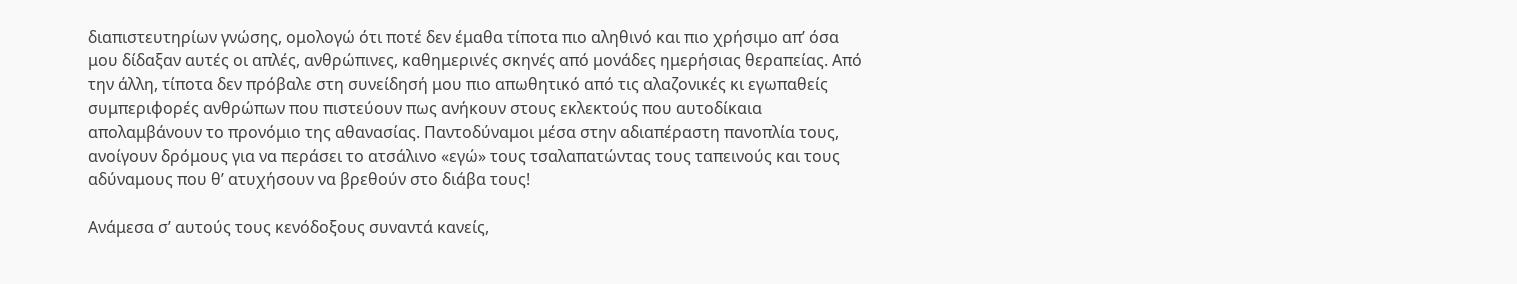διαπιστευτηρίων γνώσης, ομολογώ ότι ποτέ δεν έμαθα τίποτα πιο αληθινό και πιο χρήσιμο απ’ όσα μου δίδαξαν αυτές οι απλές, ανθρώπινες, καθημερινές σκηνές από μονάδες ημερήσιας θεραπείας. Από την άλλη, τίποτα δεν πρόβαλε στη συνείδησή μου πιο απωθητικό από τις αλαζονικές κι εγωπαθείς συμπεριφορές ανθρώπων που πιστεύουν πως ανήκουν στους εκλεκτούς που αυτοδίκαια απολαμβάνουν το προνόμιο της αθανασίας. Παντοδύναμοι μέσα στην αδιαπέραστη πανοπλία τους, ανοίγουν δρόμους για να περάσει το ατσάλινο «εγώ» τους τσαλαπατώντας τους ταπεινούς και τους αδύναμους που θ’ ατυχήσουν να βρεθούν στο διάβα τους!

Ανάμεσα σ’ αυτούς τους κενόδοξους συναντά κανείς,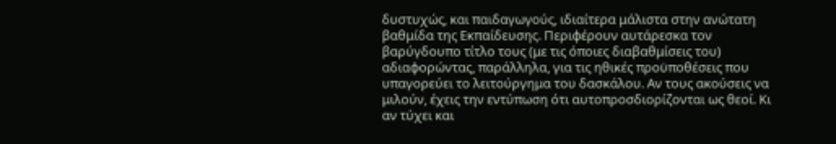δυστυχώς, και παιδαγωγούς, ιδιαίτερα μάλιστα στην ανώτατη βαθμίδα της Εκπαίδευσης. Περιφέρουν αυτάρεσκα τον βαρύγδουπο τίτλο τους (με τις όποιες διαβαθμίσεις του) αδιαφορώντας, παράλληλα, για τις ηθικές προϋποθέσεις που υπαγορεύει το λειτούργημα του δασκάλου. Αν τους ακούσεις να μιλούν, έχεις την εντύπωση ότι αυτοπροσδιορίζονται ως θεοί. Κι αν τύχει και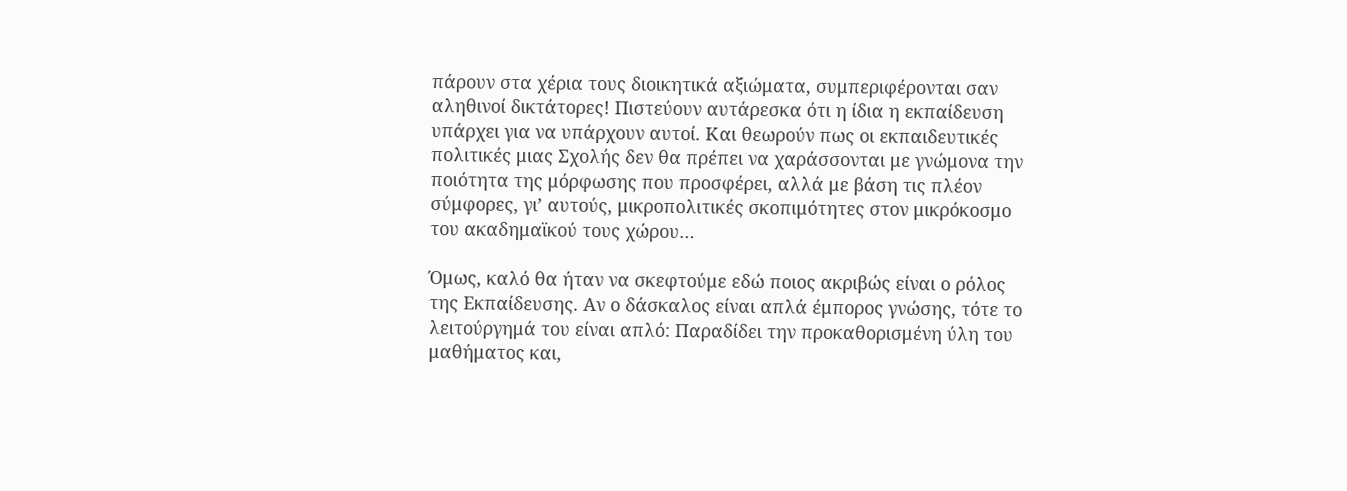πάρουν στα χέρια τους διοικητικά αξιώματα, συμπεριφέρονται σαν αληθινοί δικτάτορες! Πιστεύουν αυτάρεσκα ότι η ίδια η εκπαίδευση υπάρχει για να υπάρχουν αυτοί. Και θεωρούν πως οι εκπαιδευτικές πολιτικές μιας Σχολής δεν θα πρέπει να χαράσσονται με γνώμονα την ποιότητα της μόρφωσης που προσφέρει, αλλά με βάση τις πλέον σύμφορες, γι’ αυτούς, μικροπολιτικές σκοπιμότητες στον μικρόκοσμο του ακαδημαϊκού τους χώρου…

Όμως, καλό θα ήταν να σκεφτούμε εδώ ποιος ακριβώς είναι ο ρόλος της Εκπαίδευσης. Αν ο δάσκαλος είναι απλά έμπορος γνώσης, τότε το λειτούργημά του είναι απλό: Παραδίδει την προκαθορισμένη ύλη του μαθήματος και,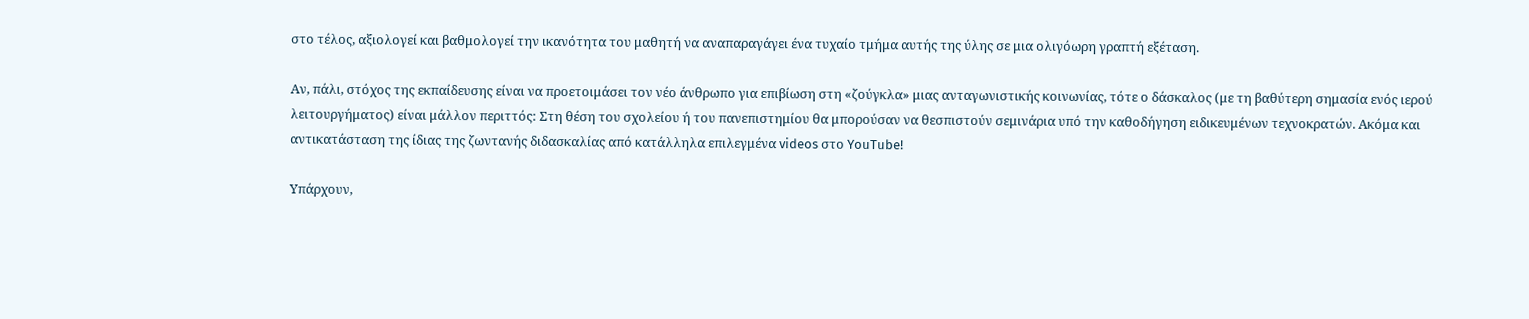στο τέλος, αξιολογεί και βαθμολογεί την ικανότητα του μαθητή να αναπαραγάγει ένα τυχαίο τμήμα αυτής της ύλης σε μια ολιγόωρη γραπτή εξέταση.

Αν, πάλι, στόχος της εκπαίδευσης είναι να προετοιμάσει τον νέο άνθρωπο για επιβίωση στη «ζούγκλα» μιας ανταγωνιστικής κοινωνίας, τότε ο δάσκαλος (με τη βαθύτερη σημασία ενός ιερού λειτουργήματος) είναι μάλλον περιττός: Στη θέση του σχολείου ή του πανεπιστημίου θα μπορούσαν να θεσπιστούν σεμινάρια υπό την καθοδήγηση ειδικευμένων τεχνοκρατών. Ακόμα και αντικατάσταση της ίδιας της ζωντανής διδασκαλίας από κατάλληλα επιλεγμένα videos στο YouTube!

Υπάρχουν,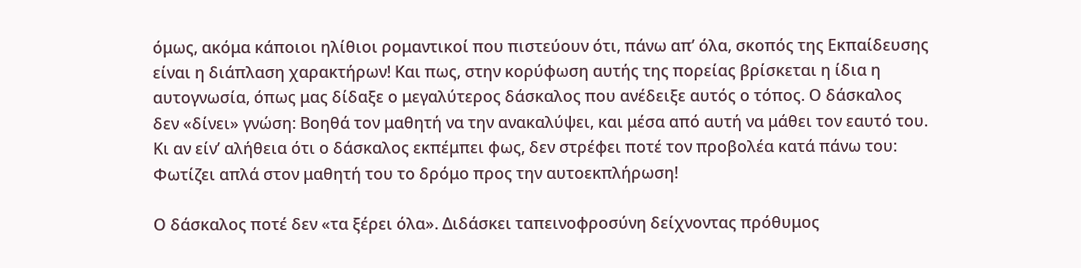όμως, ακόμα κάποιοι ηλίθιοι ρομαντικοί που πιστεύουν ότι, πάνω απ’ όλα, σκοπός της Εκπαίδευσης είναι η διάπλαση χαρακτήρων! Και πως, στην κορύφωση αυτής της πορείας βρίσκεται η ίδια η αυτογνωσία, όπως μας δίδαξε ο μεγαλύτερος δάσκαλος που ανέδειξε αυτός ο τόπος. Ο δάσκαλος δεν «δίνει» γνώση: Βοηθά τον μαθητή να την ανακαλύψει, και μέσα από αυτή να μάθει τον εαυτό του. Κι αν είν’ αλήθεια ότι ο δάσκαλος εκπέμπει φως, δεν στρέφει ποτέ τον προβολέα κατά πάνω του: Φωτίζει απλά στον μαθητή του το δρόμο προς την αυτοεκπλήρωση!

Ο δάσκαλος ποτέ δεν «τα ξέρει όλα». Διδάσκει ταπεινοφροσύνη δείχνοντας πρόθυμος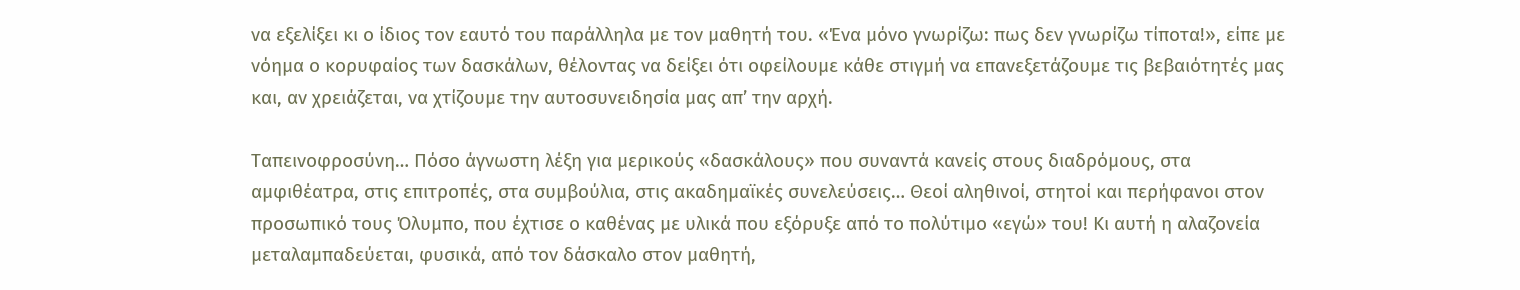να εξελίξει κι ο ίδιος τον εαυτό του παράλληλα με τον μαθητή του. «Ένα μόνο γνωρίζω: πως δεν γνωρίζω τίποτα!», είπε με νόημα ο κορυφαίος των δασκάλων, θέλοντας να δείξει ότι οφείλουμε κάθε στιγμή να επανεξετάζουμε τις βεβαιότητές μας και, αν χρειάζεται, να χτίζουμε την αυτοσυνειδησία μας απ’ την αρχή.

Ταπεινοφροσύνη… Πόσο άγνωστη λέξη για μερικούς «δασκάλους» που συναντά κανείς στους διαδρόμους, στα αμφιθέατρα, στις επιτροπές, στα συμβούλια, στις ακαδημαϊκές συνελεύσεις… Θεοί αληθινοί, στητοί και περήφανοι στον προσωπικό τους Όλυμπο, που έχτισε ο καθένας με υλικά που εξόρυξε από το πολύτιμο «εγώ» του! Κι αυτή η αλαζονεία μεταλαμπαδεύεται, φυσικά, από τον δάσκαλο στον μαθητή,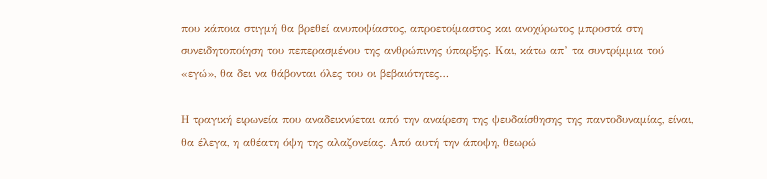που κάποια στιγμή θα βρεθεί ανυποψίαστος, απροετοίμαστος και ανοχύρωτος μπροστά στη συνειδητοποίηση του πεπερασμένου της ανθρώπινης ύπαρξης. Και, κάτω απ’ τα συντρίμμια τού «εγώ», θα δει να θάβονται όλες του οι βεβαιότητες…

Η τραγική ειρωνεία που αναδεικνύεται από την αναίρεση της ψευδαίσθησης της παντοδυναμίας, είναι, θα έλεγα, η αθέατη όψη της αλαζονείας. Από αυτή την άποψη, θεωρώ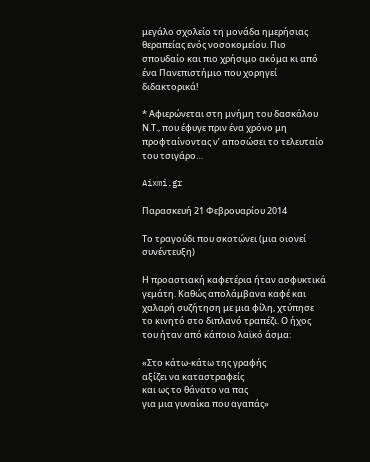μεγάλο σχολείο τη μονάδα ημερήσιας θεραπείας ενός νοσοκομείου. Πιο σπουδαίο και πιο χρήσιμο ακόμα κι από ένα Πανεπιστήμιο που χορηγεί διδακτορικά!

* Αφιερώνεται στη μνήμη του δασκάλου Ν.Τ., που έφυγε πριν ένα χρόνο μη προφταίνοντας ν’ αποσώσει το τελευταίο του τσιγάρο…

Aixmi.gr

Παρασκευή 21 Φεβρουαρίου 2014

Το τραγούδι που σκοτώνει (μια οιονεί συνέντευξη)

Η προαστιακή καφετέρια ήταν ασφυκτικά γεμάτη. Καθώς απολάμβανα καφέ και χαλαρή συζήτηση με μια φίλη, χτύπησε το κινητό στο διπλανό τραπέζι. Ο ήχος του ήταν από κάποιο λαϊκό άσμα:

«Στο κάτω-κάτω της γραφής
αξίζει να καταστραφείς
και ως το θάνατο να πας
για μια γυναίκα που αγαπάς»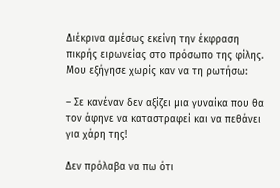Διέκρινα αμέσως εκείνη την έκφραση πικρής ειρωνείας στο πρόσωπο της φίλης. Μου εξήγησε χωρίς καν να τη ρωτήσω:

– Σε κανέναν δεν αξίζει μια γυναίκα που θα τον άφηνε να καταστραφεί και να πεθάνει για χάρη της!

Δεν πρόλαβα να πω ότι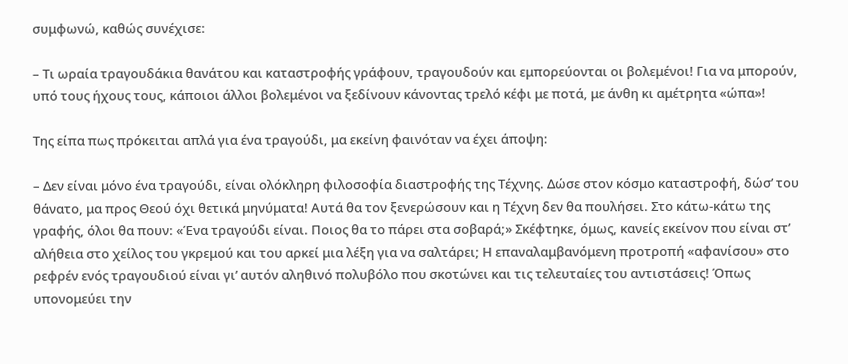συμφωνώ, καθώς συνέχισε:

– Τι ωραία τραγουδάκια θανάτου και καταστροφής γράφουν, τραγουδούν και εμπορεύονται οι βολεμένοι! Για να μπορούν, υπό τους ήχους τους, κάποιοι άλλοι βολεμένοι να ξεδίνουν κάνοντας τρελό κέφι με ποτά, με άνθη κι αμέτρητα «ώπα»!

Της είπα πως πρόκειται απλά για ένα τραγούδι, μα εκείνη φαινόταν να έχει άποψη:

– Δεν είναι μόνο ένα τραγούδι, είναι ολόκληρη φιλοσοφία διαστροφής της Τέχνης. Δώσε στον κόσμο καταστροφή, δώσ’ του θάνατο, μα προς Θεού όχι θετικά μηνύματα! Αυτά θα τον ξενερώσουν και η Τέχνη δεν θα πουλήσει. Στο κάτω-κάτω της γραφής, όλοι θα πουν: «Ένα τραγούδι είναι. Ποιος θα το πάρει στα σοβαρά;» Σκέφτηκε, όμως, κανείς εκείνον που είναι στ’ αλήθεια στο χείλος του γκρεμού και του αρκεί μια λέξη για να σαλτάρει; Η επαναλαμβανόμενη προτροπή «αφανίσου» στο ρεφρέν ενός τραγουδιού είναι γι’ αυτόν αληθινό πολυβόλο που σκοτώνει και τις τελευταίες του αντιστάσεις! Όπως υπονομεύει την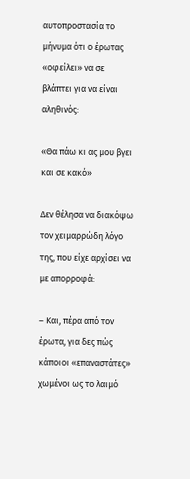αυτοπροστασία το μήνυμα ότι ο έρωτας «οφείλει» να σε βλάπτει για να είναι αληθινός:

«Θα πάω κι ας μου βγει και σε κακό»

Δεν θέλησα να διακόψω τον χειμαρρώδη λόγο της, που είχε αρχίσει να με απορροφά:

– Και, πέρα από τον έρωτα, για δες πώς κάποιοι «επαναστάτες» χωμένοι ως το λαιμό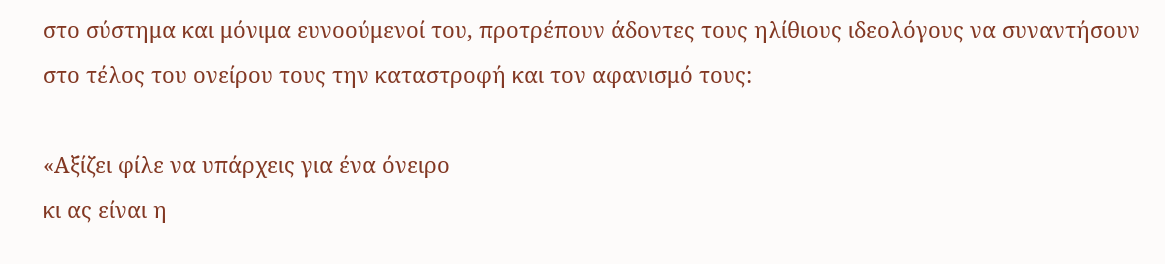στο σύστημα και μόνιμα ευνοούμενοί του, προτρέπουν άδοντες τους ηλίθιους ιδεολόγους να συναντήσουν στο τέλος του ονείρου τους την καταστροφή και τον αφανισμό τους:

«Αξίζει φίλε να υπάρχεις για ένα όνειρο
κι ας είναι η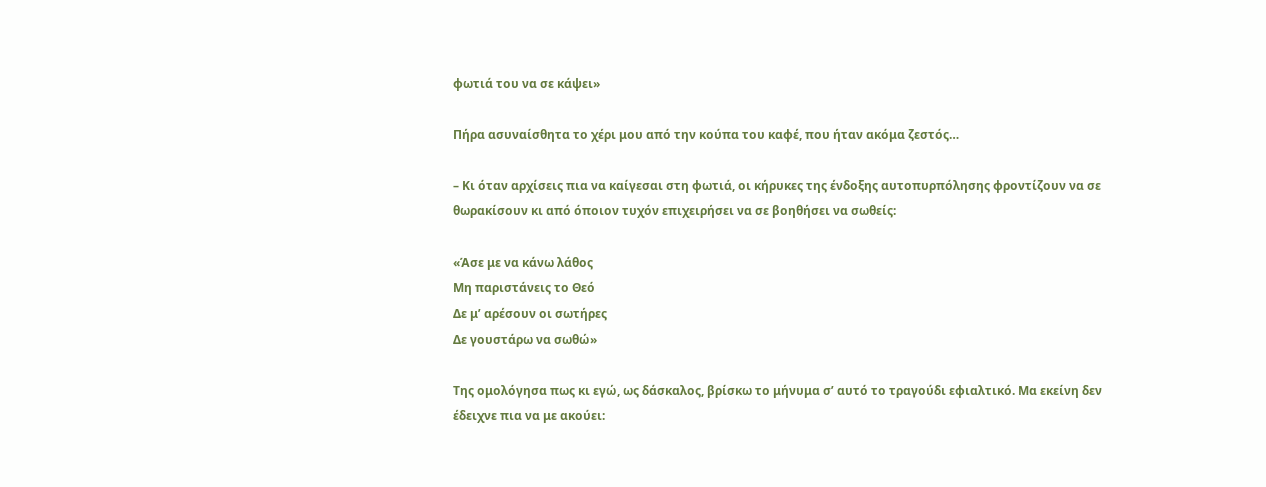φωτιά του να σε κάψει»

Πήρα ασυναίσθητα το χέρι μου από την κούπα του καφέ, που ήταν ακόμα ζεστός…

– Κι όταν αρχίσεις πια να καίγεσαι στη φωτιά, οι κήρυκες της ένδοξης αυτοπυρπόλησης φροντίζουν να σε θωρακίσουν κι από όποιον τυχόν επιχειρήσει να σε βοηθήσει να σωθείς:

«Άσε με να κάνω λάθος
Μη παριστάνεις το Θεό
Δε μ’ αρέσουν οι σωτήρες
Δε γουστάρω να σωθώ»

Της ομολόγησα πως κι εγώ, ως δάσκαλος, βρίσκω το μήνυμα σ’ αυτό το τραγούδι εφιαλτικό. Μα εκείνη δεν έδειχνε πια να με ακούει: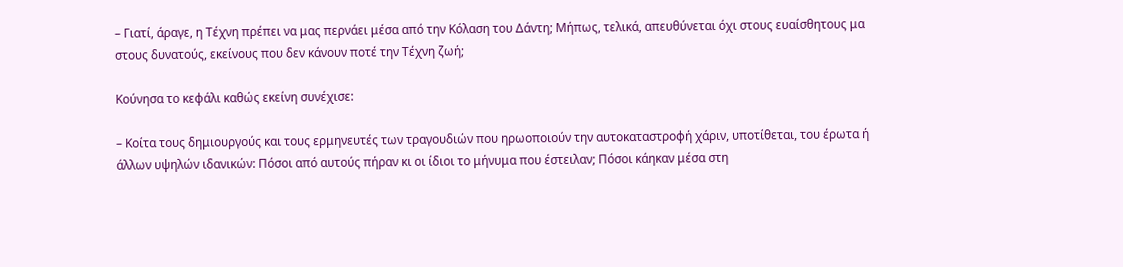– Γιατί, άραγε, η Τέχνη πρέπει να μας περνάει μέσα από την Κόλαση του Δάντη; Μήπως, τελικά, απευθύνεται όχι στους ευαίσθητους μα στους δυνατούς, εκείνους που δεν κάνουν ποτέ την Τέχνη ζωή;

Κούνησα το κεφάλι καθώς εκείνη συνέχισε:

– Κοίτα τους δημιουργούς και τους ερμηνευτές των τραγουδιών που ηρωοποιούν την αυτοκαταστροφή χάριν, υποτίθεται, του έρωτα ή άλλων υψηλών ιδανικών: Πόσοι από αυτούς πήραν κι οι ίδιοι το μήνυμα που έστειλαν; Πόσοι κάηκαν μέσα στη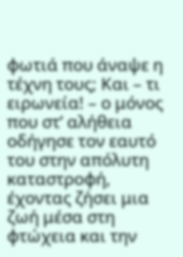φωτιά που άναψε η τέχνη τους; Και – τι ειρωνεία! – ο μόνος που στ’ αλήθεια οδήγησε τον εαυτό του στην απόλυτη καταστροφή, έχοντας ζήσει μια ζωή μέσα στη φτώχεια και την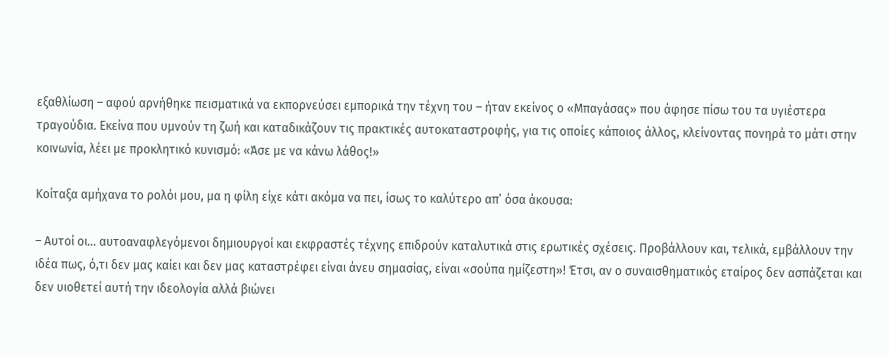εξαθλίωση – αφού αρνήθηκε πεισματικά να εκπορνεύσει εμπορικά την τέχνη του – ήταν εκείνος ο «Μπαγάσας» που άφησε πίσω του τα υγιέστερα τραγούδια. Εκείνα που υμνούν τη ζωή και καταδικάζουν τις πρακτικές αυτοκαταστροφής, για τις οποίες κάποιος άλλος, κλείνοντας πονηρά το μάτι στην κοινωνία, λέει με προκλητικό κυνισμό: «Άσε με να κάνω λάθος!»

Κοίταξα αμήχανα το ρολόι μου, μα η φίλη είχε κάτι ακόμα να πει, ίσως το καλύτερο απ’ όσα άκουσα:

– Αυτοί οι… αυτοαναφλεγόμενοι δημιουργοί και εκφραστές τέχνης επιδρούν καταλυτικά στις ερωτικές σχέσεις. Προβάλλουν και, τελικά, εμβάλλουν την ιδέα πως, ό,τι δεν μας καίει και δεν μας καταστρέφει είναι άνευ σημασίας, είναι «σούπα ημίζεστη»! Έτσι, αν ο συναισθηματικός εταίρος δεν ασπάζεται και δεν υιοθετεί αυτή την ιδεολογία αλλά βιώνει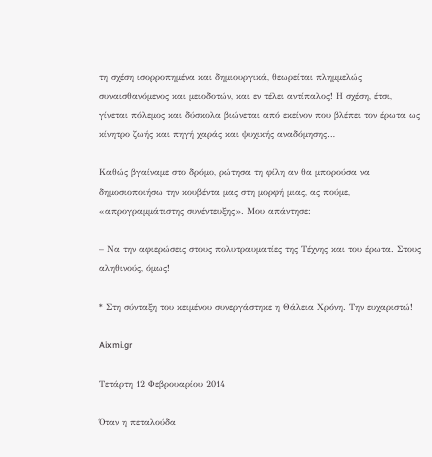τη σχέση ισορροπημένα και δημιουργικά, θεωρείται πλημμελώς συναισθανόμενος και μειοδοτών, και εν τέλει αντίπαλος! Η σχέση, έτσι, γίνεται πόλεμος και δύσκολα βιώνεται από εκείνον που βλέπει τον έρωτα ως κίνητρο ζωής και πηγή χαράς και ψυχικής αναδόμησης…

Καθώς βγαίναμε στο δρόμο, ρώτησα τη φίλη αν θα μπορούσα να δημοσιοποιήσω την κουβέντα μας στη μορφή μιας, ας πούμε, «απρογραμμάτιστης συνέντευξης». Μου απάντησε:

– Να την αφιερώσεις στους πολυτραυματίες της Τέχνης και του έρωτα. Στους αληθινούς, όμως!

* Στη σύνταξη του κειμένου συνεργάστηκε η Θάλεια Χρόνη. Την ευχαριστώ!

Aixmi.gr

Τετάρτη 12 Φεβρουαρίου 2014

Όταν η πεταλούδα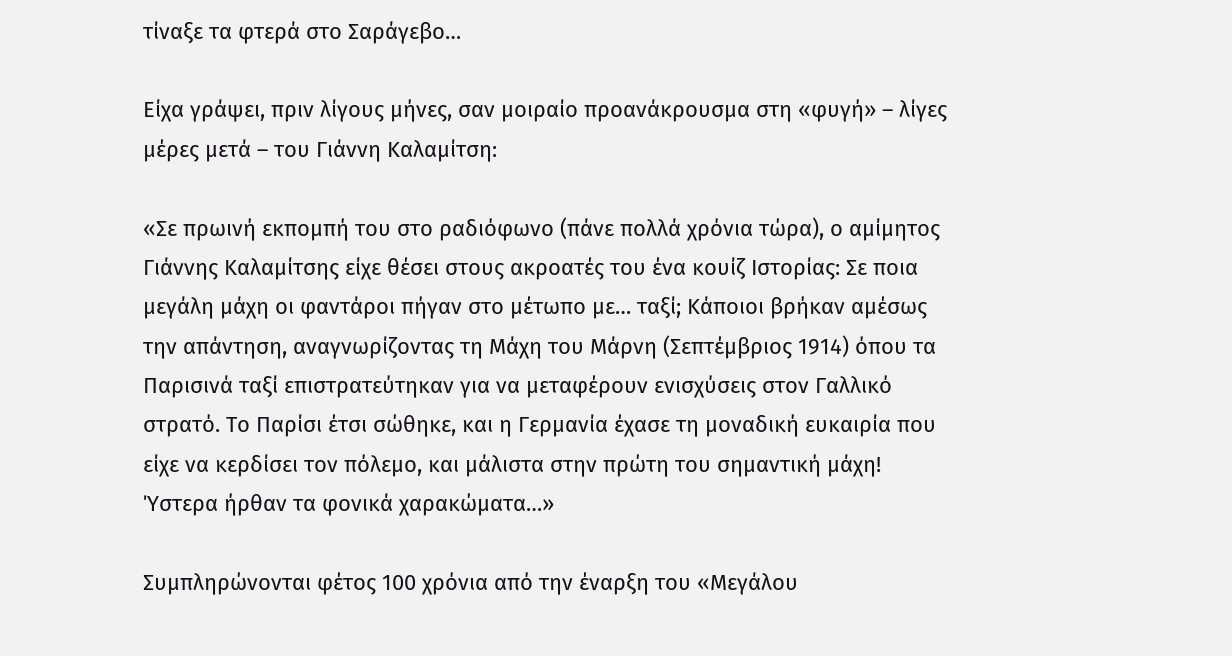τίναξε τα φτερά στο Σαράγεβο…

Είχα γράψει, πριν λίγους μήνες, σαν μοιραίο προανάκρουσμα στη «φυγή» – λίγες μέρες μετά – του Γιάννη Καλαμίτση:

«Σε πρωινή εκπομπή του στο ραδιόφωνο (πάνε πολλά χρόνια τώρα), ο αμίμητος Γιάννης Καλαμίτσης είχε θέσει στους ακροατές του ένα κουίζ Ιστορίας: Σε ποια μεγάλη μάχη οι φαντάροι πήγαν στο μέτωπο με… ταξί; Κάποιοι βρήκαν αμέσως την απάντηση, αναγνωρίζοντας τη Μάχη του Μάρνη (Σεπτέμβριος 1914) όπου τα Παρισινά ταξί επιστρατεύτηκαν για να μεταφέρουν ενισχύσεις στον Γαλλικό στρατό. Το Παρίσι έτσι σώθηκε, και η Γερμανία έχασε τη μοναδική ευκαιρία που είχε να κερδίσει τον πόλεμο, και μάλιστα στην πρώτη του σημαντική μάχη! Ύστερα ήρθαν τα φονικά χαρακώματα…»

Συμπληρώνονται φέτος 100 χρόνια από την έναρξη του «Μεγάλου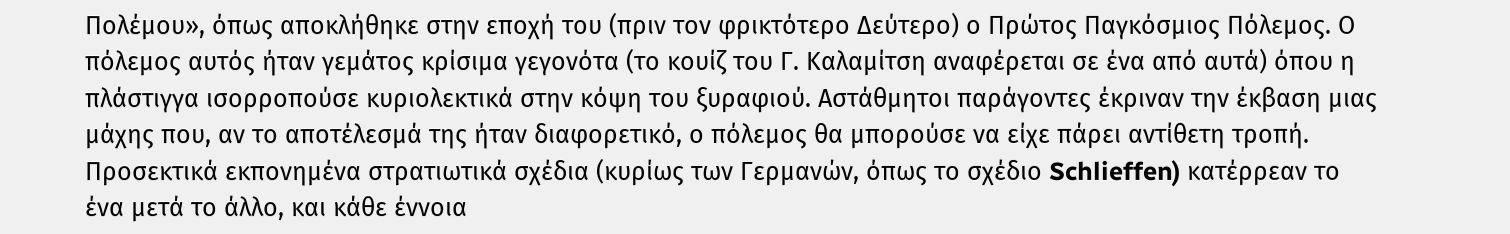Πολέμου», όπως αποκλήθηκε στην εποχή του (πριν τον φρικτότερο Δεύτερο) ο Πρώτος Παγκόσμιος Πόλεμος. Ο πόλεμος αυτός ήταν γεμάτος κρίσιμα γεγονότα (το κουίζ του Γ. Καλαμίτση αναφέρεται σε ένα από αυτά) όπου η πλάστιγγα ισορροπούσε κυριολεκτικά στην κόψη του ξυραφιού. Αστάθμητοι παράγοντες έκριναν την έκβαση μιας μάχης που, αν το αποτέλεσμά της ήταν διαφορετικό, ο πόλεμος θα μπορούσε να είχε πάρει αντίθετη τροπή. Προσεκτικά εκπονημένα στρατιωτικά σχέδια (κυρίως των Γερμανών, όπως το σχέδιο Schlieffen) κατέρρεαν το ένα μετά το άλλο, και κάθε έννοια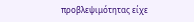προβλεψιμότητας είχε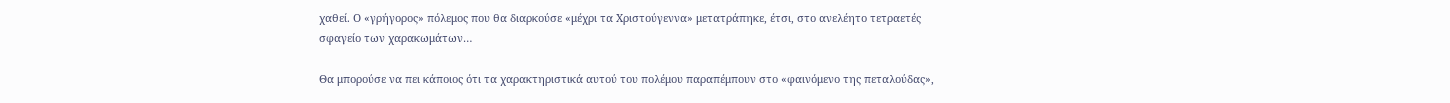χαθεί. Ο «γρήγορος» πόλεμος που θα διαρκούσε «μέχρι τα Χριστούγεννα» μετατράπηκε, έτσι, στο ανελέητο τετραετές σφαγείο των χαρακωμάτων…

Θα μπορούσε να πει κάποιος ότι τα χαρακτηριστικά αυτού του πολέμου παραπέμπουν στο «φαινόμενο της πεταλούδας»,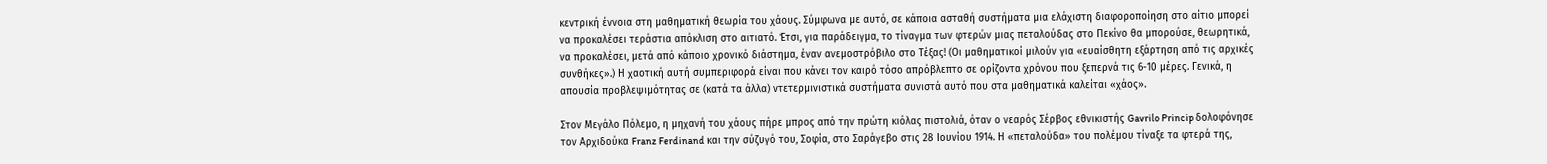κεντρική έννοια στη μαθηματική θεωρία του χάους. Σύμφωνα με αυτό, σε κάποια ασταθή συστήματα μια ελάχιστη διαφοροποίηση στο αίτιο μπορεί να προκαλέσει τεράστια απόκλιση στο αιτιατό. Έτσι, για παράδειγμα, το τίναγμα των φτερών μιας πεταλούδας στο Πεκίνο θα μπορούσε, θεωρητικά, να προκαλέσει, μετά από κάποιο χρονικό διάστημα, έναν ανεμοστρόβιλο στο Τέξας! (Οι μαθηματικοί μιλούν για «ευαίσθητη εξάρτηση από τις αρχικές συνθήκες».) Η χαοτική αυτή συμπεριφορά είναι που κάνει τον καιρό τόσο απρόβλεπτο σε ορίζοντα χρόνου που ξεπερνά τις 6-10 μέρες. Γενικά, η απουσία προβλεψιμότητας σε (κατά τα άλλα) ντετερμινιστικά συστήματα συνιστά αυτό που στα μαθηματικά καλείται «χάος».

Στον Μεγάλο Πόλεμο, η μηχανή του χάους πήρε μπρος από την πρώτη κιόλας πιστολιά, όταν ο νεαρός Σέρβος εθνικιστής Gavrilo Princip δολοφόνησε τον Αρχιδούκα Franz Ferdinand και την σύζυγό του, Σοφία, στο Σαράγεβο στις 28 Ιουνίου 1914. Η «πεταλούδα» του πολέμου τίναξε τα φτερά της,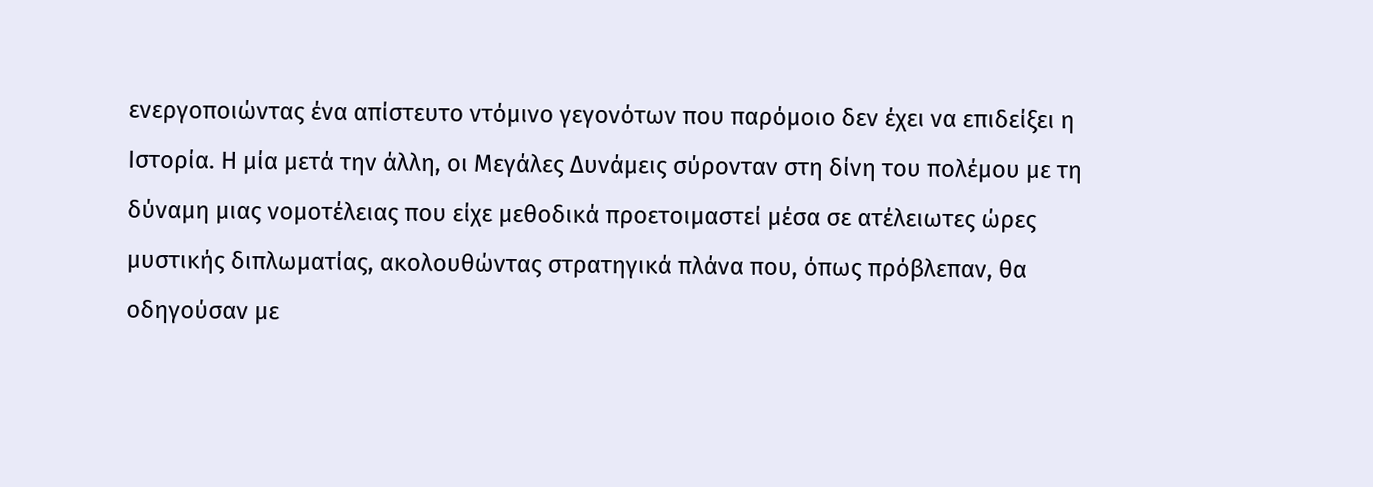ενεργοποιώντας ένα απίστευτο ντόμινο γεγονότων που παρόμοιο δεν έχει να επιδείξει η Ιστορία. Η μία μετά την άλλη, οι Μεγάλες Δυνάμεις σύρονταν στη δίνη του πολέμου με τη δύναμη μιας νομοτέλειας που είχε μεθοδικά προετοιμαστεί μέσα σε ατέλειωτες ώρες μυστικής διπλωματίας, ακολουθώντας στρατηγικά πλάνα που, όπως πρόβλεπαν, θα οδηγούσαν με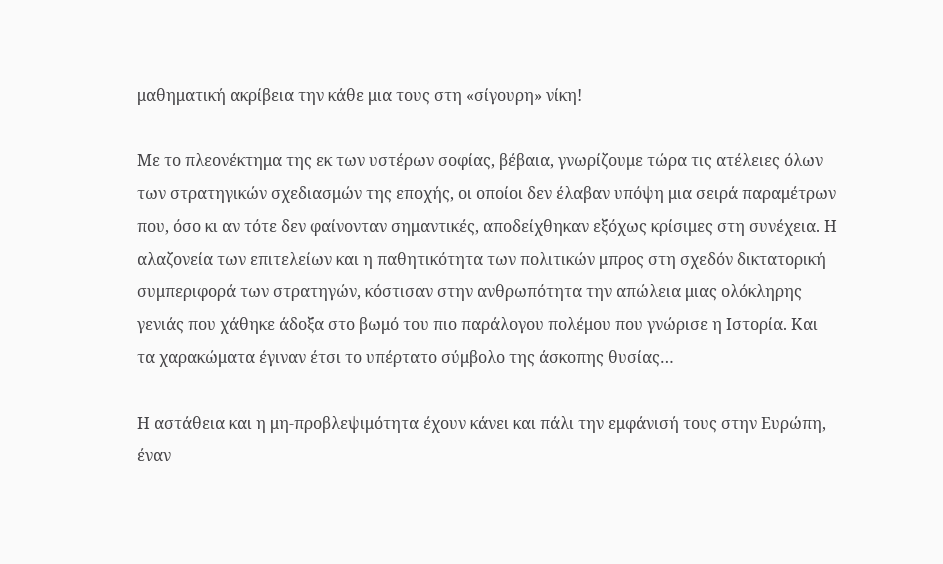μαθηματική ακρίβεια την κάθε μια τους στη «σίγουρη» νίκη!

Με το πλεονέκτημα της εκ των υστέρων σοφίας, βέβαια, γνωρίζουμε τώρα τις ατέλειες όλων των στρατηγικών σχεδιασμών της εποχής, οι οποίοι δεν έλαβαν υπόψη μια σειρά παραμέτρων που, όσο κι αν τότε δεν φαίνονταν σημαντικές, αποδείχθηκαν εξόχως κρίσιμες στη συνέχεια. Η αλαζονεία των επιτελείων και η παθητικότητα των πολιτικών μπρος στη σχεδόν δικτατορική συμπεριφορά των στρατηγών, κόστισαν στην ανθρωπότητα την απώλεια μιας ολόκληρης γενιάς που χάθηκε άδοξα στο βωμό του πιο παράλογου πολέμου που γνώρισε η Ιστορία. Και τα χαρακώματα έγιναν έτσι το υπέρτατο σύμβολο της άσκοπης θυσίας…

Η αστάθεια και η μη-προβλεψιμότητα έχουν κάνει και πάλι την εμφάνισή τους στην Ευρώπη, έναν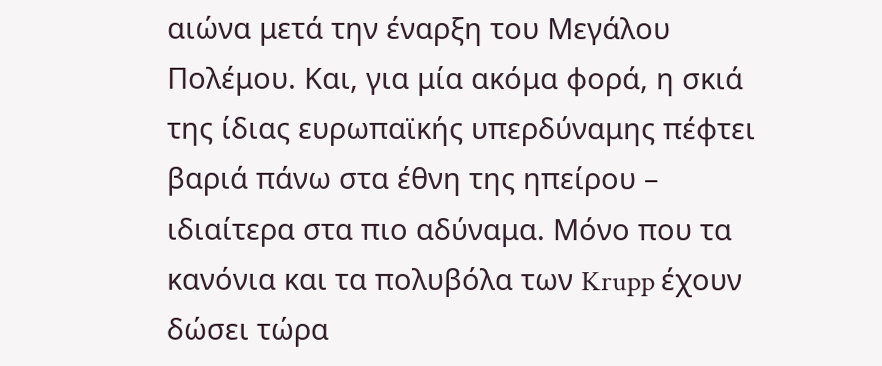αιώνα μετά την έναρξη του Μεγάλου Πολέμου. Και, για μία ακόμα φορά, η σκιά της ίδιας ευρωπαϊκής υπερδύναμης πέφτει βαριά πάνω στα έθνη της ηπείρου – ιδιαίτερα στα πιο αδύναμα. Μόνο που τα κανόνια και τα πολυβόλα των Krupp έχουν δώσει τώρα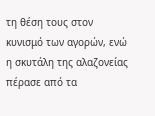τη θέση τους στον κυνισμό των αγορών, ενώ η σκυτάλη της αλαζονείας πέρασε από τα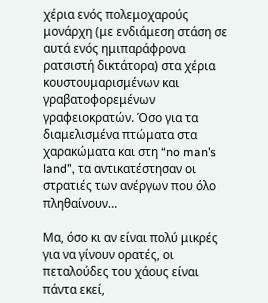χέρια ενός πολεμοχαρούς μονάρχη (με ενδιάμεση στάση σε αυτά ενός ημιπαράφρονα ρατσιστή δικτάτορα) στα χέρια κουστουμαρισμένων και γραβατοφορεμένων γραφειοκρατών. Όσο για τα διαμελισμένα πτώματα στα χαρακώματα και στη “no man’s land”, τα αντικατέστησαν οι στρατιές των ανέργων που όλο πληθαίνουν…

Μα, όσο κι αν είναι πολύ μικρές για να γίνουν ορατές, οι πεταλούδες του χάους είναι πάντα εκεί,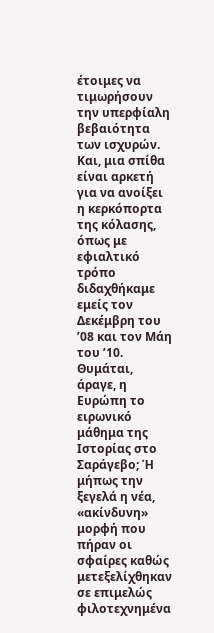έτοιμες να τιμωρήσουν την υπερφίαλη βεβαιότητα των ισχυρών. Και, μια σπίθα είναι αρκετή για να ανοίξει η κερκόπορτα της κόλασης, όπως με εφιαλτικό τρόπο διδαχθήκαμε εμείς τον Δεκέμβρη του ’08 και τον Μάη του ’10. Θυμάται, άραγε, η Ευρώπη το ειρωνικό μάθημα της Ιστορίας στο Σαράγεβο; Ή μήπως την ξεγελά η νέα, «ακίνδυνη» μορφή που πήραν οι σφαίρες καθώς μετεξελίχθηκαν σε επιμελώς φιλοτεχνημένα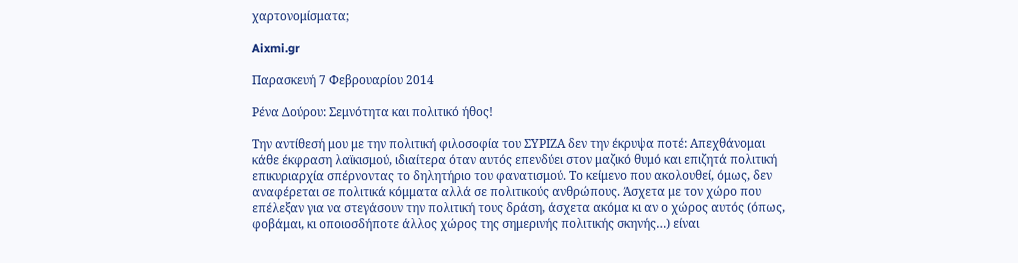χαρτονομίσματα;

Aixmi.gr

Παρασκευή 7 Φεβρουαρίου 2014

Ρένα Δούρου: Σεμνότητα και πολιτικό ήθος!

Την αντίθεσή μου με την πολιτική φιλοσοφία του ΣΥΡΙΖΑ δεν την έκρυψα ποτέ: Απεχθάνομαι κάθε έκφραση λαϊκισμού, ιδιαίτερα όταν αυτός επενδύει στον μαζικό θυμό και επιζητά πολιτική επικυριαρχία σπέρνοντας το δηλητήριο του φανατισμού. Το κείμενο που ακολουθεί, όμως, δεν αναφέρεται σε πολιτικά κόμματα αλλά σε πολιτικούς ανθρώπους. Άσχετα με τον χώρο που επέλεξαν για να στεγάσουν την πολιτική τους δράση, άσχετα ακόμα κι αν ο χώρος αυτός (όπως, φοβάμαι, κι οποιοσδήποτε άλλος χώρος της σημερινής πολιτικής σκηνής…) είναι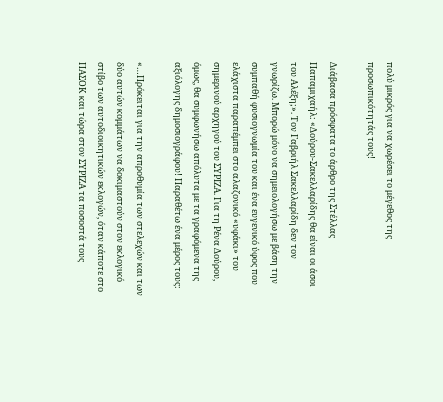πολύ μικρός για να χωρέσει το μέγεθος της προσωπικότητάς τους!

Διάβασα πρόσφατα το άρθρο της Στέλλας Παπαμιχαήλ: «Δούρου-Σακελλαρίδης θα είναι οι άσοι του Αλέξη;». Τον Γαβριήλ Σακελλαρίδη δεν τον γνωρίζω. Μπορώ μόνο να σημειολογήσω με βάση την συμπαθή φυσιογνωμία του και ένα ευγενικό ύφος που ελάχιστα παραπέμπει στο αλαζονικό «υφάκι» του σημερινού αρχηγού του ΣΥΡΙΖΑ. Για τη Ρένα Δούρου, όμως, θα συμφωνήσω απόλυτα με τα γραφόμενα της αξιόλογης δημοσιογράφου! Παραθέτω ένα μέρος τους:

«…Πρόκειται για την απροθυμία των στελεχών και των δύο αυτών κομμάτων να δοκιμαστούν στον εκλογικό στίβο των αυτοδιοικητικών εκλογών, όταν κάποτε στο ΠΑΣΟΚ και τώρα στον ΣΥΡΙΖΑ τα ποσοστά τους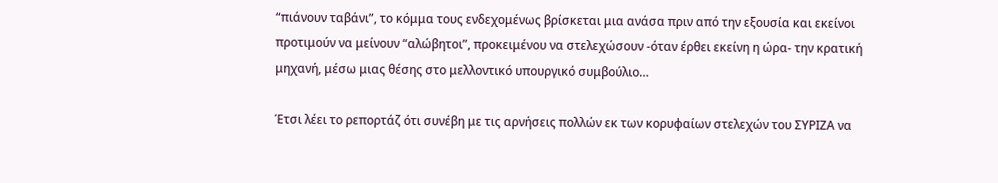“πιάνουν ταβάνι”, το κόμμα τους ενδεχομένως βρίσκεται μια ανάσα πριν από την εξουσία και εκείνοι προτιμούν να μείνουν “αλώβητοι”, προκειμένου να στελεχώσουν -όταν έρθει εκείνη η ώρα- την κρατική μηχανή, μέσω μιας θέσης στο μελλοντικό υπουργικό συμβούλιο…

Έτσι λέει το ρεπορτάζ ότι συνέβη με τις αρνήσεις πολλών εκ των κορυφαίων στελεχών του ΣΥΡΙΖΑ να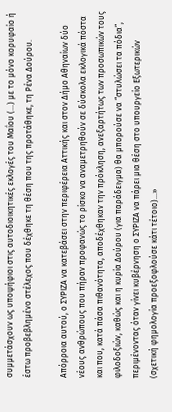συμμετάσχουν ως υποψήφιοι στις αυτοδιοικητικές εκλογές του Μαΐου (…) με το μόνο κορυφαίο ή έστω προβεβλημένο στέλεχος που δέχθηκε τη θέση που της προτάθηκε, τη Ρένα Δούρου.

Απόρροια αυτού, ο ΣΥΡΙΖΑ να κατεβάσει στην περιφέρεια Αττικής και στον Δήμο Αθηναίων δύο νέους ανθρώπους που πήραν προφανώς το ρίσκο να αναμετρηθούν σε δύσκολα εκλογικά πόστα και που, κατά πάσα πιθανότητα, αποδέχθηκαν την πρόκληση, ανεξαρτήτως των προσωπικών τους φιλοδοξιών, καθώς και η κυρία Δούρου (για παράδειγμα) θα μπορούσε να “στυλώσει τα πόδια”, περιμένοντας όταν γίνει κυβέρνηση ο ΣΥΡΙΖΑ να πάρει μια θέση στο υπουργείο Εξωτερικών (σχετική φημολογία προεξοφλούσε κάτι τέτοιο)…»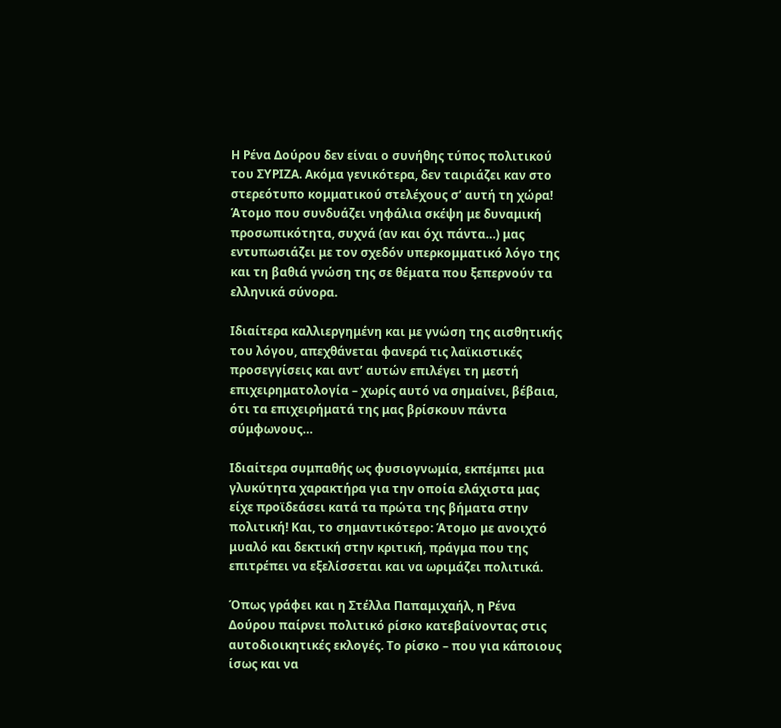Η Ρένα Δούρου δεν είναι ο συνήθης τύπος πολιτικού του ΣΥΡΙΖΑ. Ακόμα γενικότερα, δεν ταιριάζει καν στο στερεότυπο κομματικού στελέχους σ’ αυτή τη χώρα! Άτομο που συνδυάζει νηφάλια σκέψη με δυναμική προσωπικότητα, συχνά (αν και όχι πάντα…) μας εντυπωσιάζει με τον σχεδόν υπερκομματικό λόγο της και τη βαθιά γνώση της σε θέματα που ξεπερνούν τα ελληνικά σύνορα.

Ιδιαίτερα καλλιεργημένη και με γνώση της αισθητικής του λόγου, απεχθάνεται φανερά τις λαϊκιστικές προσεγγίσεις και αντ’ αυτών επιλέγει τη μεστή επιχειρηματολογία – χωρίς αυτό να σημαίνει, βέβαια, ότι τα επιχειρήματά της μας βρίσκουν πάντα σύμφωνους…

Ιδιαίτερα συμπαθής ως φυσιογνωμία, εκπέμπει μια γλυκύτητα χαρακτήρα για την οποία ελάχιστα μας είχε προϊδεάσει κατά τα πρώτα της βήματα στην πολιτική! Και, το σημαντικότερο: Άτομο με ανοιχτό μυαλό και δεκτική στην κριτική, πράγμα που της επιτρέπει να εξελίσσεται και να ωριμάζει πολιτικά.

Όπως γράφει και η Στέλλα Παπαμιχαήλ, η Ρένα Δούρου παίρνει πολιτικό ρίσκο κατεβαίνοντας στις αυτοδιοικητικές εκλογές. Το ρίσκο – που για κάποιους ίσως και να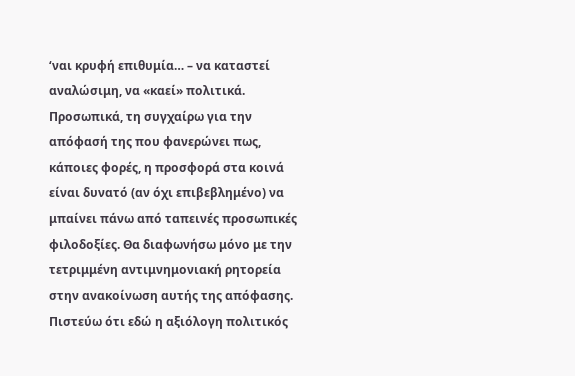‘ναι κρυφή επιθυμία… – να καταστεί αναλώσιμη, να «καεί» πολιτικά. Προσωπικά, τη συγχαίρω για την απόφασή της που φανερώνει πως, κάποιες φορές, η προσφορά στα κοινά είναι δυνατό (αν όχι επιβεβλημένο) να μπαίνει πάνω από ταπεινές προσωπικές φιλοδοξίες. Θα διαφωνήσω μόνο με την τετριμμένη αντιμνημονιακή ρητορεία στην ανακοίνωση αυτής της απόφασης. Πιστεύω ότι εδώ η αξιόλογη πολιτικός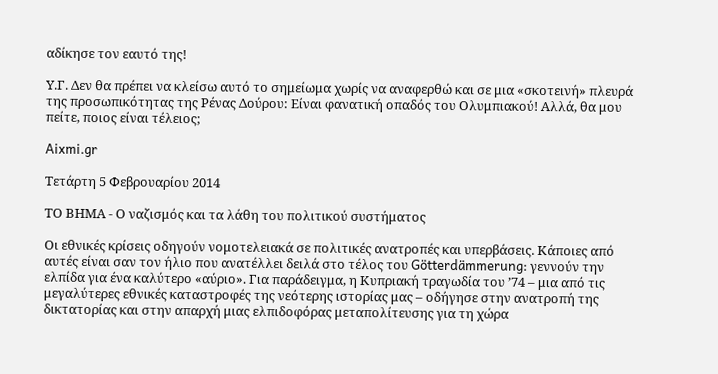αδίκησε τον εαυτό της!

Υ.Γ. Δεν θα πρέπει να κλείσω αυτό το σημείωμα χωρίς να αναφερθώ και σε μια «σκοτεινή» πλευρά της προσωπικότητας της Ρένας Δούρου: Είναι φανατική οπαδός του Ολυμπιακού! Αλλά, θα μου πείτε, ποιος είναι τέλειος;

Aixmi.gr

Τετάρτη 5 Φεβρουαρίου 2014

ΤΟ ΒΗΜΑ - Ο ναζισμός και τα λάθη του πολιτικού συστήματος

Οι εθνικές κρίσεις οδηγούν νομοτελειακά σε πολιτικές ανατροπές και υπερβάσεις. Κάποιες από αυτές είναι σαν τον ήλιο που ανατέλλει δειλά στο τέλος του Götterdämmerung: γεννούν την ελπίδα για ένα καλύτερο «αύριο». Για παράδειγμα, η Κυπριακή τραγωδία του ’74 – μια από τις μεγαλύτερες εθνικές καταστροφές της νεότερης ιστορίας μας – οδήγησε στην ανατροπή της δικτατορίας και στην απαρχή μιας ελπιδοφόρας μεταπολίτευσης για τη χώρα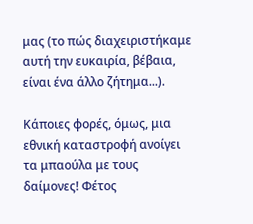μας (το πώς διαχειριστήκαμε αυτή την ευκαιρία, βέβαια, είναι ένα άλλο ζήτημα...).

Κάποιες φορές, όμως, μια εθνική καταστροφή ανοίγει τα μπαούλα με τους δαίμονες! Φέτος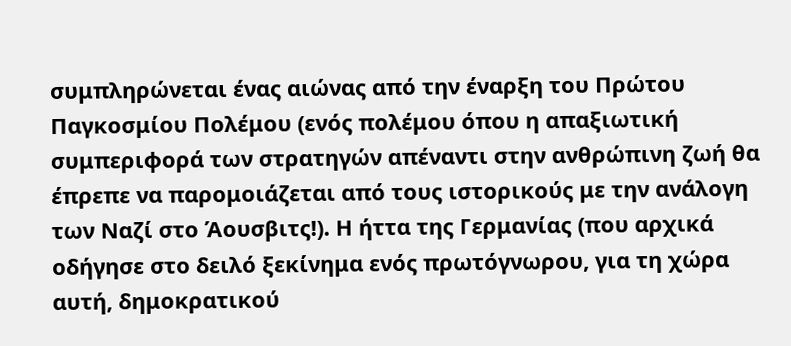συμπληρώνεται ένας αιώνας από την έναρξη του Πρώτου Παγκοσμίου Πολέμου (ενός πολέμου όπου η απαξιωτική συμπεριφορά των στρατηγών απέναντι στην ανθρώπινη ζωή θα έπρεπε να παρομοιάζεται από τους ιστορικούς με την ανάλογη των Ναζί στο Άουσβιτς!). Η ήττα της Γερμανίας (που αρχικά οδήγησε στο δειλό ξεκίνημα ενός πρωτόγνωρου, για τη χώρα αυτή, δημοκρατικού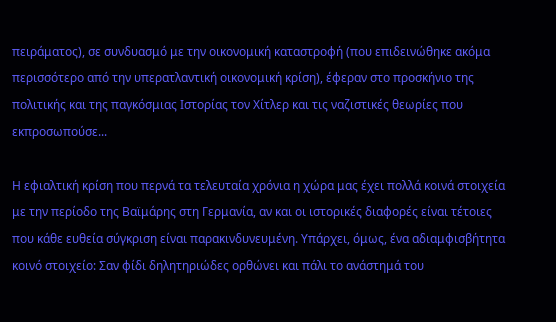πειράματος), σε συνδυασμό με την οικονομική καταστροφή (που επιδεινώθηκε ακόμα περισσότερο από την υπερατλαντική οικονομική κρίση), έφεραν στο προσκήνιο της πολιτικής και της παγκόσμιας Ιστορίας τον Χίτλερ και τις ναζιστικές θεωρίες που εκπροσωπούσε...

Η εφιαλτική κρίση που περνά τα τελευταία χρόνια η χώρα μας έχει πολλά κοινά στοιχεία με την περίοδο της Βαϊμάρης στη Γερμανία, αν και οι ιστορικές διαφορές είναι τέτοιες που κάθε ευθεία σύγκριση είναι παρακινδυνευμένη. Υπάρχει, όμως, ένα αδιαμφισβήτητα κοινό στοιχείο: Σαν φίδι δηλητηριώδες ορθώνει και πάλι το ανάστημά του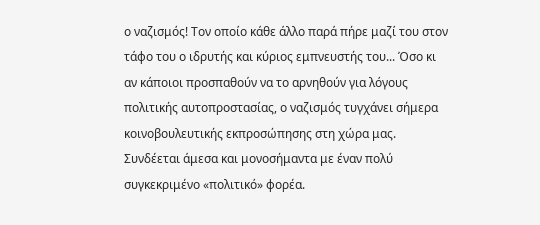ο ναζισμός! Τον οποίο κάθε άλλο παρά πήρε μαζί του στον τάφο του ο ιδρυτής και κύριος εμπνευστής του... Όσο κι αν κάποιοι προσπαθούν να το αρνηθούν για λόγους πολιτικής αυτοπροστασίας, ο ναζισμός τυγχάνει σήμερα κοινοβουλευτικής εκπροσώπησης στη χώρα μας. Συνδέεται άμεσα και μονοσήμαντα με έναν πολύ συγκεκριμένο «πολιτικό» φορέα.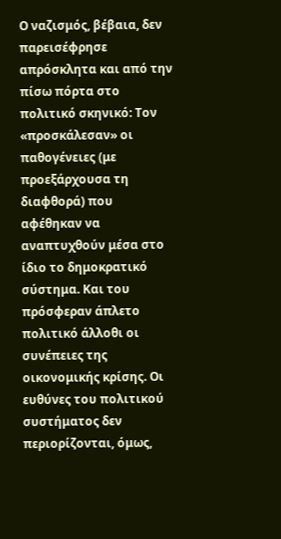Ο ναζισμός, βέβαια, δεν παρεισέφρησε απρόσκλητα και από την πίσω πόρτα στο πολιτικό σκηνικό: Τον «προσκάλεσαν» οι παθογένειες (με προεξάρχουσα τη διαφθορά) που αφέθηκαν να αναπτυχθούν μέσα στο ίδιο το δημοκρατικό σύστημα. Και του πρόσφεραν άπλετο πολιτικό άλλοθι οι συνέπειες της οικονομικής κρίσης. Οι ευθύνες του πολιτικού συστήματος δεν περιορίζονται, όμως,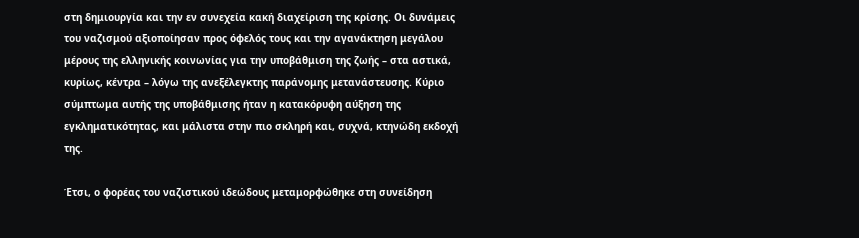στη δημιουργία και την εν συνεχεία κακή διαχείριση της κρίσης. Οι δυνάμεις του ναζισμού αξιοποίησαν προς όφελός τους και την αγανάκτηση μεγάλου μέρους της ελληνικής κοινωνίας για την υποβάθμιση της ζωής – στα αστικά, κυρίως, κέντρα – λόγω της ανεξέλεγκτης παράνομης μετανάστευσης. Κύριο σύμπτωμα αυτής της υποβάθμισης ήταν η κατακόρυφη αύξηση της εγκληματικότητας, και μάλιστα στην πιο σκληρή και, συχνά, κτηνώδη εκδοχή της.

Έτσι, ο φορέας του ναζιστικού ιδεώδους μεταμορφώθηκε στη συνείδηση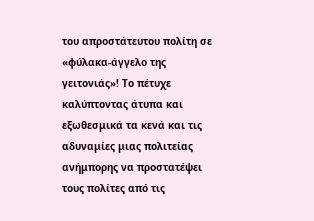του απροστάτευτου πολίτη σε «φύλακα-άγγελο της γειτονιάς»! Το πέτυχε καλύπτοντας άτυπα και εξωθεσμικά τα κενά και τις αδυναμίες μιας πολιτείας ανήμπορης να προστατέψει τους πολίτες από τις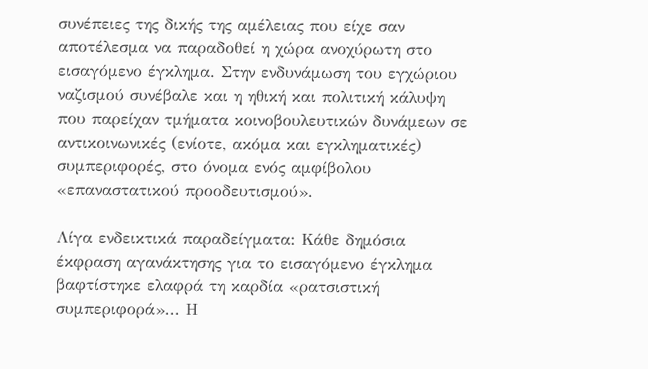συνέπειες της δικής της αμέλειας που είχε σαν αποτέλεσμα να παραδοθεί η χώρα ανοχύρωτη στο εισαγόμενο έγκλημα. Στην ενδυνάμωση του εγχώριου ναζισμού συνέβαλε και η ηθική και πολιτική κάλυψη που παρείχαν τμήματα κοινοβουλευτικών δυνάμεων σε αντικοινωνικές (ενίοτε, ακόμα και εγκληματικές) συμπεριφορές, στο όνομα ενός αμφίβολου «επαναστατικού προοδευτισμού».

Λίγα ενδεικτικά παραδείγματα: Κάθε δημόσια έκφραση αγανάκτησης για το εισαγόμενο έγκλημα βαφτίστηκε ελαφρά τη καρδία «ρατσιστική συμπεριφορά»... Η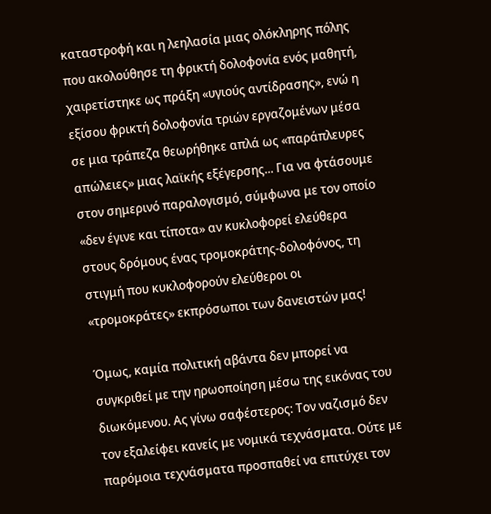καταστροφή και η λεηλασία μιας ολόκληρης πόλης που ακολούθησε τη φρικτή δολοφονία ενός μαθητή, χαιρετίστηκε ως πράξη «υγιούς αντίδρασης», ενώ η εξίσου φρικτή δολοφονία τριών εργαζομένων μέσα σε μια τράπεζα θεωρήθηκε απλά ως «παράπλευρες απώλειες» μιας λαϊκής εξέγερσης... Για να φτάσουμε στον σημερινό παραλογισμό, σύμφωνα με τον οποίο «δεν έγινε και τίποτα» αν κυκλοφορεί ελεύθερα στους δρόμους ένας τρομοκράτης-δολοφόνος, τη στιγμή που κυκλοφορούν ελεύθεροι οι «τρομοκράτες» εκπρόσωποι των δανειστών μας!

Όμως, καμία πολιτική αβάντα δεν μπορεί να συγκριθεί με την ηρωοποίηση μέσω της εικόνας του διωκόμενου. Ας γίνω σαφέστερος: Τον ναζισμό δεν τον εξαλείφει κανείς με νομικά τεχνάσματα. Ούτε με παρόμοια τεχνάσματα προσπαθεί να επιτύχει τον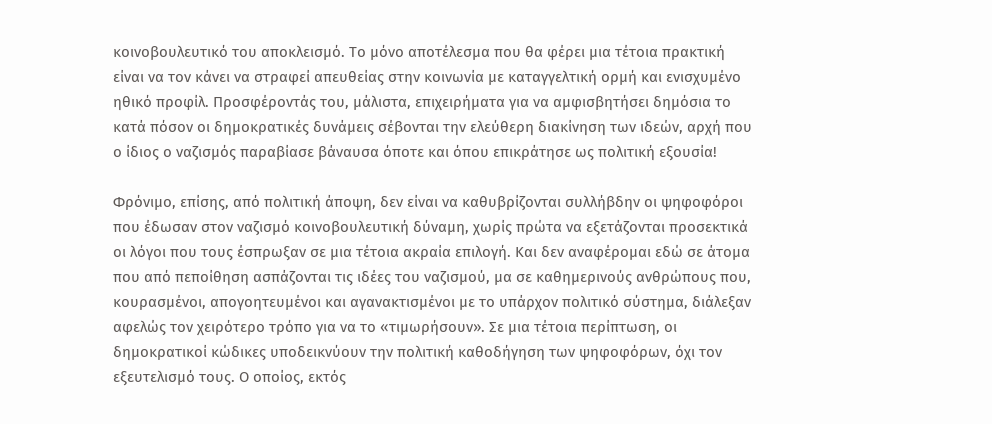κοινοβουλευτικό του αποκλεισμό. Το μόνο αποτέλεσμα που θα φέρει μια τέτοια πρακτική είναι να τον κάνει να στραφεί απευθείας στην κοινωνία με καταγγελτική ορμή και ενισχυμένο ηθικό προφίλ. Προσφέροντάς του, μάλιστα, επιχειρήματα για να αμφισβητήσει δημόσια το κατά πόσον οι δημοκρατικές δυνάμεις σέβονται την ελεύθερη διακίνηση των ιδεών, αρχή που ο ίδιος ο ναζισμός παραβίασε βάναυσα όποτε και όπου επικράτησε ως πολιτική εξουσία!

Φρόνιμο, επίσης, από πολιτική άποψη, δεν είναι να καθυβρίζονται συλλήβδην οι ψηφοφόροι που έδωσαν στον ναζισμό κοινοβουλευτική δύναμη, χωρίς πρώτα να εξετάζονται προσεκτικά οι λόγοι που τους έσπρωξαν σε μια τέτοια ακραία επιλογή. Και δεν αναφέρομαι εδώ σε άτομα που από πεποίθηση ασπάζονται τις ιδέες του ναζισμού, μα σε καθημερινούς ανθρώπους που, κουρασμένοι, απογοητευμένοι και αγανακτισμένοι με το υπάρχον πολιτικό σύστημα, διάλεξαν αφελώς τον χειρότερο τρόπο για να το «τιμωρήσουν». Σε μια τέτοια περίπτωση, οι δημοκρατικοί κώδικες υποδεικνύουν την πολιτική καθοδήγηση των ψηφοφόρων, όχι τον εξευτελισμό τους. Ο οποίος, εκτός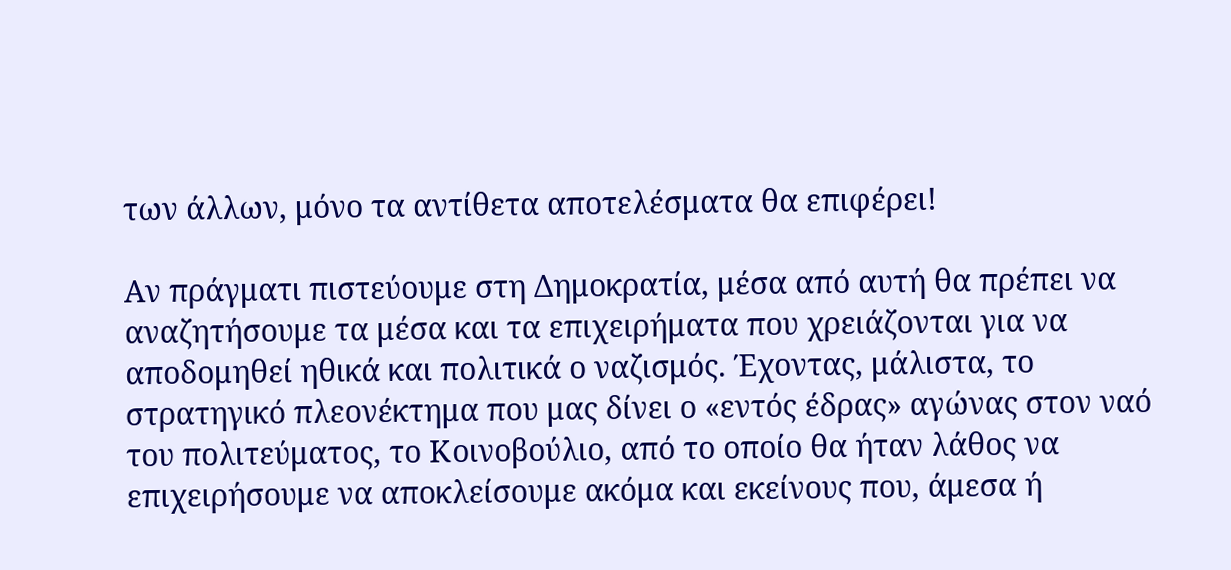των άλλων, μόνο τα αντίθετα αποτελέσματα θα επιφέρει!

Αν πράγματι πιστεύουμε στη Δημοκρατία, μέσα από αυτή θα πρέπει να αναζητήσουμε τα μέσα και τα επιχειρήματα που χρειάζονται για να αποδομηθεί ηθικά και πολιτικά ο ναζισμός. Έχοντας, μάλιστα, το στρατηγικό πλεονέκτημα που μας δίνει ο «εντός έδρας» αγώνας στον ναό του πολιτεύματος, το Κοινοβούλιο, από το οποίο θα ήταν λάθος να επιχειρήσουμε να αποκλείσουμε ακόμα και εκείνους που, άμεσα ή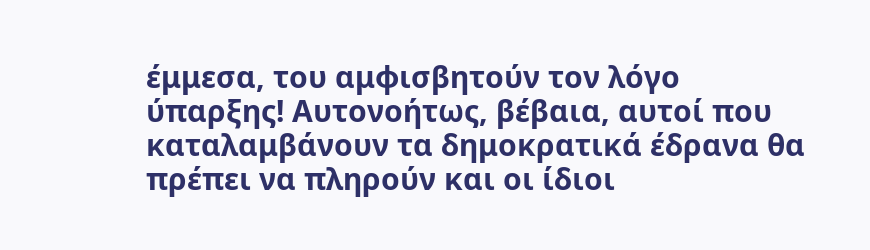έμμεσα, του αμφισβητούν τον λόγο ύπαρξης! Αυτονοήτως, βέβαια, αυτοί που καταλαμβάνουν τα δημοκρατικά έδρανα θα πρέπει να πληρούν και οι ίδιοι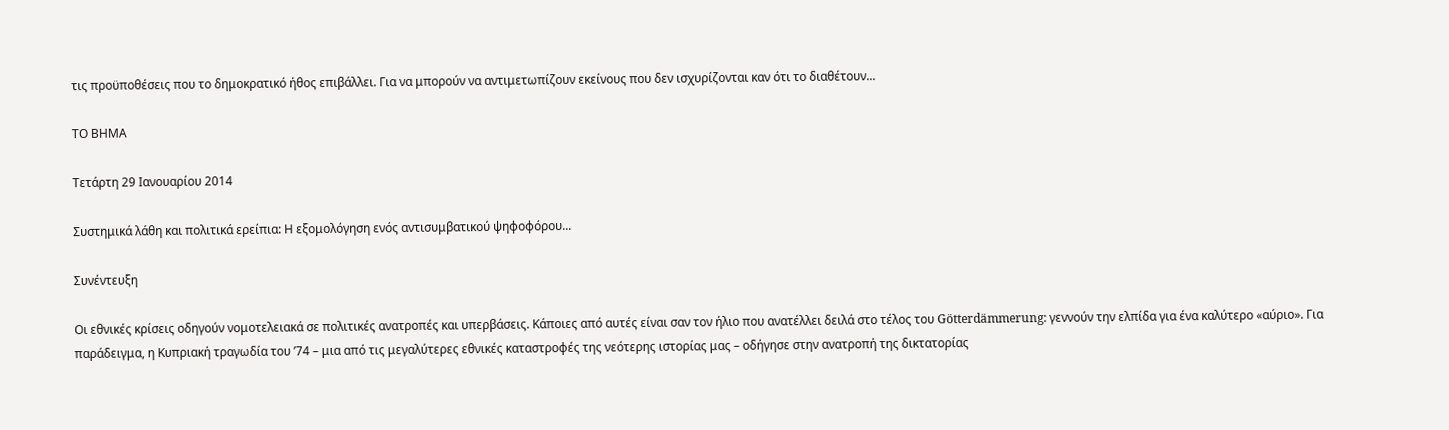τις προϋποθέσεις που το δημοκρατικό ήθος επιβάλλει. Για να μπορούν να αντιμετωπίζουν εκείνους που δεν ισχυρίζονται καν ότι το διαθέτουν...

ΤΟ ΒΗΜΑ

Τετάρτη 29 Ιανουαρίου 2014

Συστημικά λάθη και πολιτικά ερείπια: Η εξομολόγηση ενός αντισυμβατικού ψηφοφόρου...

Συνέντευξη

Οι εθνικές κρίσεις οδηγούν νομοτελειακά σε πολιτικές ανατροπές και υπερβάσεις. Κάποιες από αυτές είναι σαν τον ήλιο που ανατέλλει δειλά στο τέλος του Götterdämmerung: γεννούν την ελπίδα για ένα καλύτερο «αύριο». Για παράδειγμα, η Κυπριακή τραγωδία του ’74 – μια από τις μεγαλύτερες εθνικές καταστροφές της νεότερης ιστορίας μας – οδήγησε στην ανατροπή της δικτατορίας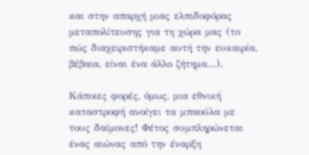και στην απαρχή μιας ελπιδοφόρας μεταπολίτευσης για τη χώρα μας (το πώς διαχειριστήκαμε αυτή την ευκαιρία, βέβαια, είναι ένα άλλο ζήτημα...).

Κάποιες φορές, όμως, μια εθνική καταστροφή ανοίγει τα μπαούλα με τους δαίμονες! Φέτος συμπληρώνεται ένας αιώνας από την έναρξη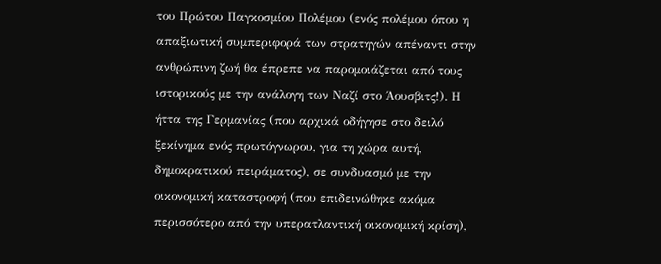του Πρώτου Παγκοσμίου Πολέμου (ενός πολέμου όπου η απαξιωτική συμπεριφορά των στρατηγών απέναντι στην ανθρώπινη ζωή θα έπρεπε να παρομοιάζεται από τους ιστορικούς με την ανάλογη των Ναζί στο Άουσβιτς!). Η ήττα της Γερμανίας (που αρχικά οδήγησε στο δειλό ξεκίνημα ενός πρωτόγνωρου, για τη χώρα αυτή, δημοκρατικού πειράματος), σε συνδυασμό με την οικονομική καταστροφή (που επιδεινώθηκε ακόμα περισσότερο από την υπερατλαντική οικονομική κρίση),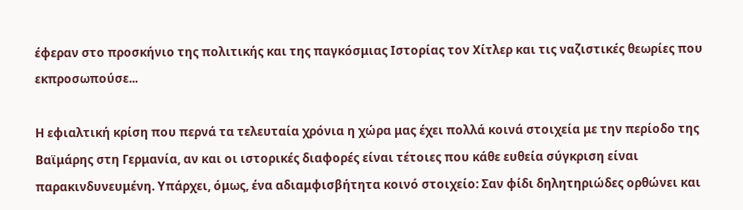έφεραν στο προσκήνιο της πολιτικής και της παγκόσμιας Ιστορίας τον Χίτλερ και τις ναζιστικές θεωρίες που εκπροσωπούσε...

Η εφιαλτική κρίση που περνά τα τελευταία χρόνια η χώρα μας έχει πολλά κοινά στοιχεία με την περίοδο της Βαϊμάρης στη Γερμανία, αν και οι ιστορικές διαφορές είναι τέτοιες που κάθε ευθεία σύγκριση είναι παρακινδυνευμένη. Υπάρχει, όμως, ένα αδιαμφισβήτητα κοινό στοιχείο: Σαν φίδι δηλητηριώδες ορθώνει και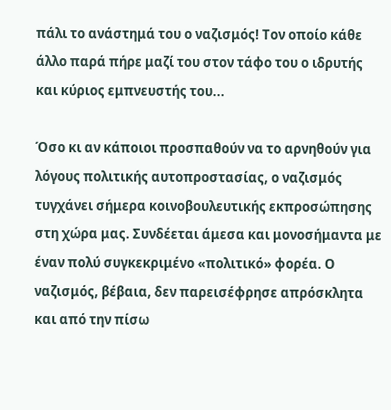πάλι το ανάστημά του ο ναζισμός! Τον οποίο κάθε άλλο παρά πήρε μαζί του στον τάφο του ο ιδρυτής και κύριος εμπνευστής του...

Όσο κι αν κάποιοι προσπαθούν να το αρνηθούν για λόγους πολιτικής αυτοπροστασίας, ο ναζισμός τυγχάνει σήμερα κοινοβουλευτικής εκπροσώπησης στη χώρα μας. Συνδέεται άμεσα και μονοσήμαντα με έναν πολύ συγκεκριμένο «πολιτικό» φορέα. Ο ναζισμός, βέβαια, δεν παρεισέφρησε απρόσκλητα και από την πίσω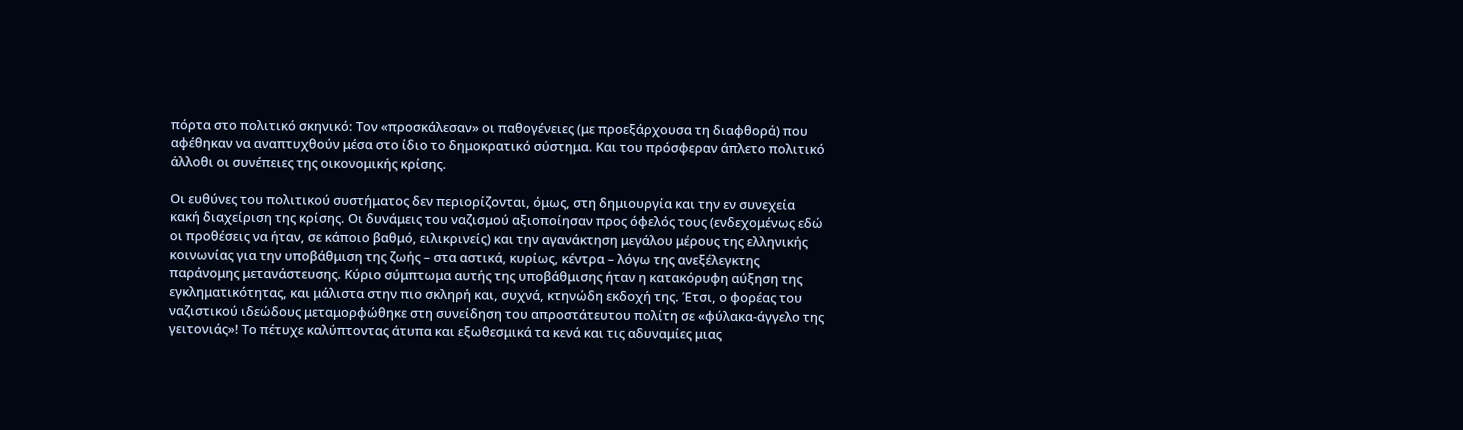πόρτα στο πολιτικό σκηνικό: Τον «προσκάλεσαν» οι παθογένειες (με προεξάρχουσα τη διαφθορά) που αφέθηκαν να αναπτυχθούν μέσα στο ίδιο το δημοκρατικό σύστημα. Και του πρόσφεραν άπλετο πολιτικό άλλοθι οι συνέπειες της οικονομικής κρίσης.

Οι ευθύνες του πολιτικού συστήματος δεν περιορίζονται, όμως, στη δημιουργία και την εν συνεχεία κακή διαχείριση της κρίσης. Οι δυνάμεις του ναζισμού αξιοποίησαν προς όφελός τους (ενδεχομένως εδώ οι προθέσεις να ήταν, σε κάποιο βαθμό, ειλικρινείς) και την αγανάκτηση μεγάλου μέρους της ελληνικής κοινωνίας για την υποβάθμιση της ζωής – στα αστικά, κυρίως, κέντρα – λόγω της ανεξέλεγκτης παράνομης μετανάστευσης. Κύριο σύμπτωμα αυτής της υποβάθμισης ήταν η κατακόρυφη αύξηση της εγκληματικότητας, και μάλιστα στην πιο σκληρή και, συχνά, κτηνώδη εκδοχή της. Έτσι, ο φορέας του ναζιστικού ιδεώδους μεταμορφώθηκε στη συνείδηση του απροστάτευτου πολίτη σε «φύλακα-άγγελο της γειτονιάς»! Το πέτυχε καλύπτοντας άτυπα και εξωθεσμικά τα κενά και τις αδυναμίες μιας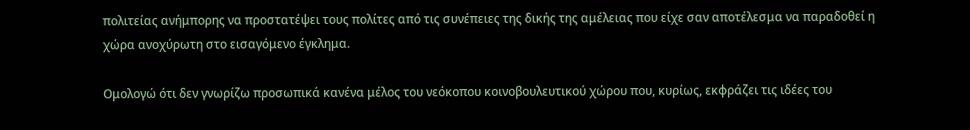πολιτείας ανήμπορης να προστατέψει τους πολίτες από τις συνέπειες της δικής της αμέλειας που είχε σαν αποτέλεσμα να παραδοθεί η χώρα ανοχύρωτη στο εισαγόμενο έγκλημα.

Ομολογώ ότι δεν γνωρίζω προσωπικά κανένα μέλος του νεόκοπου κοινοβουλευτικού χώρου που, κυρίως, εκφράζει τις ιδέες του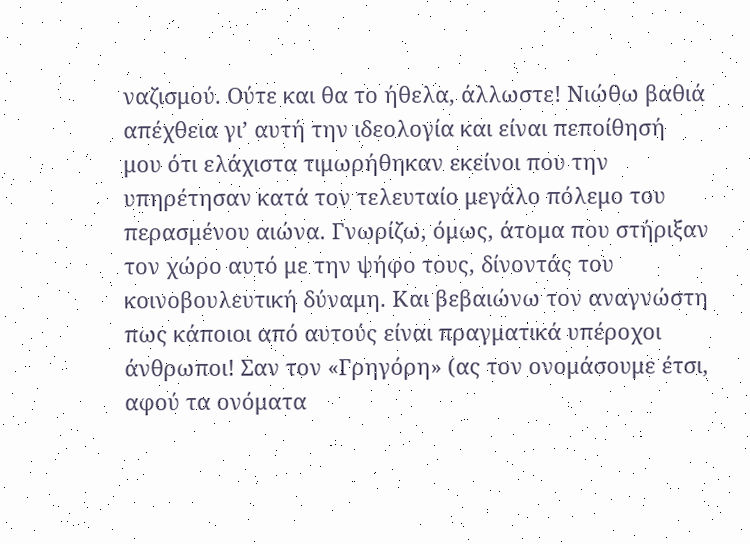ναζισμού. Ούτε και θα το ήθελα, άλλωστε! Νιώθω βαθιά απέχθεια γι’ αυτή την ιδεολογία και είναι πεποίθησή μου ότι ελάχιστα τιμωρήθηκαν εκείνοι που την υπηρέτησαν κατά τον τελευταίο μεγάλο πόλεμο του περασμένου αιώνα. Γνωρίζω, όμως, άτομα που στήριξαν τον χώρο αυτό με την ψήφο τους, δίνοντάς του κοινοβουλευτική δύναμη. Και βεβαιώνω τον αναγνώστη πως κάποιοι από αυτούς είναι πραγματικά υπέροχοι άνθρωποι! Σαν τον «Γρηγόρη» (ας τον ονομάσουμε έτσι, αφού τα ονόματα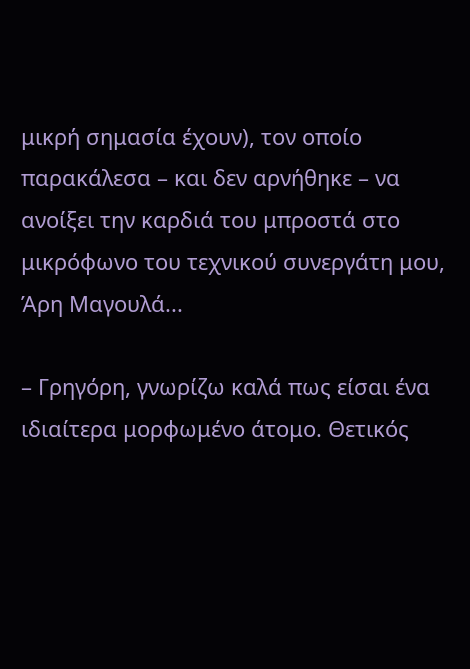μικρή σημασία έχουν), τον οποίο παρακάλεσα – και δεν αρνήθηκε – να ανοίξει την καρδιά του μπροστά στο μικρόφωνο του τεχνικού συνεργάτη μου, Άρη Μαγουλά...

– Γρηγόρη, γνωρίζω καλά πως είσαι ένα ιδιαίτερα μορφωμένο άτομο. Θετικός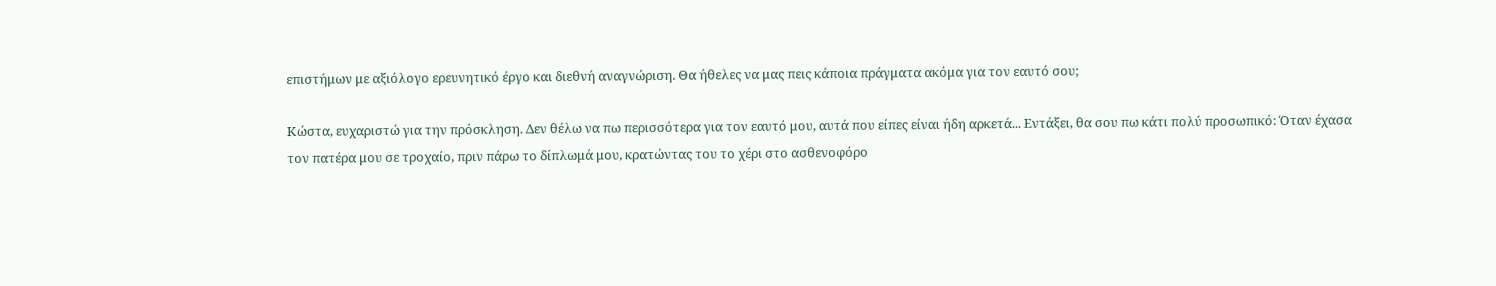επιστήμων με αξιόλογο ερευνητικό έργο και διεθνή αναγνώριση. Θα ήθελες να μας πεις κάποια πράγματα ακόμα για τον εαυτό σου;

Κώστα, ευχαριστώ για την πρόσκληση. Δεν θέλω να πω περισσότερα για τον εαυτό μου, αυτά που είπες είναι ήδη αρκετά... Εντάξει, θα σου πω κάτι πολύ προσωπικό: Όταν έχασα τον πατέρα μου σε τροχαίο, πριν πάρω το δίπλωμά μου, κρατώντας του το χέρι στο ασθενοφόρο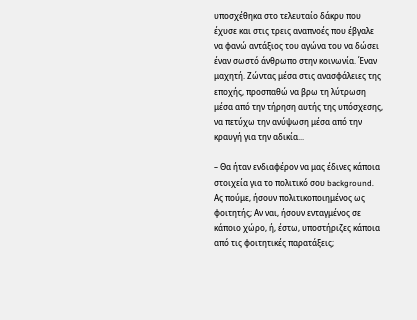υποσχέθηκα στο τελευταίο δάκρυ που έχυσε και στις τρεις αναπνοές που έβγαλε να φανώ αντάξιος του αγώνα του να δώσει έναν σωστό άνθρωπο στην κοινωνία. Έναν μαχητή. Ζώντας μέσα στις ανασφάλειες της εποχής, προσπαθώ να βρω τη λύτρωση μέσα από την τήρηση αυτής της υπόσχεσης, να πετύχω την ανύψωση μέσα από την κραυγή για την αδικία...

– Θα ήταν ενδιαφέρον να μας έδινες κάποια στοιχεία για το πολιτικό σου background. Ας πούμε, ήσουν πολιτικοποιημένος ως φοιτητής; Αν ναι, ήσουν ενταγμένος σε κάποιο χώρο, ή, έστω, υποστήριζες κάποια από τις φοιτητικές παρατάξεις;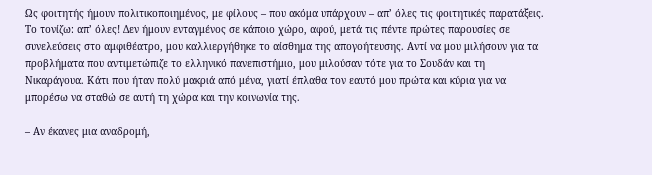Ως φοιτητής ήμουν πολιτικοποιημένος, με φίλους – που ακόμα υπάρχουν – απ’ όλες τις φοιτητικές παρατάξεις. Το τονίζω: απ’ όλες! Δεν ήμουν ενταγμένος σε κάποιο χώρο, αφού, μετά τις πέντε πρώτες παρουσίες σε συνελεύσεις στο αμφιθέατρο, μου καλλιεργήθηκε το αίσθημα της απογοήτευσης. Αντί να μου μιλήσουν για τα προβλήματα που αντιμετώπιζε το ελληνικό πανεπιστήμιο, μου μιλούσαν τότε για το Σουδάν και τη Νικαράγουα. Κάτι που ήταν πολύ μακριά από μένα, γιατί έπλαθα τον εαυτό μου πρώτα και κύρια για να μπορέσω να σταθώ σε αυτή τη χώρα και την κοινωνία της.

– Αν έκανες μια αναδρομή,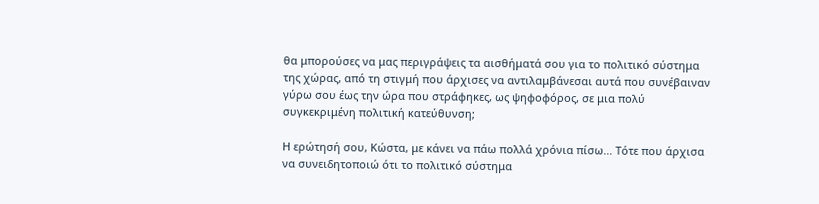θα μπορούσες να μας περιγράψεις τα αισθήματά σου για το πολιτικό σύστημα της χώρας, από τη στιγμή που άρχισες να αντιλαμβάνεσαι αυτά που συνέβαιναν γύρω σου έως την ώρα που στράφηκες, ως ψηφοφόρος, σε μια πολύ συγκεκριμένη πολιτική κατεύθυνση;

Η ερώτησή σου, Κώστα, με κάνει να πάω πολλά χρόνια πίσω... Τότε που άρχισα να συνειδητοποιώ ότι το πολιτικό σύστημα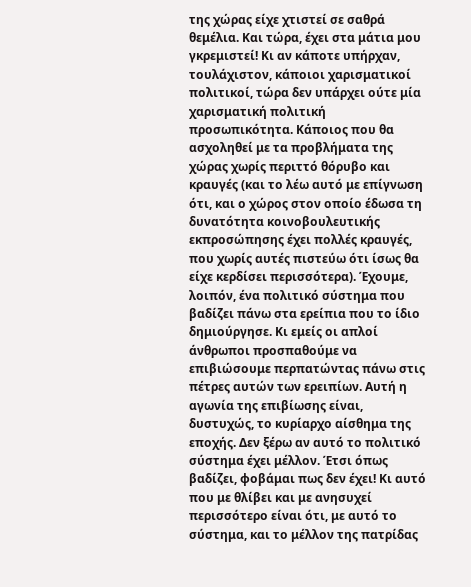της χώρας είχε χτιστεί σε σαθρά θεμέλια. Και τώρα, έχει στα μάτια μου γκρεμιστεί! Κι αν κάποτε υπήρχαν, τουλάχιστον, κάποιοι χαρισματικοί πολιτικοί, τώρα δεν υπάρχει ούτε μία χαρισματική πολιτική προσωπικότητα. Κάποιος που θα ασχοληθεί με τα προβλήματα της χώρας χωρίς περιττό θόρυβο και κραυγές (και το λέω αυτό με επίγνωση ότι, και ο χώρος στον οποίο έδωσα τη δυνατότητα κοινοβουλευτικής εκπροσώπησης έχει πολλές κραυγές, που χωρίς αυτές πιστεύω ότι ίσως θα είχε κερδίσει περισσότερα). Έχουμε, λοιπόν, ένα πολιτικό σύστημα που βαδίζει πάνω στα ερείπια που το ίδιο δημιούργησε. Κι εμείς οι απλοί άνθρωποι προσπαθούμε να επιβιώσουμε περπατώντας πάνω στις πέτρες αυτών των ερειπίων. Αυτή η αγωνία της επιβίωσης είναι, δυστυχώς, το κυρίαρχο αίσθημα της εποχής. Δεν ξέρω αν αυτό το πολιτικό σύστημα έχει μέλλον. Έτσι όπως βαδίζει, φοβάμαι πως δεν έχει! Κι αυτό που με θλίβει και με ανησυχεί περισσότερο είναι ότι, με αυτό το σύστημα, και το μέλλον της πατρίδας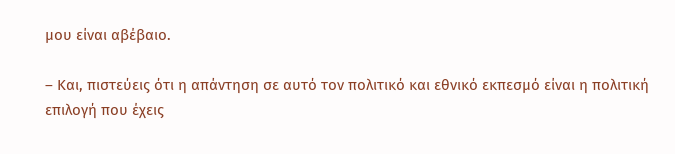μου είναι αβέβαιο.

– Και, πιστεύεις ότι η απάντηση σε αυτό τον πολιτικό και εθνικό εκπεσμό είναι η πολιτική επιλογή που έχεις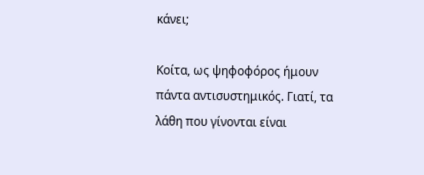κάνει;

Κοίτα, ως ψηφοφόρος ήμουν πάντα αντισυστημικός. Γιατί, τα λάθη που γίνονται είναι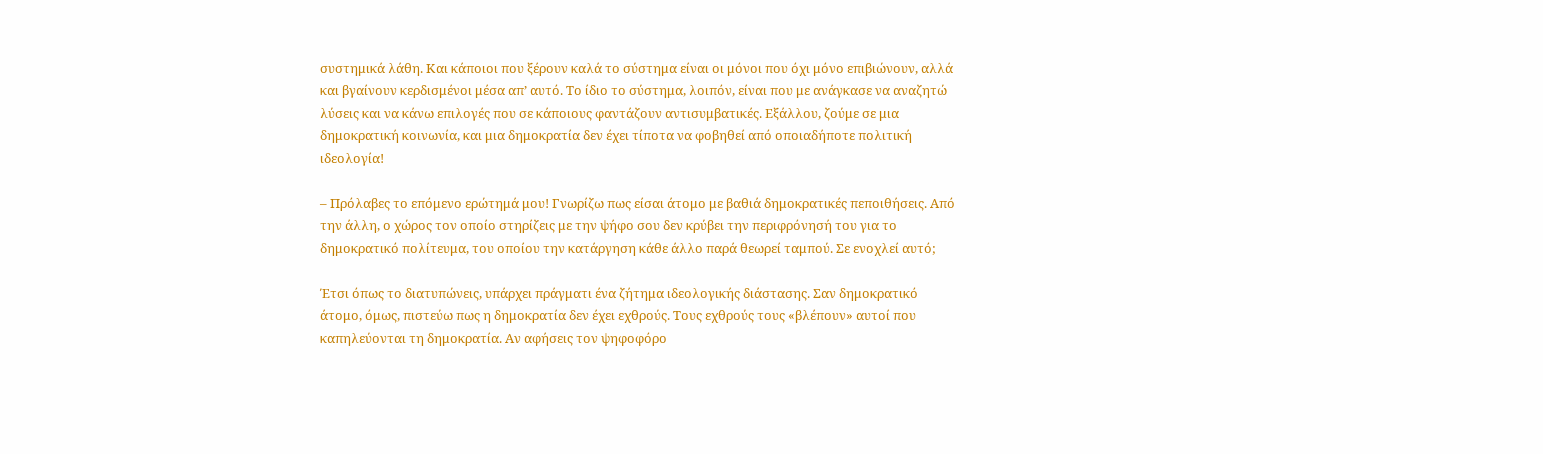συστημικά λάθη. Και κάποιοι που ξέρουν καλά το σύστημα είναι οι μόνοι που όχι μόνο επιβιώνουν, αλλά και βγαίνουν κερδισμένοι μέσα απ’ αυτό. Το ίδιο το σύστημα, λοιπόν, είναι που με ανάγκασε να αναζητώ λύσεις και να κάνω επιλογές που σε κάποιους φαντάζουν αντισυμβατικές. Εξάλλου, ζούμε σε μια δημοκρατική κοινωνία, και μια δημοκρατία δεν έχει τίποτα να φοβηθεί από οποιαδήποτε πολιτική ιδεολογία!

– Πρόλαβες το επόμενο ερώτημά μου! Γνωρίζω πως είσαι άτομο με βαθιά δημοκρατικές πεποιθήσεις. Από την άλλη, ο χώρος τον οποίο στηρίζεις με την ψήφο σου δεν κρύβει την περιφρόνησή του για το δημοκρατικό πολίτευμα, του οποίου την κατάργηση κάθε άλλο παρά θεωρεί ταμπού. Σε ενοχλεί αυτό;

Έτσι όπως το διατυπώνεις, υπάρχει πράγματι ένα ζήτημα ιδεολογικής διάστασης. Σαν δημοκρατικό άτομο, όμως, πιστεύω πως η δημοκρατία δεν έχει εχθρούς. Τους εχθρούς τους «βλέπουν» αυτοί που καπηλεύονται τη δημοκρατία. Αν αφήσεις τον ψηφοφόρο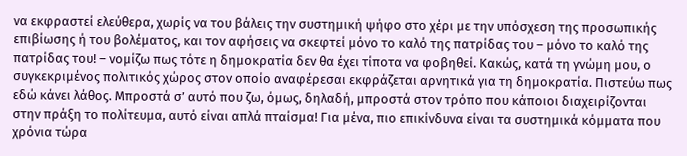να εκφραστεί ελεύθερα, χωρίς να του βάλεις την συστημική ψήφο στο χέρι με την υπόσχεση της προσωπικής επιβίωσης ή του βολέματος, και τον αφήσεις να σκεφτεί μόνο το καλό της πατρίδας του – μόνο το καλό της πατρίδας του! – νομίζω πως τότε η δημοκρατία δεν θα έχει τίποτα να φοβηθεί. Κακώς, κατά τη γνώμη μου, ο συγκεκριμένος πολιτικός χώρος στον οποίο αναφέρεσαι εκφράζεται αρνητικά για τη δημοκρατία. Πιστεύω πως εδώ κάνει λάθος. Μπροστά σ’ αυτό που ζω, όμως, δηλαδή, μπροστά στον τρόπο που κάποιοι διαχειρίζονται στην πράξη το πολίτευμα, αυτό είναι απλά πταίσμα! Για μένα, πιο επικίνδυνα είναι τα συστημικά κόμματα που χρόνια τώρα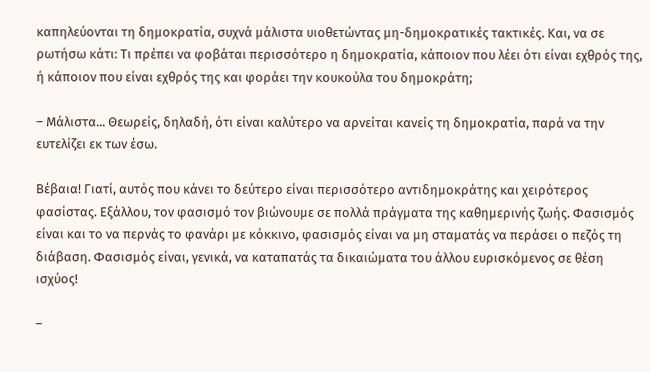καπηλεύονται τη δημοκρατία, συχνά μάλιστα υιοθετώντας μη-δημοκρατικές τακτικές. Και, να σε ρωτήσω κάτι: Τι πρέπει να φοβάται περισσότερο η δημοκρατία, κάποιον που λέει ότι είναι εχθρός της, ή κάποιον που είναι εχθρός της και φοράει την κουκούλα του δημοκράτη;

– Μάλιστα... Θεωρείς, δηλαδή, ότι είναι καλύτερο να αρνείται κανείς τη δημοκρατία, παρά να την ευτελίζει εκ των έσω.

Βέβαια! Γιατί, αυτός που κάνει το δεύτερο είναι περισσότερο αντιδημοκράτης και χειρότερος φασίστας. Εξάλλου, τον φασισμό τον βιώνουμε σε πολλά πράγματα της καθημερινής ζωής. Φασισμός είναι και το να περνάς το φανάρι με κόκκινο, φασισμός είναι να μη σταματάς να περάσει ο πεζός τη διάβαση. Φασισμός είναι, γενικά, να καταπατάς τα δικαιώματα του άλλου ευρισκόμενος σε θέση ισχύος!

–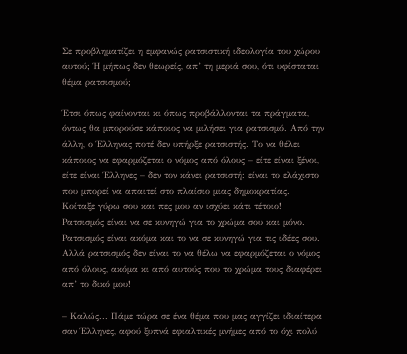Σε προβληματίζει η εμφανώς ρατσιστική ιδεολογία του χώρου αυτού; Ή μήπως δεν θεωρείς, απ’ τη μεριά σου, ότι υφίσταται θέμα ρατσισμού;

Έτσι όπως φαίνονται κι όπως προβάλλονται τα πράγματα, όντως θα μπορούσε κάποιος να μιλήσει για ρατσισμό. Από την άλλη, ο Έλληνας ποτέ δεν υπήρξε ρατσιστής. Το να θέλει κάποιος να εφαρμόζεται ο νόμος από όλους – είτε είναι ξένοι, είτε είναι Έλληνες – δεν τον κάνει ρατσιστή: είναι το ελάχιστο που μπορεί να απαιτεί στο πλαίσιο μιας δημοκρατίας. Κοίταξε γύρω σου και πες μου αν ισχύει κάτι τέτοιο! Ρατσισμός είναι να σε κυνηγώ για το χρώμα σου και μόνο. Ρατσισμός είναι ακόμα και το να σε κυνηγώ για τις ιδέες σου. Αλλά ρατσισμός δεν είναι το να θέλω να εφαρμόζεται ο νόμος από όλους, ακόμα κι από αυτούς που το χρώμα τους διαφέρει απ’ το δικό μου!

– Καλώς... Πάμε τώρα σε ένα θέμα που μας αγγίζει ιδιαίτερα σαν Έλληνες, αφού ξυπνά εφιαλτικές μνήμες από το όχι πολύ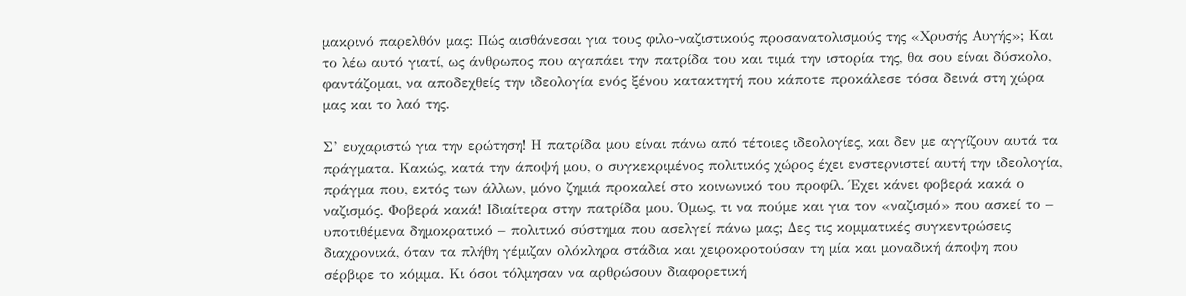μακρινό παρελθόν μας: Πώς αισθάνεσαι για τους φιλο-ναζιστικούς προσανατολισμούς της «Χρυσής Αυγής»; Και το λέω αυτό γιατί, ως άνθρωπος που αγαπάει την πατρίδα του και τιμά την ιστορία της, θα σου είναι δύσκολο, φαντάζομαι, να αποδεχθείς την ιδεολογία ενός ξένου κατακτητή που κάποτε προκάλεσε τόσα δεινά στη χώρα μας και το λαό της.

Σ’ ευχαριστώ για την ερώτηση! Η πατρίδα μου είναι πάνω από τέτοιες ιδεολογίες, και δεν με αγγίζουν αυτά τα πράγματα. Κακώς, κατά την άποψή μου, ο συγκεκριμένος πολιτικός χώρος έχει ενστερνιστεί αυτή την ιδεολογία, πράγμα που, εκτός των άλλων, μόνο ζημιά προκαλεί στο κοινωνικό του προφίλ. Έχει κάνει φοβερά κακά ο ναζισμός. Φοβερά κακά! Ιδιαίτερα στην πατρίδα μου. Όμως, τι να πούμε και για τον «ναζισμό» που ασκεί το – υποτιθέμενα δημοκρατικό – πολιτικό σύστημα που ασελγεί πάνω μας; Δες τις κομματικές συγκεντρώσεις διαχρονικά, όταν τα πλήθη γέμιζαν ολόκληρα στάδια και χειροκροτούσαν τη μία και μοναδική άποψη που σέρβιρε το κόμμα. Κι όσοι τόλμησαν να αρθρώσουν διαφορετική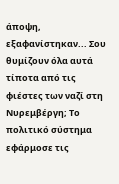άποψη, εξαφανίστηκαν... Σου θυμίζουν όλα αυτά τίποτα από τις φιέστες των ναζί στη Νυρεμβέργη; Το πολιτικό σύστημα εφάρμοσε τις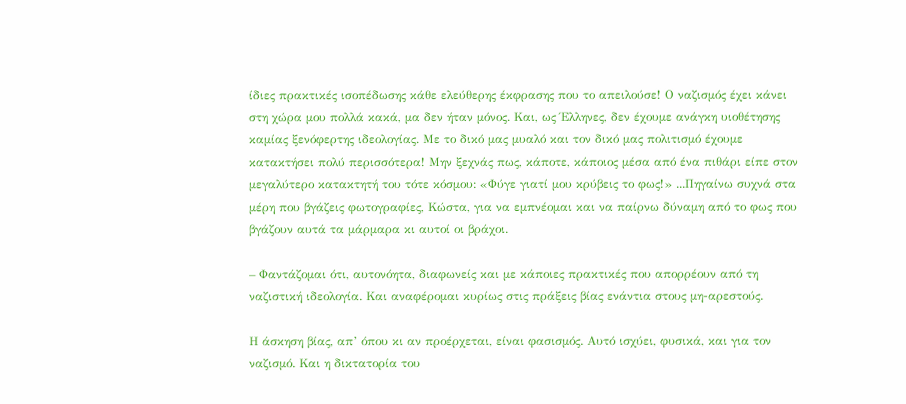ίδιες πρακτικές ισοπέδωσης κάθε ελεύθερης έκφρασης που το απειλούσε! Ο ναζισμός έχει κάνει στη χώρα μου πολλά κακά, μα δεν ήταν μόνος. Και, ως Έλληνες, δεν έχουμε ανάγκη υιοθέτησης καμίας ξενόφερτης ιδεολογίας. Με το δικό μας μυαλό και τον δικό μας πολιτισμό έχουμε κατακτήσει πολύ περισσότερα! Μην ξεχνάς πως, κάποτε, κάποιος μέσα από ένα πιθάρι είπε στον μεγαλύτερο κατακτητή του τότε κόσμου: «Φύγε γιατί μου κρύβεις το φως!» ...Πηγαίνω συχνά στα μέρη που βγάζεις φωτογραφίες, Κώστα, για να εμπνέομαι και να παίρνω δύναμη από το φως που βγάζουν αυτά τα μάρμαρα κι αυτοί οι βράχοι.

– Φαντάζομαι ότι, αυτονόητα, διαφωνείς και με κάποιες πρακτικές που απορρέουν από τη ναζιστική ιδεολογία. Και αναφέρομαι κυρίως στις πράξεις βίας ενάντια στους μη-αρεστούς.

Η άσκηση βίας, απ’ όπου κι αν προέρχεται, είναι φασισμός. Αυτό ισχύει, φυσικά, και για τον ναζισμό. Και η δικτατορία του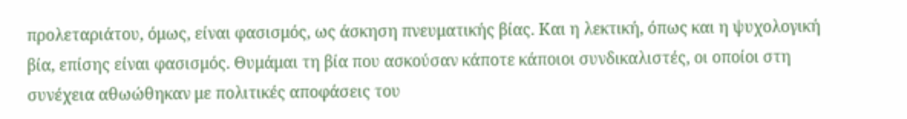προλεταριάτου, όμως, είναι φασισμός, ως άσκηση πνευματικής βίας. Και η λεκτική, όπως και η ψυχολογική βία, επίσης είναι φασισμός. Θυμάμαι τη βία που ασκούσαν κάποτε κάποιοι συνδικαλιστές, οι οποίοι στη συνέχεια αθωώθηκαν με πολιτικές αποφάσεις του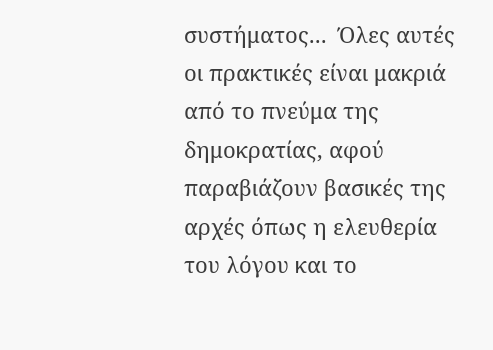συστήματος...  Όλες αυτές οι πρακτικές είναι μακριά από το πνεύμα της δημοκρατίας, αφού παραβιάζουν βασικές της αρχές όπως η ελευθερία του λόγου και το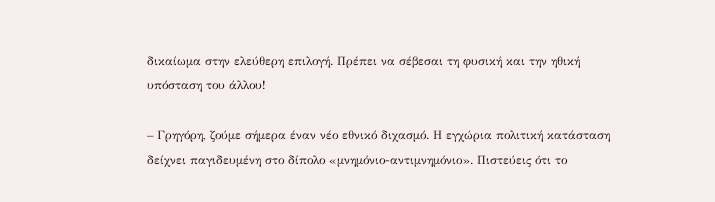δικαίωμα στην ελεύθερη επιλογή. Πρέπει να σέβεσαι τη φυσική και την ηθική υπόσταση του άλλου!

– Γρηγόρη, ζούμε σήμερα έναν νέο εθνικό διχασμό. Η εγχώρια πολιτική κατάσταση δείχνει παγιδευμένη στο δίπολο «μνημόνιο-αντιμνημόνιο». Πιστεύεις ότι το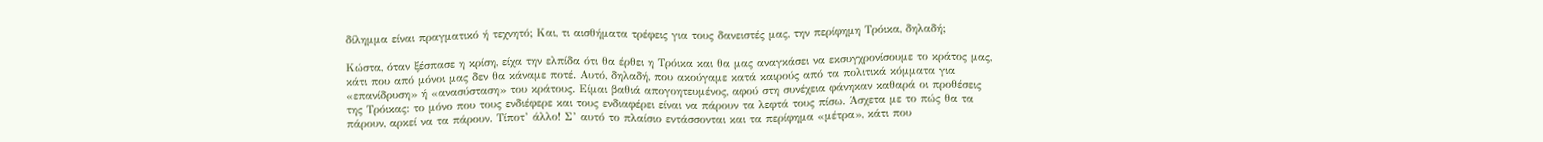δίλημμα είναι πραγματικό ή τεχνητό; Και, τι αισθήματα τρέφεις για τους δανειστές μας, την περίφημη Τρόικα, δηλαδή;

Κώστα, όταν ξέσπασε η κρίση, είχα την ελπίδα ότι θα έρθει η Τρόικα και θα μας αναγκάσει να εκσυγχρονίσουμε το κράτος μας, κάτι που από μόνοι μας δεν θα κάναμε ποτέ. Αυτό, δηλαδή, που ακούγαμε κατά καιρούς από τα πολιτικά κόμματα για «επανίδρυση» ή «ανασύσταση» του κράτους. Είμαι βαθιά απογοητευμένος, αφού στη συνέχεια φάνηκαν καθαρά οι προθέσεις της Τρόικας: το μόνο που τους ενδιέφερε και τους ενδιαφέρει είναι να πάρουν τα λεφτά τους πίσω. Άσχετα με το πώς θα τα πάρουν, αρκεί να τα πάρουν. Τίποτ’ άλλο! Σ’ αυτό το πλαίσιο εντάσσονται και τα περίφημα «μέτρα», κάτι που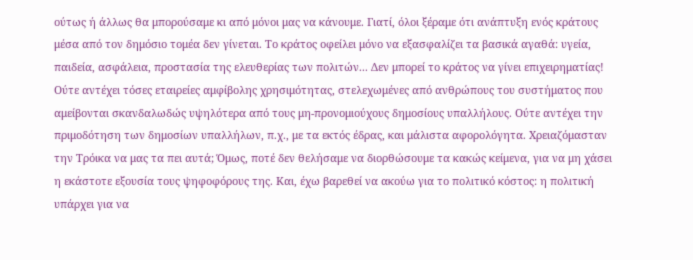ούτως ή άλλως θα μπορούσαμε κι από μόνοι μας να κάνουμε. Γιατί, όλοι ξέραμε ότι ανάπτυξη ενός κράτους μέσα από τον δημόσιο τομέα δεν γίνεται. Το κράτος οφείλει μόνο να εξασφαλίζει τα βασικά αγαθά: υγεία, παιδεία, ασφάλεια, προστασία της ελευθερίας των πολιτών... Δεν μπορεί το κράτος να γίνει επιχειρηματίας! Ούτε αντέχει τόσες εταιρείες αμφίβολης χρησιμότητας, στελεχωμένες από ανθρώπους του συστήματος που αμείβονται σκανδαλωδώς υψηλότερα από τους μη-προνομιούχους δημοσίους υπαλλήλους. Ούτε αντέχει την πριμοδότηση των δημοσίων υπαλλήλων, π.χ., με τα εκτός έδρας, και μάλιστα αφορολόγητα. Χρειαζόμασταν την Τρόικα να μας τα πει αυτά; Όμως, ποτέ δεν θελήσαμε να διορθώσουμε τα κακώς κείμενα, για να μη χάσει η εκάστοτε εξουσία τους ψηφοφόρους της. Και, έχω βαρεθεί να ακούω για το πολιτικό κόστος: η πολιτική υπάρχει για να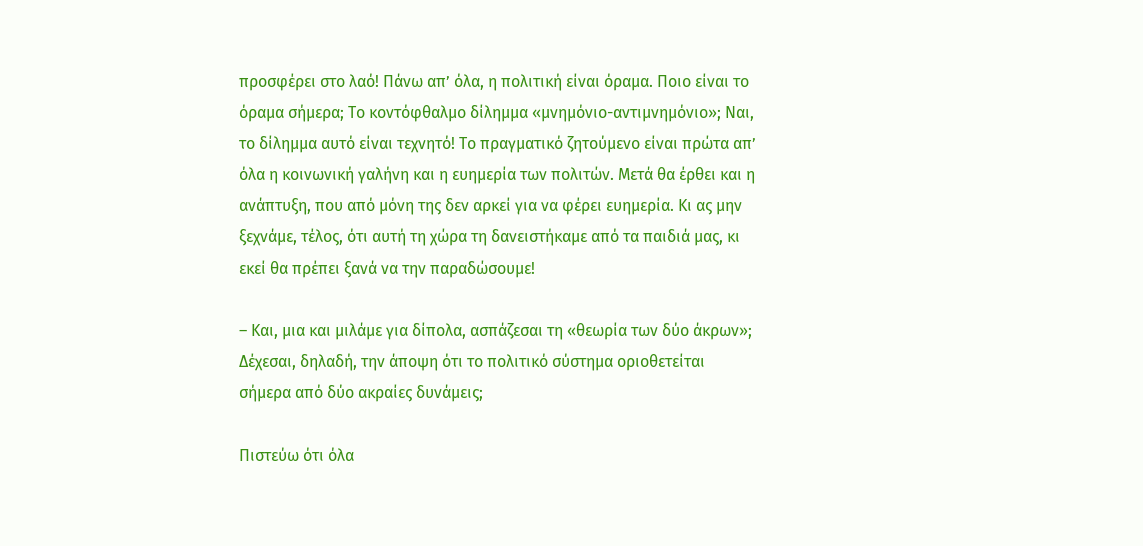προσφέρει στο λαό! Πάνω απ’ όλα, η πολιτική είναι όραμα. Ποιο είναι το όραμα σήμερα; Το κοντόφθαλμο δίλημμα «μνημόνιο-αντιμνημόνιο»; Ναι, το δίλημμα αυτό είναι τεχνητό! Το πραγματικό ζητούμενο είναι πρώτα απ’ όλα η κοινωνική γαλήνη και η ευημερία των πολιτών. Μετά θα έρθει και η ανάπτυξη, που από μόνη της δεν αρκεί για να φέρει ευημερία. Κι ας μην ξεχνάμε, τέλος, ότι αυτή τη χώρα τη δανειστήκαμε από τα παιδιά μας, κι εκεί θα πρέπει ξανά να την παραδώσουμε!

– Και, μια και μιλάμε για δίπολα, ασπάζεσαι τη «θεωρία των δύο άκρων»; Δέχεσαι, δηλαδή, την άποψη ότι το πολιτικό σύστημα οριοθετείται σήμερα από δύο ακραίες δυνάμεις;

Πιστεύω ότι όλα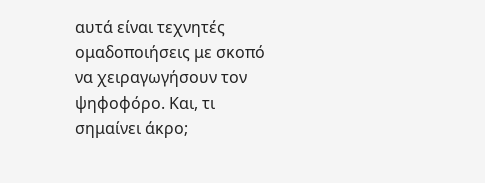αυτά είναι τεχνητές ομαδοποιήσεις με σκοπό να χειραγωγήσουν τον ψηφοφόρο. Και, τι σημαίνει άκρο;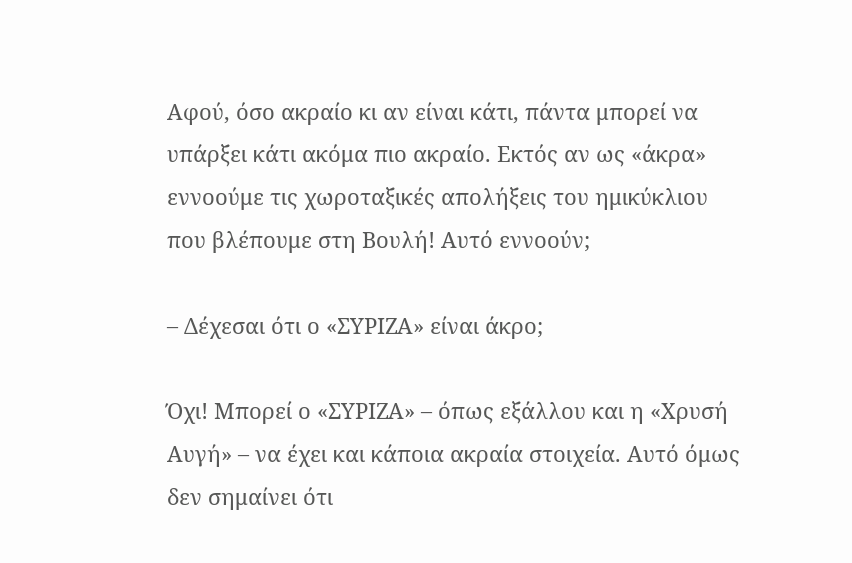Αφού, όσο ακραίο κι αν είναι κάτι, πάντα μπορεί να υπάρξει κάτι ακόμα πιο ακραίο. Εκτός αν ως «άκρα» εννοούμε τις χωροταξικές απολήξεις του ημικύκλιου που βλέπουμε στη Βουλή! Αυτό εννοούν;

– Δέχεσαι ότι ο «ΣΥΡΙΖΑ» είναι άκρο;

Όχι! Μπορεί ο «ΣΥΡΙΖΑ» – όπως εξάλλου και η «Χρυσή Αυγή» – να έχει και κάποια ακραία στοιχεία. Αυτό όμως δεν σημαίνει ότι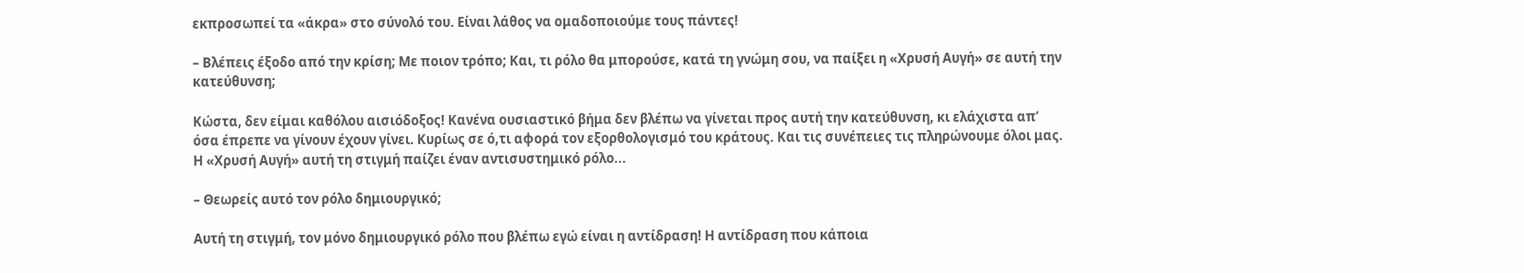εκπροσωπεί τα «άκρα» στο σύνολό του. Είναι λάθος να ομαδοποιούμε τους πάντες!

– Βλέπεις έξοδο από την κρίση; Με ποιον τρόπο; Και, τι ρόλο θα μπορούσε, κατά τη γνώμη σου, να παίξει η «Χρυσή Αυγή» σε αυτή την κατεύθυνση;

Κώστα, δεν είμαι καθόλου αισιόδοξος! Κανένα ουσιαστικό βήμα δεν βλέπω να γίνεται προς αυτή την κατεύθυνση, κι ελάχιστα απ’ όσα έπρεπε να γίνουν έχουν γίνει. Κυρίως σε ό,τι αφορά τον εξορθολογισμό του κράτους. Και τις συνέπειες τις πληρώνουμε όλοι μας. Η «Χρυσή Αυγή» αυτή τη στιγμή παίζει έναν αντισυστημικό ρόλο...

– Θεωρείς αυτό τον ρόλο δημιουργικό;

Αυτή τη στιγμή, τον μόνο δημιουργικό ρόλο που βλέπω εγώ είναι η αντίδραση! Η αντίδραση που κάποια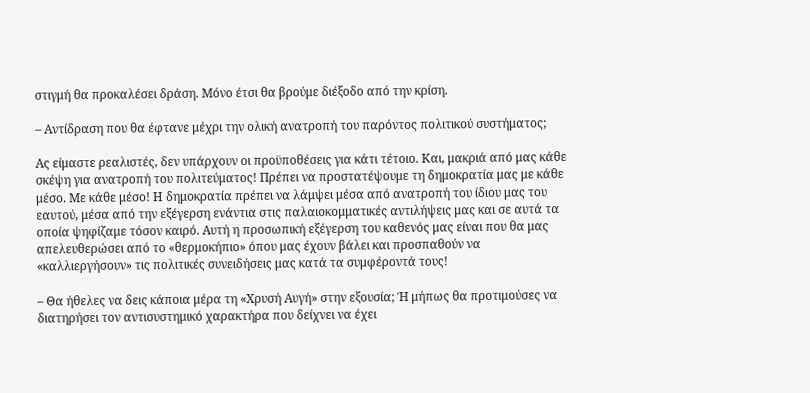στιγμή θα προκαλέσει δράση. Μόνο έτσι θα βρούμε διέξοδο από την κρίση.

– Αντίδραση που θα έφτανε μέχρι την ολική ανατροπή του παρόντος πολιτικού συστήματος;

Ας είμαστε ρεαλιστές, δεν υπάρχουν οι προϋποθέσεις για κάτι τέτοιο. Και, μακριά από μας κάθε σκέψη για ανατροπή του πολιτεύματος! Πρέπει να προστατέψουμε τη δημοκρατία μας με κάθε μέσο. Με κάθε μέσο! Η δημοκρατία πρέπει να λάμψει μέσα από ανατροπή του ίδιου μας του εαυτού, μέσα από την εξέγερση ενάντια στις παλαιοκομματικές αντιλήψεις μας και σε αυτά τα οποία ψηφίζαμε τόσον καιρό. Αυτή η προσωπική εξέγερση του καθενός μας είναι που θα μας απελευθερώσει από το «θερμοκήπιο» όπου μας έχουν βάλει και προσπαθούν να «καλλιεργήσουν» τις πολιτικές συνειδήσεις μας κατά τα συμφέροντά τους!

– Θα ήθελες να δεις κάποια μέρα τη «Χρυσή Αυγή» στην εξουσία; Ή μήπως θα προτιμούσες να διατηρήσει τον αντισυστημικό χαρακτήρα που δείχνει να έχει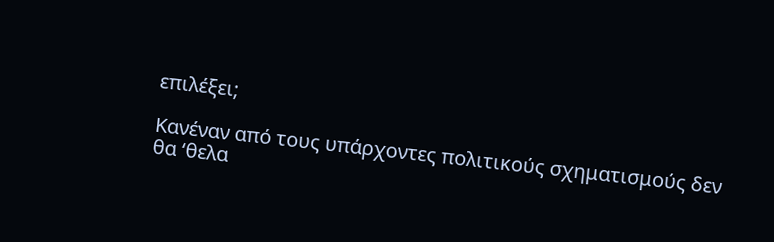επιλέξει;

Κανέναν από τους υπάρχοντες πολιτικούς σχηματισμούς δεν θα ‘θελα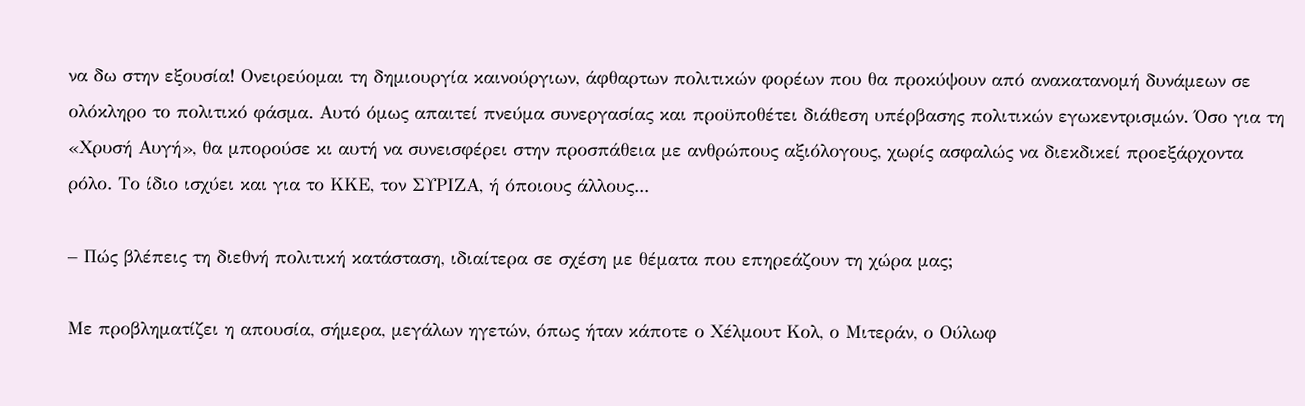να δω στην εξουσία! Ονειρεύομαι τη δημιουργία καινούργιων, άφθαρτων πολιτικών φορέων που θα προκύψουν από ανακατανομή δυνάμεων σε ολόκληρο το πολιτικό φάσμα. Αυτό όμως απαιτεί πνεύμα συνεργασίας και προϋποθέτει διάθεση υπέρβασης πολιτικών εγωκεντρισμών. Όσο για τη «Χρυσή Αυγή», θα μπορούσε κι αυτή να συνεισφέρει στην προσπάθεια με ανθρώπους αξιόλογους, χωρίς ασφαλώς να διεκδικεί προεξάρχοντα ρόλο. Το ίδιο ισχύει και για το ΚΚΕ, τον ΣΥΡΙΖΑ, ή όποιους άλλους...

– Πώς βλέπεις τη διεθνή πολιτική κατάσταση, ιδιαίτερα σε σχέση με θέματα που επηρεάζουν τη χώρα μας;

Με προβληματίζει η απουσία, σήμερα, μεγάλων ηγετών, όπως ήταν κάποτε ο Χέλμουτ Κολ, ο Μιτεράν, ο Ούλωφ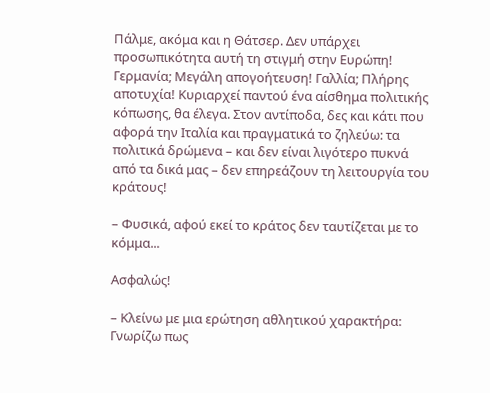Πάλμε, ακόμα και η Θάτσερ. Δεν υπάρχει προσωπικότητα αυτή τη στιγμή στην Ευρώπη! Γερμανία; Μεγάλη απογοήτευση! Γαλλία; Πλήρης αποτυχία! Κυριαρχεί παντού ένα αίσθημα πολιτικής κόπωσης, θα έλεγα. Στον αντίποδα, δες και κάτι που αφορά την Ιταλία και πραγματικά το ζηλεύω: τα πολιτικά δρώμενα – και δεν είναι λιγότερο πυκνά από τα δικά μας – δεν επηρεάζουν τη λειτουργία του κράτους!

– Φυσικά, αφού εκεί το κράτος δεν ταυτίζεται με το κόμμα...

Ασφαλώς!

– Κλείνω με μια ερώτηση αθλητικού χαρακτήρα: Γνωρίζω πως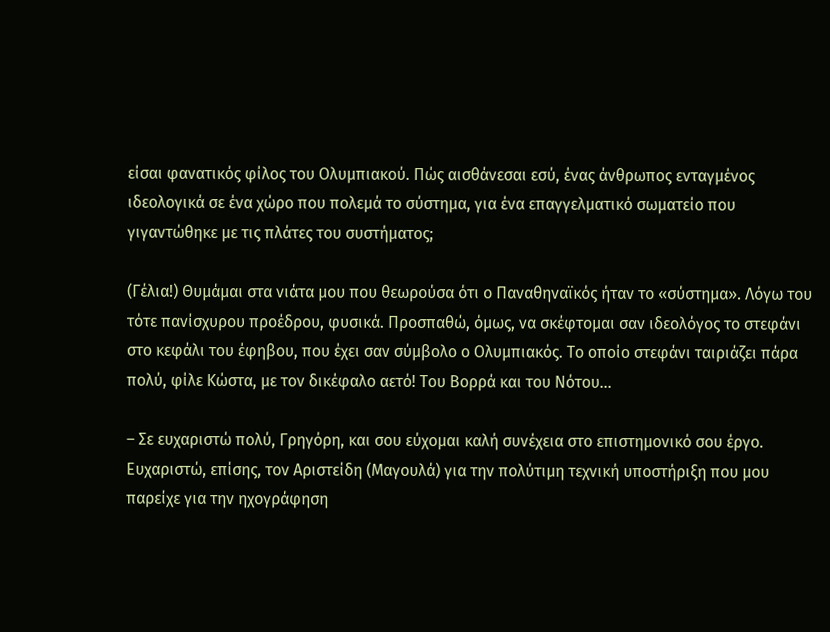είσαι φανατικός φίλος του Ολυμπιακού. Πώς αισθάνεσαι εσύ, ένας άνθρωπος ενταγμένος ιδεολογικά σε ένα χώρο που πολεμά το σύστημα, για ένα επαγγελματικό σωματείο που γιγαντώθηκε με τις πλάτες του συστήματος;

(Γέλια!) Θυμάμαι στα νιάτα μου που θεωρούσα ότι ο Παναθηναϊκός ήταν το «σύστημα». Λόγω του τότε πανίσχυρου προέδρου, φυσικά. Προσπαθώ, όμως, να σκέφτομαι σαν ιδεολόγος το στεφάνι στο κεφάλι του έφηβου, που έχει σαν σύμβολο ο Ολυμπιακός. Το οποίο στεφάνι ταιριάζει πάρα πολύ, φίλε Κώστα, με τον δικέφαλο αετό! Του Βορρά και του Νότου...

– Σε ευχαριστώ πολύ, Γρηγόρη, και σου εύχομαι καλή συνέχεια στο επιστημονικό σου έργο. Ευχαριστώ, επίσης, τον Αριστείδη (Μαγουλά) για την πολύτιμη τεχνική υποστήριξη που μου παρείχε για την ηχογράφηση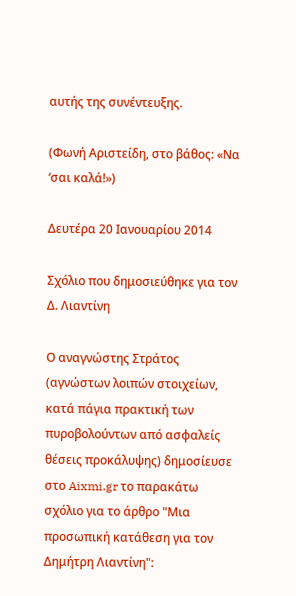αυτής της συνέντευξης.

(Φωνή Αριστείδη, στο βάθος: «Να ‘σαι καλά!»)

Δευτέρα 20 Ιανουαρίου 2014

Σχόλιο που δημοσιεύθηκε για τον Δ. Λιαντίνη

Ο αναγνώστης Στράτος (αγνώστων λοιπών στοιχείων, κατά πάγια πρακτική των πυροβολούντων από ασφαλείς θέσεις προκάλυψης) δημοσίευσε στο Aixmi.gr το παρακάτω σχόλιο για το άρθρο "Μια προσωπική κατάθεση για τον Δημήτρη Λιαντίνη":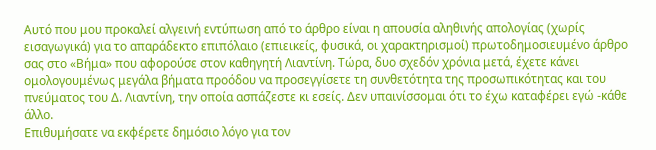Αυτό που μου προκαλεί αλγεινή εντύπωση από το άρθρο είναι η απουσία αληθινής απολογίας (χωρίς εισαγωγικά) για το απαράδεκτο επιπόλαιο (επιεικείς, φυσικά, οι χαρακτηρισμοί) πρωτοδημοσιευμένο άρθρο σας στο «Βήμα» που αφορούσε στον καθηγητή Λιαντίνη. Τώρα, δυο σχεδόν χρόνια μετά, έχετε κάνει ομολογουμένως μεγάλα βήματα προόδου να προσεγγίσετε τη συνθετότητα της προσωπικότητας και του πνεύματος του Δ. Λιαντίνη, την οποία ασπάζεστε κι εσείς. Δεν υπαινίσσομαι ότι το έχω καταφέρει εγώ -κάθε άλλο.
Επιθυμήσατε να εκφέρετε δημόσιο λόγο για τον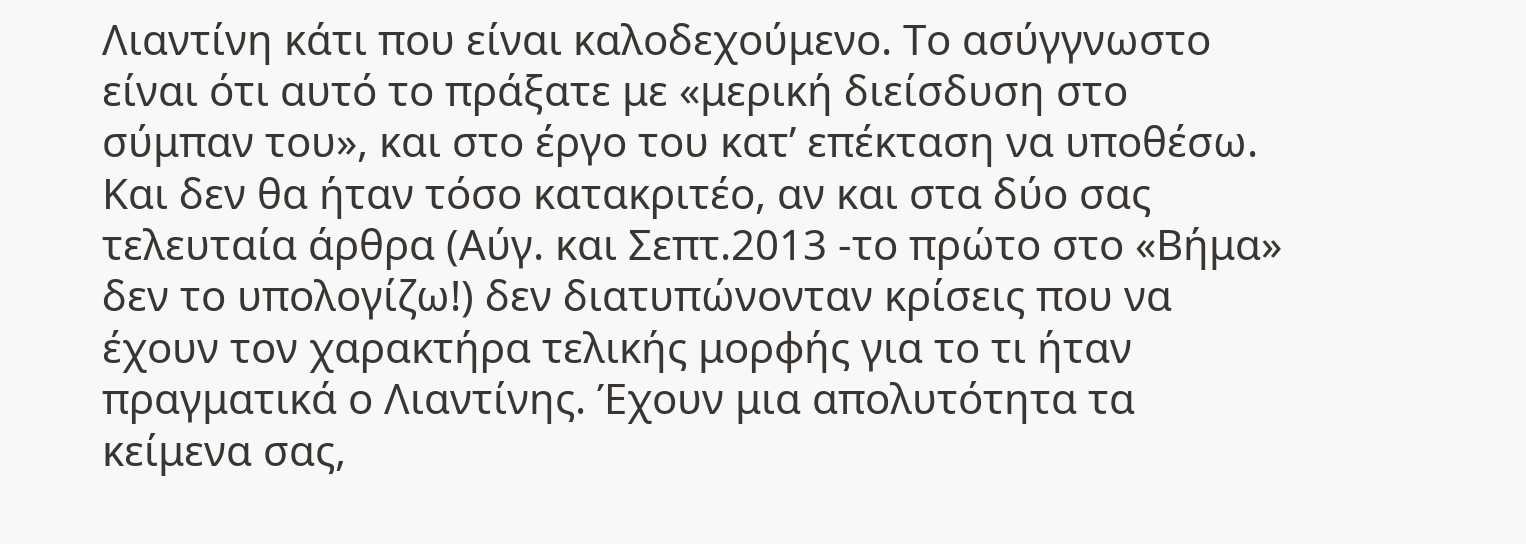Λιαντίνη κάτι που είναι καλοδεχούμενο. Το ασύγγνωστο είναι ότι αυτό το πράξατε με «μερική διείσδυση στο σύμπαν του», και στο έργο του κατ’ επέκταση να υποθέσω. Και δεν θα ήταν τόσο κατακριτέο, αν και στα δύο σας τελευταία άρθρα (Αύγ. και Σεπτ.2013 -το πρώτο στο «Βήμα» δεν το υπολογίζω!) δεν διατυπώνονταν κρίσεις που να έχουν τον χαρακτήρα τελικής μορφής για το τι ήταν πραγματικά ο Λιαντίνης. Έχουν μια απολυτότητα τα κείμενα σας,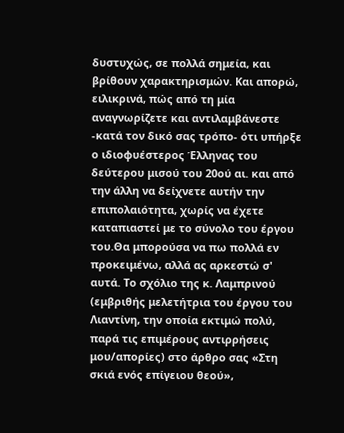δυστυχώς, σε πολλά σημεία, και βρίθουν χαρακτηρισμών. Και απορώ, ειλικρινά, πώς από τη μία αναγνωρίζετε και αντιλαμβάνεστε -κατά τον δικό σας τρόπο- ότι υπήρξε ο ιδιοφυέστερος Έλληνας του δεύτερου μισού του 20ού αι. και από την άλλη να δείχνετε αυτήν την επιπολαιότητα, χωρίς να έχετε καταπιαστεί με το σύνολο του έργου του.Θα μπορούσα να πω πολλά εν προκειμένω, αλλά ας αρκεστώ σ' αυτά. Το σχόλιο της κ. Λαμπρινού (εμβριθής μελετήτρια του έργου του Λιαντίνη, την οποία εκτιμώ πολύ, παρά τις επιμέρους αντιρρήσεις μου/απορίες) στο άρθρο σας «Στη σκιά ενός επίγειου θεού»,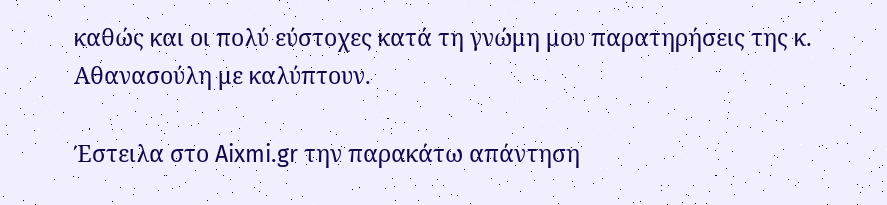καθώς και οι πολύ εύστοχες κατά τη γνώμη μου παρατηρήσεις της κ. Αθανασούλη με καλύπτουν.

Έστειλα στο Aixmi.gr την παρακάτω απάντηση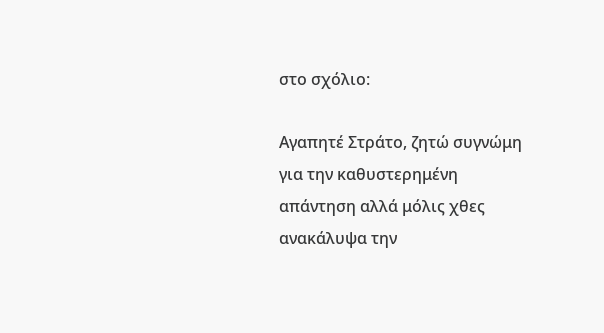στο σχόλιο:

Αγαπητέ Στράτο, ζητώ συγνώμη για την καθυστερημένη απάντηση αλλά μόλις χθες ανακάλυψα την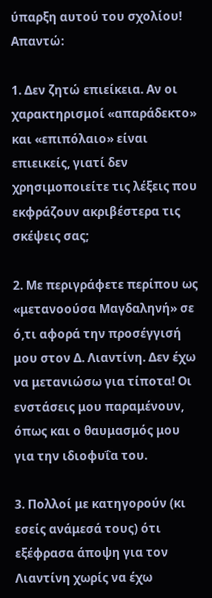ύπαρξη αυτού του σχολίου! Απαντώ:

1. Δεν ζητώ επιείκεια. Αν οι χαρακτηρισμοί «απαράδεκτο» και «επιπόλαιο» είναι επιεικείς, γιατί δεν χρησιμοποιείτε τις λέξεις που εκφράζουν ακριβέστερα τις σκέψεις σας;

2. Με περιγράφετε περίπου ως «μετανοούσα Μαγδαληνή» σε ό,τι αφορά την προσέγγισή μου στον Δ. Λιαντίνη. Δεν έχω να μετανιώσω για τίποτα! Οι ενστάσεις μου παραμένουν, όπως και ο θαυμασμός μου για την ιδιοφυΐα του.

3. Πολλοί με κατηγορούν (κι εσείς ανάμεσά τους) ότι εξέφρασα άποψη για τον Λιαντίνη χωρίς να έχω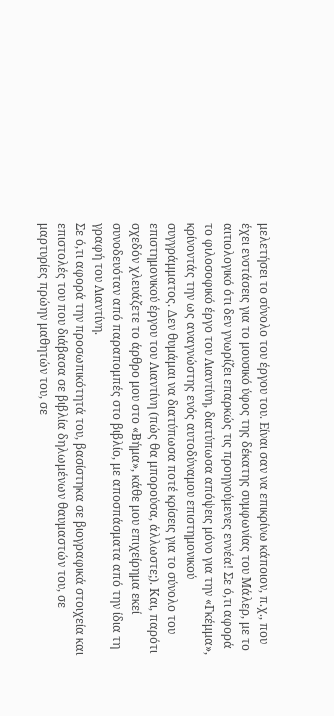μελετήσει το σύνολο του έργου του. Είναι σαν να επικρίνω κάποιον, π.χ., που έχει ενστάσεις για το μουσικό ύφος της δέκατης συμφωνίας του Μάλερ, με το αιτιολογικό ότι δεν γνωρίζει επαρκώς τις προηγούμενες εννέα! Σε ό,τι αφορά το φιλοσοφικό έργο του Λιαντίνη, διατύπωσα απόψεις μόνο για την «Γκέμμα», κρίνοντάς την ως αναγνώστης ενός αυτοδύναμου επιστημονικού συγγράμματος. Δεν θυμάμαι να διατύπωσα ποτέ κρίσεις για το σύνολο του επιστημονικού έργου του Λιαντίνη (πώς θα μπορούσα, άλλωστε;). Και, παρότι σχεδόν χλευάζετε το άρθρο μου στο «Βήμα», κάθε μου επιχείρημα εκεί συνοδευόταν από παραπομπές στο βιβλίο, με αποσπάσματα από την ίδια τη γραφή του Λιαντίνη.
Σε ό,τι αφορά την προσωπικότητά του, βασίστηκα σε βιογραφικά στοιχεία και επιστολές του που διάβασα σε βιβλία δηλωμένων θαυμαστών του, σε μαρτυρίες πρώην μαθητών του, σε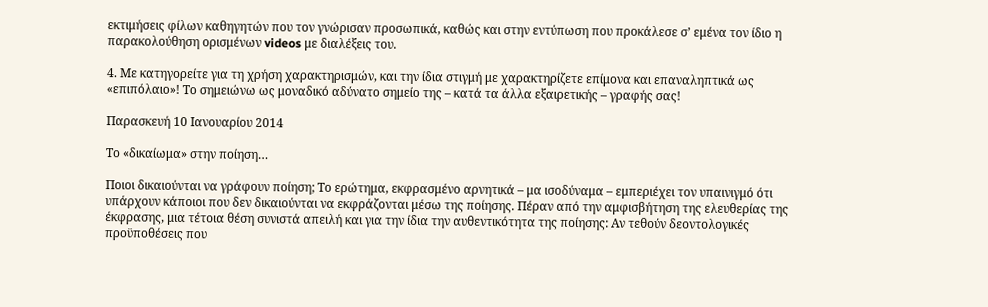εκτιμήσεις φίλων καθηγητών που τον γνώρισαν προσωπικά, καθώς και στην εντύπωση που προκάλεσε σ’ εμένα τον ίδιο η παρακολούθηση ορισμένων videos με διαλέξεις του.

4. Με κατηγορείτε για τη χρήση χαρακτηρισμών, και την ίδια στιγμή με χαρακτηρίζετε επίμονα και επαναληπτικά ως «επιπόλαιο»! Το σημειώνω ως μοναδικό αδύνατο σημείο της – κατά τα άλλα εξαιρετικής – γραφής σας!

Παρασκευή 10 Ιανουαρίου 2014

Το «δικαίωμα» στην ποίηση…

Ποιοι δικαιούνται να γράφουν ποίηση; Το ερώτημα, εκφρασμένο αρνητικά – μα ισοδύναμα – εμπεριέχει τον υπαινιγμό ότι υπάρχουν κάποιοι που δεν δικαιούνται να εκφράζονται μέσω της ποίησης. Πέραν από την αμφισβήτηση της ελευθερίας της έκφρασης, μια τέτοια θέση συνιστά απειλή και για την ίδια την αυθεντικότητα της ποίησης: Αν τεθούν δεοντολογικές προϋποθέσεις που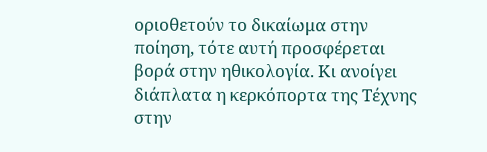οριοθετούν το δικαίωμα στην ποίηση, τότε αυτή προσφέρεται βορά στην ηθικολογία. Κι ανοίγει διάπλατα η κερκόπορτα της Τέχνης στην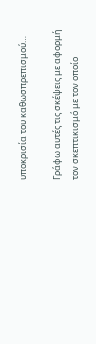υποκρισία του καθωσπρεπισμού…

Γράφω αυτές τις σκέψεις με αφορμή τον σκεπτικισμό με τον οποίο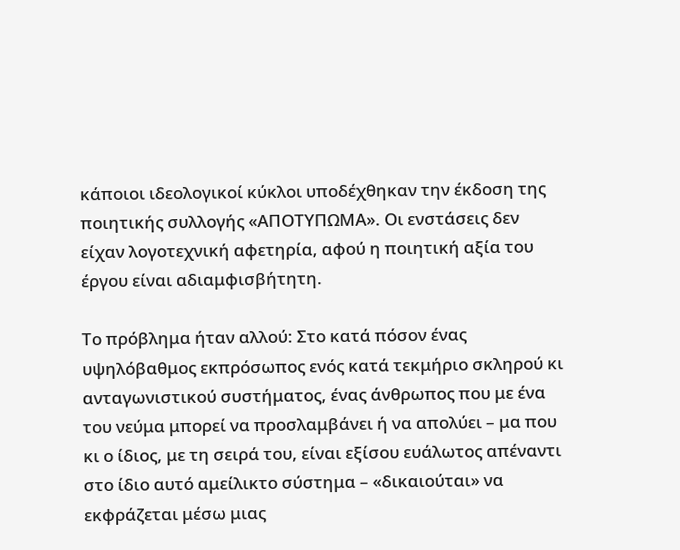κάποιοι ιδεολογικοί κύκλοι υποδέχθηκαν την έκδοση της ποιητικής συλλογής «ΑΠΟΤΥΠΩΜΑ». Οι ενστάσεις δεν είχαν λογοτεχνική αφετηρία, αφού η ποιητική αξία του έργου είναι αδιαμφισβήτητη.

Το πρόβλημα ήταν αλλού: Στο κατά πόσον ένας υψηλόβαθμος εκπρόσωπος ενός κατά τεκμήριο σκληρού κι ανταγωνιστικού συστήματος, ένας άνθρωπος που με ένα του νεύμα μπορεί να προσλαμβάνει ή να απολύει – μα που κι ο ίδιος, με τη σειρά του, είναι εξίσου ευάλωτος απέναντι στο ίδιο αυτό αμείλικτο σύστημα – «δικαιούται» να εκφράζεται μέσω μιας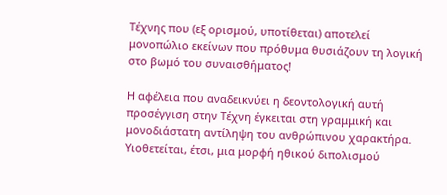Τέχνης που (εξ ορισμού, υποτίθεται) αποτελεί μονοπώλιο εκείνων που πρόθυμα θυσιάζουν τη λογική στο βωμό του συναισθήματος!

Η αφέλεια που αναδεικνύει η δεοντολογική αυτή προσέγγιση στην Τέχνη έγκειται στη γραμμική και μονοδιάστατη αντίληψη του ανθρώπινου χαρακτήρα. Υιοθετείται, έτσι, μια μορφή ηθικού διπολισμού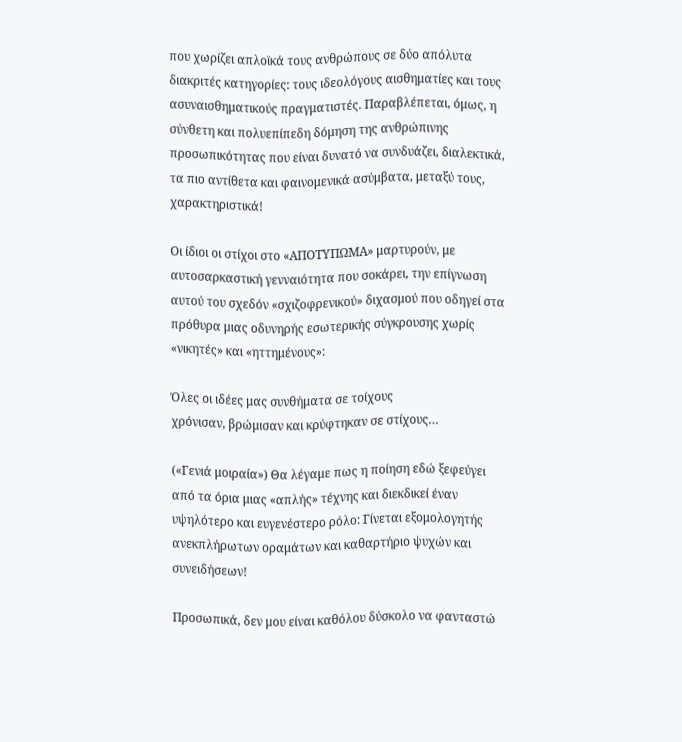που χωρίζει απλοϊκά τους ανθρώπους σε δύο απόλυτα διακριτές κατηγορίες: τους ιδεολόγους αισθηματίες και τους ασυναισθηματικούς πραγματιστές. Παραβλέπεται, όμως, η σύνθετη και πολυεπίπεδη δόμηση της ανθρώπινης προσωπικότητας που είναι δυνατό να συνδυάζει, διαλεκτικά, τα πιο αντίθετα και φαινομενικά ασύμβατα, μεταξύ τους, χαρακτηριστικά!

Οι ίδιοι οι στίχοι στο «ΑΠΟΤΥΠΩΜΑ» μαρτυρούν, με αυτοσαρκαστική γενναιότητα που σοκάρει, την επίγνωση αυτού του σχεδόν «σχιζοφρενικού» διχασμού που οδηγεί στα πρόθυρα μιας οδυνηρής εσωτερικής σύγκρουσης χωρίς «νικητές» και «ηττημένους»:

Όλες οι ιδέες μας συνθήματα σε τοίχους
χρόνισαν, βρώμισαν και κρύφτηκαν σε στίχους…

(«Γενιά μοιραία») Θα λέγαμε πως η ποίηση εδώ ξεφεύγει από τα όρια μιας «απλής» τέχνης και διεκδικεί έναν υψηλότερο και ευγενέστερο ρόλο: Γίνεται εξομολογητής ανεκπλήρωτων οραμάτων και καθαρτήριο ψυχών και συνειδήσεων!

Προσωπικά, δεν μου είναι καθόλου δύσκολο να φανταστώ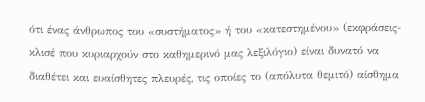ότι ένας άνθρωπος του «συστήματος» ή του «κατεστημένου» (εκφράσεις-κλισέ που κυριαρχούν στο καθημερινό μας λεξιλόγιο) είναι δυνατό να διαθέτει και ευαίσθητες πλευρές, τις οποίες το (απόλυτα θεμιτό) αίσθημα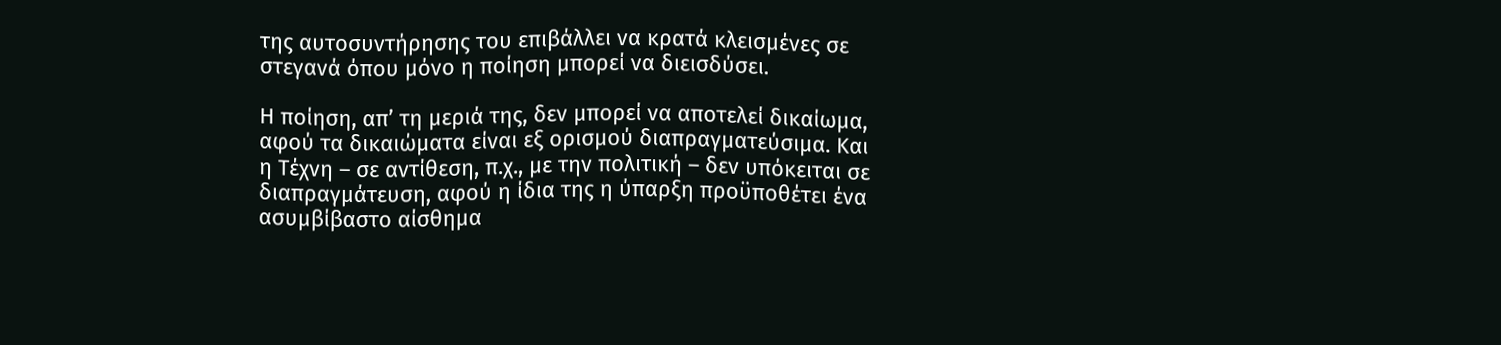της αυτοσυντήρησης του επιβάλλει να κρατά κλεισμένες σε στεγανά όπου μόνο η ποίηση μπορεί να διεισδύσει.

Η ποίηση, απ’ τη μεριά της, δεν μπορεί να αποτελεί δικαίωμα, αφού τα δικαιώματα είναι εξ ορισμού διαπραγματεύσιμα. Και η Τέχνη – σε αντίθεση, π.χ., με την πολιτική – δεν υπόκειται σε διαπραγμάτευση, αφού η ίδια της η ύπαρξη προϋποθέτει ένα ασυμβίβαστο αίσθημα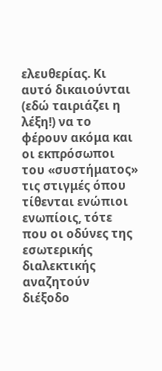ελευθερίας. Κι αυτό δικαιούνται (εδώ ταιριάζει η λέξη!) να το φέρουν ακόμα και οι εκπρόσωποι του «συστήματος» τις στιγμές όπου τίθενται ενώπιοι ενωπίοις, τότε που οι οδύνες της εσωτερικής διαλεκτικής αναζητούν διέξοδο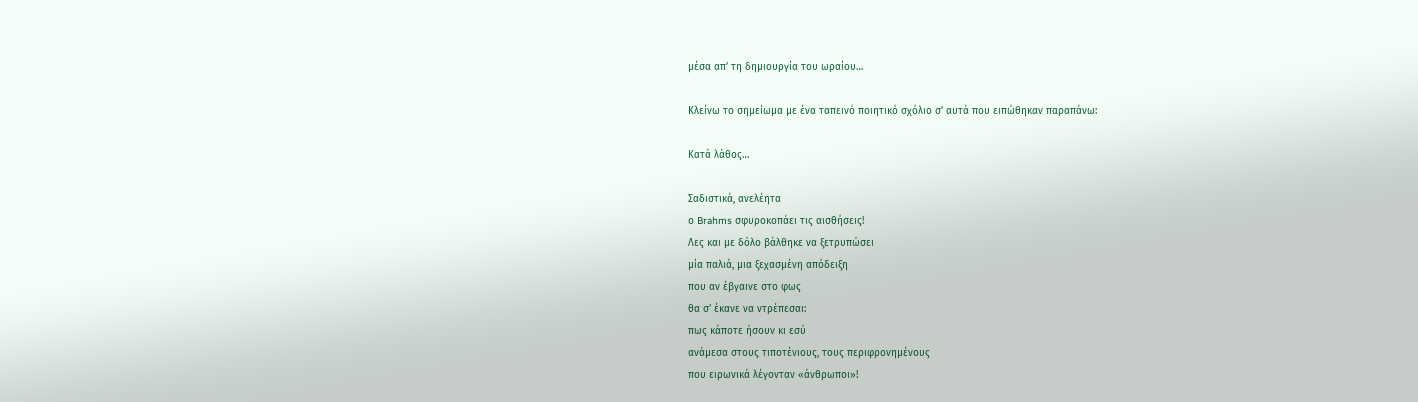μέσα απ’ τη δημιουργία του ωραίου…

Κλείνω το σημείωμα με ένα ταπεινό ποιητικό σχόλιο σ’ αυτά που ειπώθηκαν παραπάνω:

Κατά λάθος…

Σαδιστικά, ανελέητα
ο Brahms σφυροκοπάει τις αισθήσεις!
Λες και με δόλο βάλθηκε να ξετρυπώσει
μία παλιά, μια ξεχασμένη απόδειξη
που αν έβγαινε στο φως
θα σ’ έκανε να ντρέπεσαι:
πως κάποτε ήσουν κι εσύ
ανάμεσα στους τιποτένιους, τους περιφρονημένους
που ειρωνικά λέγονταν «άνθρωποι»!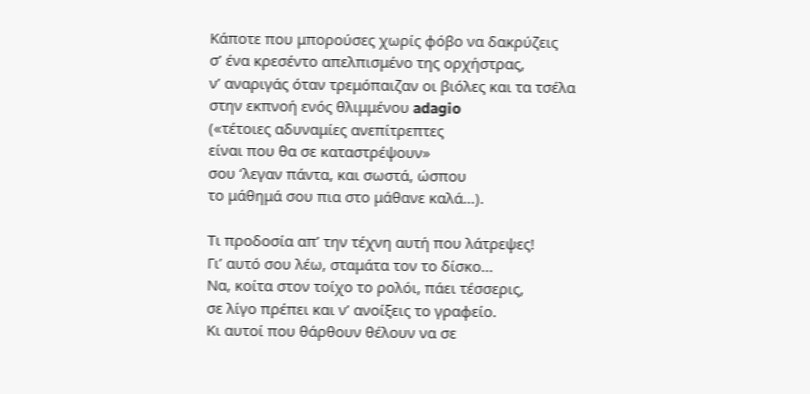Κάποτε που μπορούσες χωρίς φόβο να δακρύζεις
σ’ ένα κρεσέντο απελπισμένο της ορχήστρας,
ν’ αναριγάς όταν τρεμόπαιζαν οι βιόλες και τα τσέλα
στην εκπνοή ενός θλιμμένου adagio
(«τέτοιες αδυναμίες ανεπίτρεπτες
είναι που θα σε καταστρέψουν»
σου ‘λεγαν πάντα, και σωστά, ώσπου
το μάθημά σου πια στο μάθανε καλά…).

Τι προδοσία απ’ την τέχνη αυτή που λάτρεψες!
Γι’ αυτό σου λέω, σταμάτα τον το δίσκο…
Να, κοίτα στον τοίχο το ρολόι, πάει τέσσερις,
σε λίγο πρέπει και ν’ ανοίξεις το γραφείο.
Κι αυτοί που θάρθουν θέλουν να σε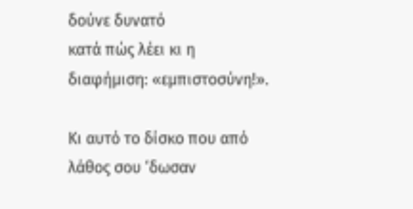δούνε δυνατό
κατά πώς λέει κι η διαφήμιση: «εμπιστοσύνη!».

Κι αυτό το δίσκο που από λάθος σου ‘δωσαν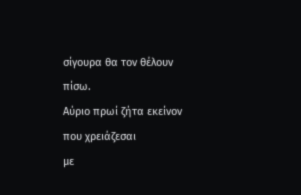σίγουρα θα τον θέλουν πίσω.
Αύριο πρωί ζήτα εκείνον που χρειάζεσαι
με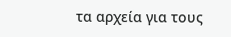τα αρχεία για τους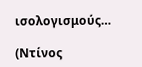ισολογισμούς…

(Ντίνος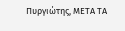Πυργιώτης, ΜΕΤΑ ΤΑ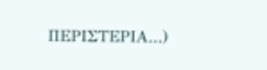ΠΕΡΙΣΤΕΡΙΑ…)